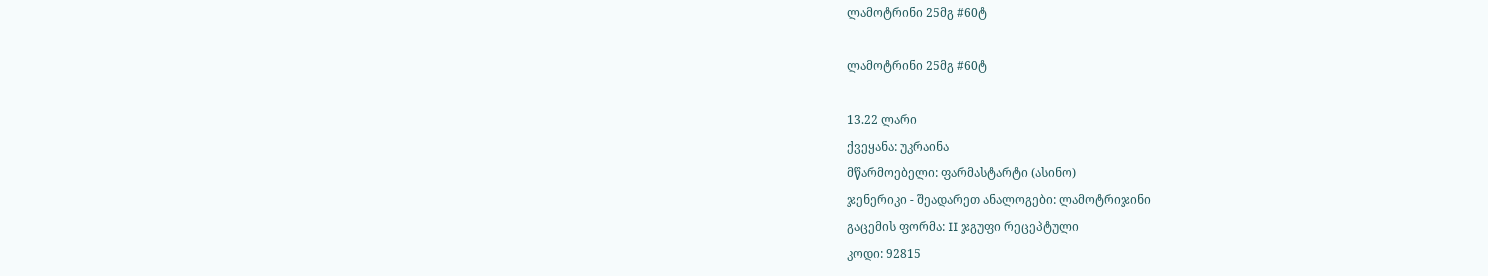ლამოტრინი 25მგ #60ტ

ლამოტრინი 25მგ #60ტ

13.22 ლარი
ქვეყანა: უკრაინა
მწარმოებელი: ფარმასტარტი (ასინო)
ჯენერიკი - შეადარეთ ანალოგები: ლამოტრიჯინი
გაცემის ფორმა: II ჯგუფი რეცეპტული
კოდი: 92815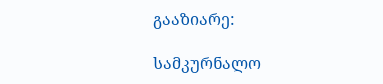გააზიარე:

სამკურნალო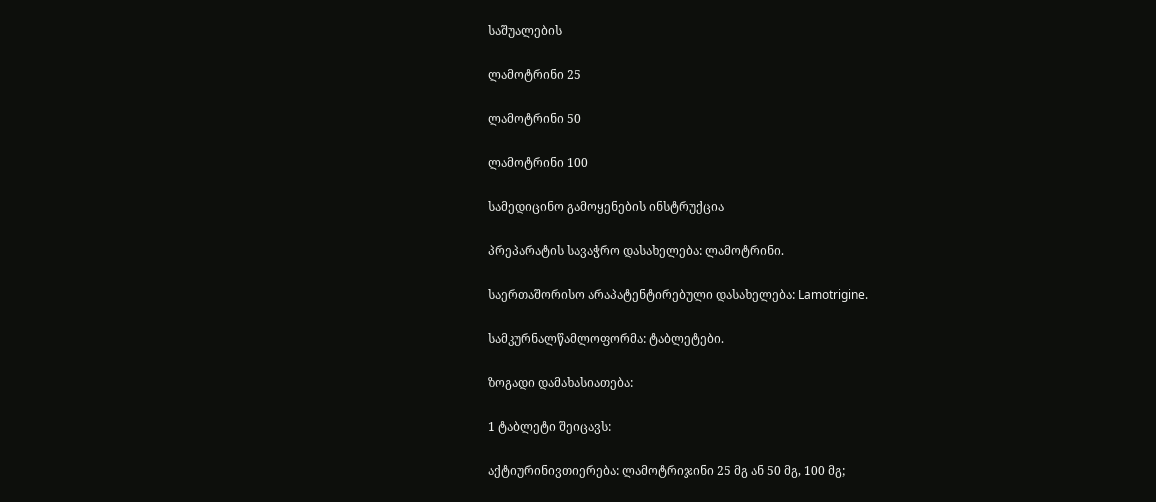საშუალების

ლამოტრინი 25

ლამოტრინი 50

ლამოტრინი 100

სამედიცინო გამოყენების ინსტრუქცია

პრეპარატის სავაჭრო დასახელება: ლამოტრინი.

საერთაშორისო არაპატენტირებული დასახელება: Lamotrigine.

სამკურნალწამლოფორმა: ტაბლეტები.

ზოგადი დამახასიათება:

1 ტაბლეტი შეიცავს:

აქტიურინივთიერება: ლამოტრიჯინი 25 მგ ან 50 მგ, 100 მგ;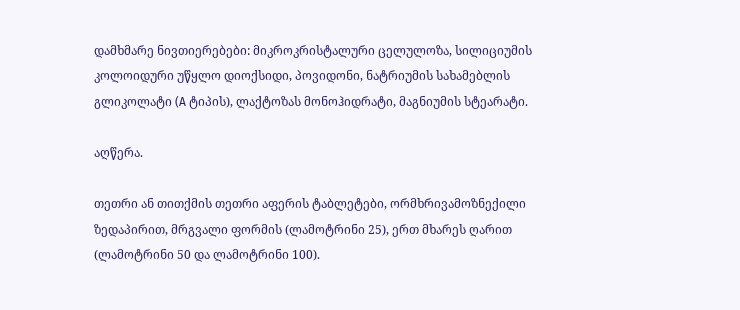დამხმარე ნივთიერებები: მიკროკრისტალური ცელულოზა, სილიციუმის კოლოიდური უწყლო დიოქსიდი, პოვიდონი, ნატრიუმის სახამებლის გლიკოლატი (A ტიპის), ლაქტოზას მონოჰიდრატი, მაგნიუმის სტეარატი.

აღწერა.

თეთრი ან თითქმის თეთრი აფერის ტაბლეტები, ორმხრივამოზნექილი ზედაპირით, მრგვალი ფორმის (ლამოტრინი 25), ერთ მხარეს ღარით (ლამოტრინი 50 და ლამოტრინი 100).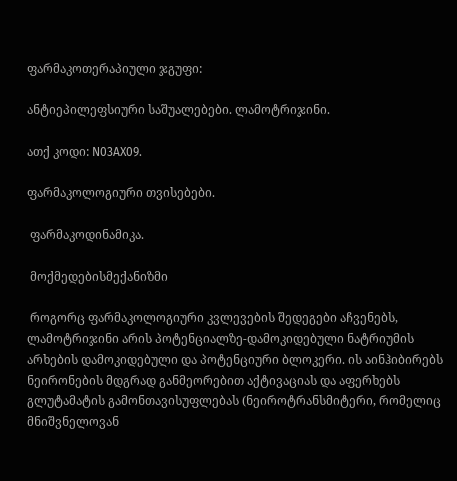ფარმაკოთერაპიული ჯგუფი:

ანტიეპილეფსიური საშუალებები. ლამოტრიჯინი.

ათქ კოდი: N03AX09.

ფარმაკოლოგიური თვისებები.

 ფარმაკოდინამიკა.

 მოქმედებისმექანიზმი

 როგორც ფარმაკოლოგიური კვლევების შედეგები აჩვენებს, ლამოტრიჯინი არის პოტენციალზე-დამოკიდებული ნატრიუმის არხების დამოკიდებული და პოტენციური ბლოკერი. ის აინჰიბირებს ნეირონების მდგრად განმეორებით აქტივაციას და აფერხებს გლუტამატის გამონთავისუფლებას (ნეიროტრანსმიტერი, რომელიც მნიშვნელოვან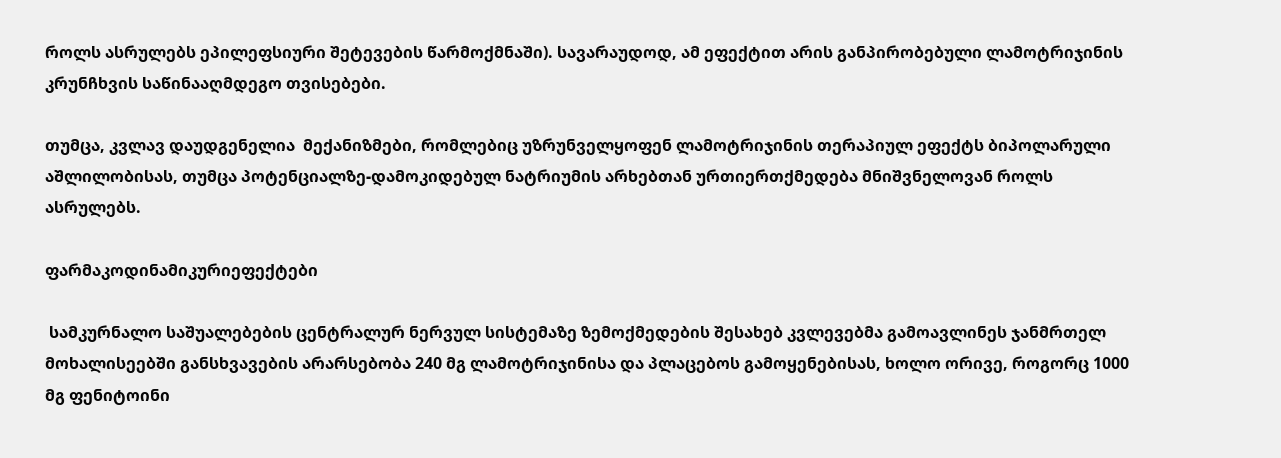როლს ასრულებს ეპილეფსიური შეტევების წარმოქმნაში). სავარაუდოდ, ამ ეფექტით არის განპირობებული ლამოტრიჯინის კრუნჩხვის საწინააღმდეგო თვისებები.

თუმცა, კვლავ დაუდგენელია  მექანიზმები, რომლებიც უზრუნველყოფენ ლამოტრიჯინის თერაპიულ ეფექტს ბიპოლარული აშლილობისას, თუმცა პოტენციალზე-დამოკიდებულ ნატრიუმის არხებთან ურთიერთქმედება მნიშვნელოვან როლს ასრულებს.

ფარმაკოდინამიკურიეფექტები

 სამკურნალო საშუალებების ცენტრალურ ნერვულ სისტემაზე ზემოქმედების შესახებ კვლევებმა გამოავლინეს ჯანმრთელ მოხალისეებში განსხვავების არარსებობა 240 მგ ლამოტრიჯინისა და პლაცებოს გამოყენებისას, ხოლო ორივე, როგორც 1000 მგ ფენიტოინი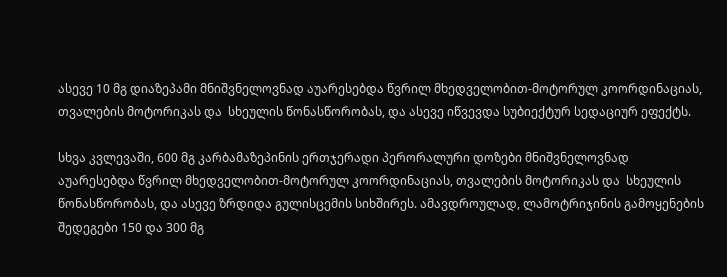ასევე 10 მგ დიაზეპამი მნიშვნელოვნად აუარესებდა წვრილ მხედველობით-მოტორულ კოორდინაციას, თვალების მოტორიკას და  სხეულის წონასწორობას, და ასევე იწვევდა სუბიექტურ სედაციურ ეფექტს.

სხვა კვლევაში, 600 მგ კარბამაზეპინის ერთჯერადი პერორალური დოზები მნიშვნელოვნად აუარესებდა წვრილ მხედველობით-მოტორულ კოორდინაციას, თვალების მოტორიკას და  სხეულის წონასწორობას, და ასევე ზრდიდა გულისცემის სიხშირეს. ამავდროულად, ლამოტრიჯინის გამოყენების შედეგები 150 და 300 მგ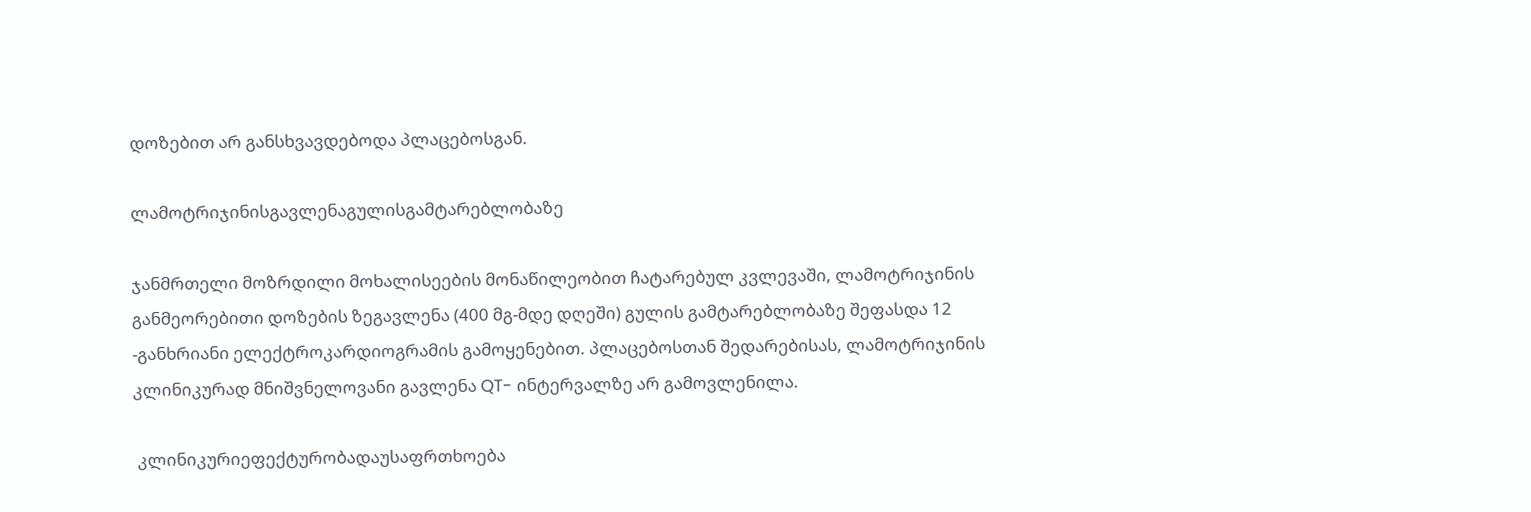დოზებით არ განსხვავდებოდა პლაცებოსგან.

ლამოტრიჯინისგავლენაგულისგამტარებლობაზე

ჯანმრთელი მოზრდილი მოხალისეების მონაწილეობით ჩატარებულ კვლევაში, ლამოტრიჯინის განმეორებითი დოზების ზეგავლენა (400 მგ-მდე დღეში) გულის გამტარებლობაზე შეფასდა 12 -განხრიანი ელექტროკარდიოგრამის გამოყენებით. პლაცებოსთან შედარებისას, ლამოტრიჯინის კლინიკურად მნიშვნელოვანი გავლენა QT- ინტერვალზე არ გამოვლენილა.

 კლინიკურიეფექტურობადაუსაფრთხოება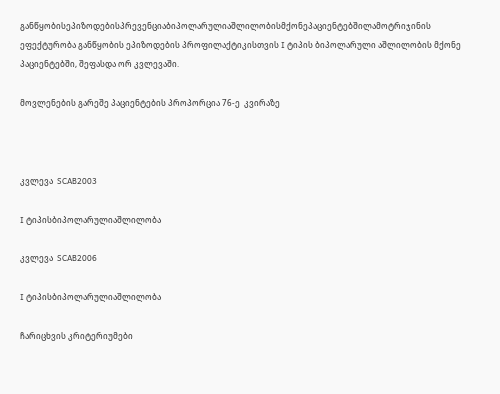განწყობისეპიზოდებისპრევენციაბიპოლარულიაშლილობისმქონეპაციენტებშილამოტრიჯინის ეფექტურობა განწყობის ეპიზოდების პროფილაქტიკისთვის I ტიპის ბიპოლარული აშლილობის მქონე პაციენტებში, შეფასდა ორ კვლევაში.

მოვლენების გარეშე პაციენტების პროპორცია 76-ე  კვირაზე



კვლევა  SCAB2003

I ტიპისბიპოლარულიაშლილობა

კვლევა  SCAB2006

I ტიპისბიპოლარულიაშლილობა

ჩარიცხვის კრიტერიუმები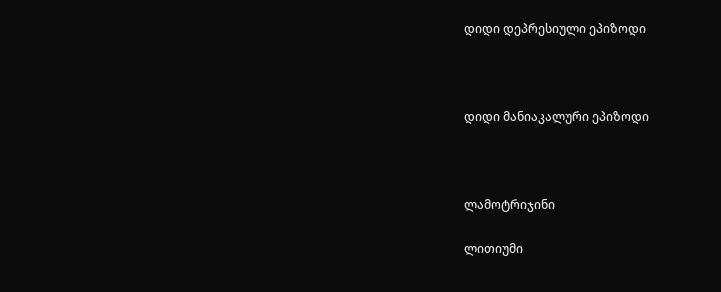დიდი დეპრესიული ეპიზოდი



დიდი მანიაკალური ეპიზოდი



ლამოტრიჯინი

ლითიუმი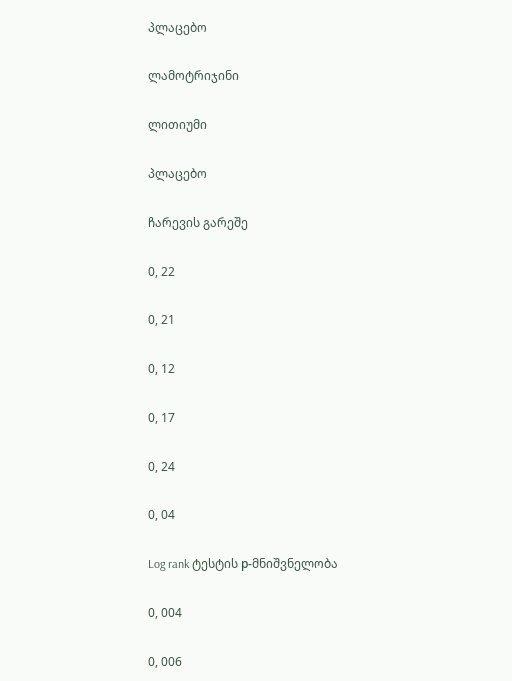პლაცებო

ლამოტრიჯინი

ლითიუმი

პლაცებო

ჩარევის გარეშე

0, 22

0, 21

0, 12

0, 17

0, 24

0, 04

Log rank ტესტის р-მნიშვნელობა

0, 004

0, 006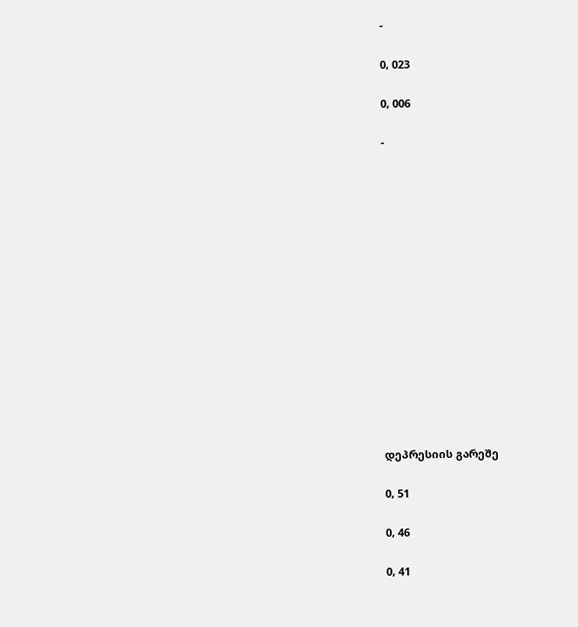-

0, 023

0, 006

-















დეპრესიის გარეშე

0, 51

0, 46

0, 41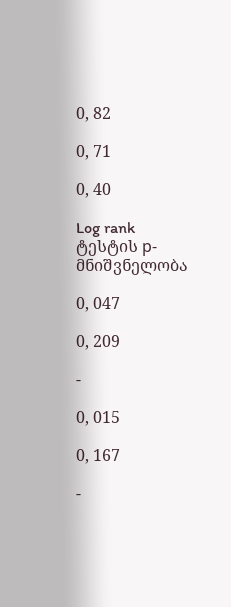0, 82

0, 71

0, 40

Log rank ტესტის р-მნიშვნელობა

0, 047

0, 209

-

0, 015

0, 167

-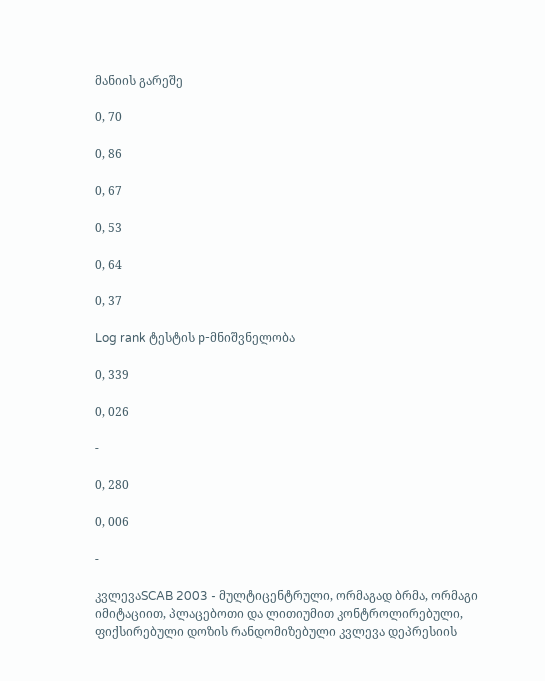მანიის გარეშე

0, 70

0, 86

0, 67

0, 53

0, 64

0, 37

Log rank ტესტის р-მნიშვნელობა

0, 339

0, 026

-

0, 280

0, 006

-

კვლევაSCAB 2003 - მულტიცენტრული, ორმაგად ბრმა, ორმაგი იმიტაციით, პლაცებოთი და ლითიუმით კონტროლირებული, ფიქსირებული დოზის რანდომიზებული კვლევა დეპრესიის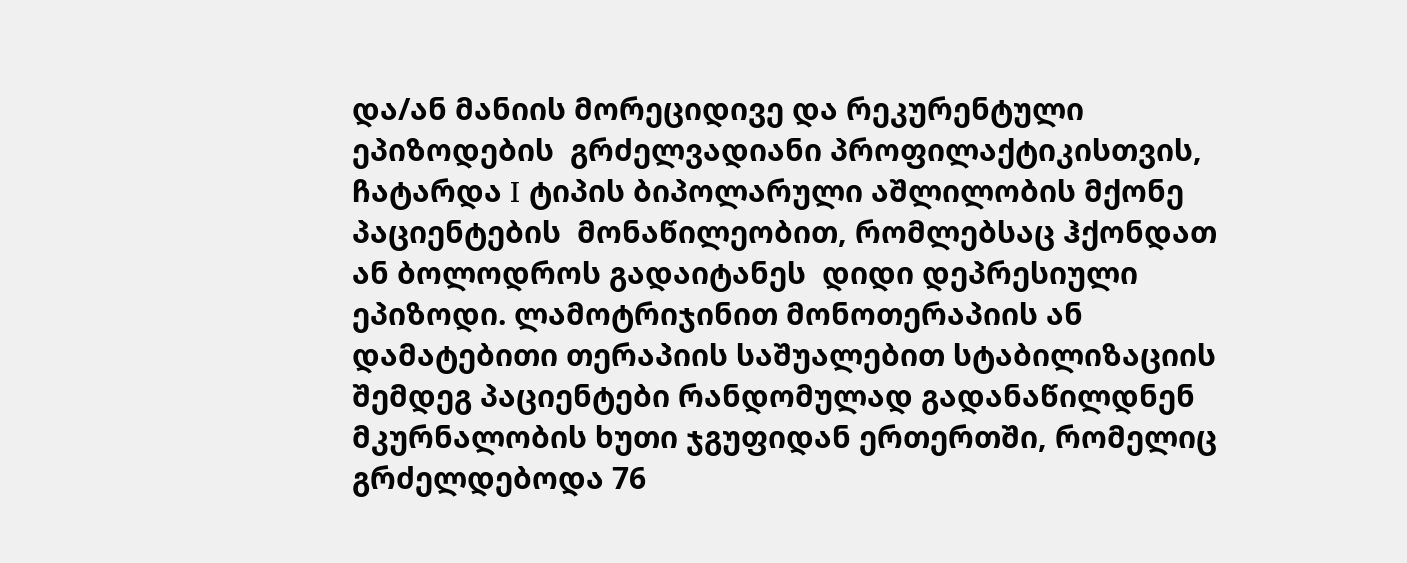და/ან მანიის მორეციდივე და რეკურენტული ეპიზოდების  გრძელვადიანი პროფილაქტიკისთვის, ჩატარდა I ტიპის ბიპოლარული აშლილობის მქონე პაციენტების  მონაწილეობით, რომლებსაც ჰქონდათ ან ბოლოდროს გადაიტანეს  დიდი დეპრესიული ეპიზოდი. ლამოტრიჯინით მონოთერაპიის ან დამატებითი თერაპიის საშუალებით სტაბილიზაციის შემდეგ პაციენტები რანდომულად გადანაწილდნენ მკურნალობის ხუთი ჯგუფიდან ერთერთში, რომელიც გრძელდებოდა 76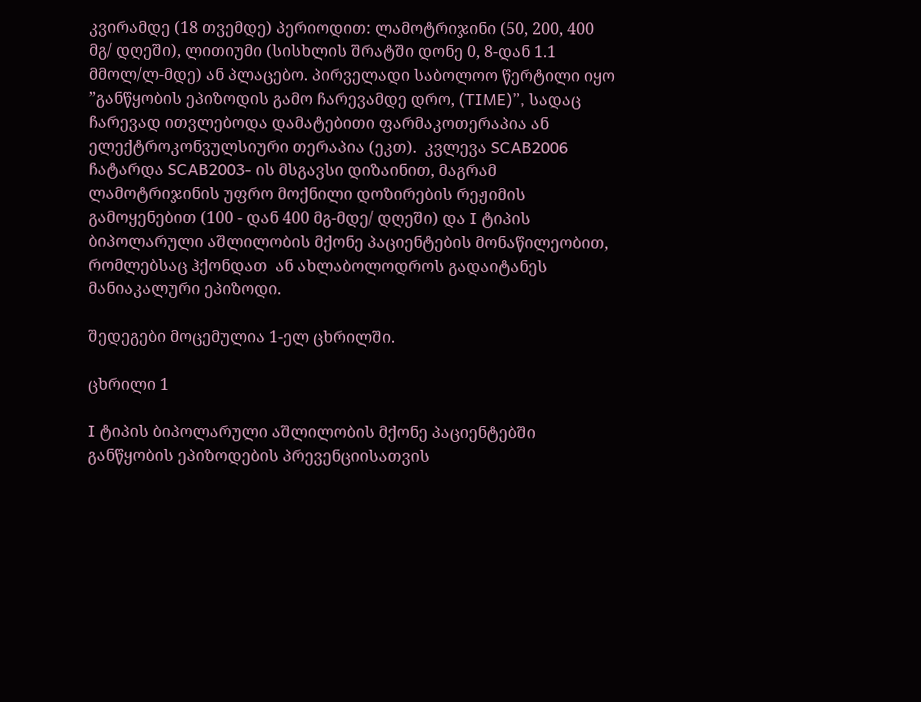კვირამდე (18 თვემდე) პერიოდით: ლამოტრიჯინი (50, 200, 400 მგ/ დღეში), ლითიუმი (სისხლის შრატში დონე 0, 8-დან 1.1 მმოლ/ლ-მდე) ან პლაცებო. პირველადი საბოლოო წერტილი იყო ”განწყობის ეპიზოდის გამო ჩარევამდე დრო, (TIME)”, სადაც ჩარევად ითვლებოდა დამატებითი ფარმაკოთერაპია ან ელექტროკონვულსიური თერაპია (ეკთ).  კვლევა SCAB2006 ჩატარდა SCAB2003- ის მსგავსი დიზაინით, მაგრამ ლამოტრიჯინის უფრო მოქნილი დოზირების რეჟიმის გამოყენებით (100 - დან 400 მგ-მდე/ დღეში) და I ტიპის ბიპოლარული აშლილობის მქონე პაციენტების მონაწილეობით, რომლებსაც ჰქონდათ  ან ახლაბოლოდროს გადაიტანეს მანიაკალური ეპიზოდი.

შედეგები მოცემულია 1-ელ ცხრილში.

ცხრილი 1

I ტიპის ბიპოლარული აშლილობის მქონე პაციენტებში განწყობის ეპიზოდების პრევენციისათვის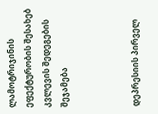ლამოტრიჯინის ეფექტურობის შესახებ კვლევის შედეგების შეჯამება



დეპრესიის პირველ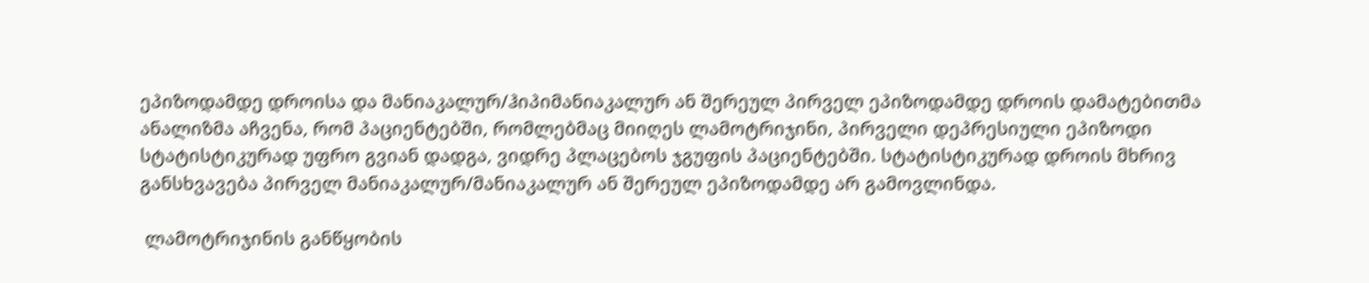ეპიზოდამდე დროისა და მანიაკალურ/ჰიპიმანიაკალურ ან შერეულ პირველ ეპიზოდამდე დროის დამატებითმა ანალიზმა აჩვენა, რომ პაციენტებში, რომლებმაც მიიღეს ლამოტრიჯინი, პირველი დეპრესიული ეპიზოდი სტატისტიკურად უფრო გვიან დადგა, ვიდრე პლაცებოს ჯგუფის პაციენტებში. სტატისტიკურად დროის მხრივ განსხვავება პირველ მანიაკალურ/მანიაკალურ ან შერეულ ეპიზოდამდე არ გამოვლინდა.

 ლამოტრიჯინის განწყობის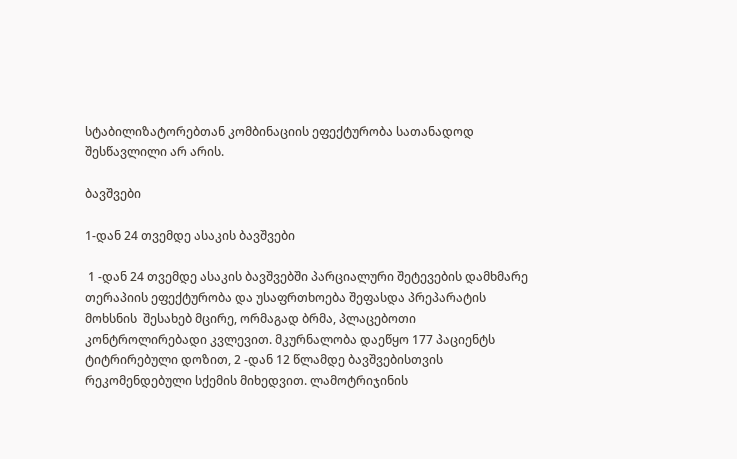სტაბილიზატორებთან კომბინაციის ეფექტურობა სათანადოდ  შესწავლილი არ არის.

ბავშვები

1-დან 24 თვემდე ასაკის ბავშვები

 1 -დან 24 თვემდე ასაკის ბავშვებში პარციალური შეტევების დამხმარე თერაპიის ეფექტურობა და უსაფრთხოება შეფასდა პრეპარატის მოხსნის  შესახებ მცირე, ორმაგად ბრმა, პლაცებოთი კონტროლირებადი კვლევით. მკურნალობა დაეწყო 177 პაციენტს ტიტრირებული დოზით, 2 -დან 12 წლამდე ბავშვებისთვის რეკომენდებული სქემის მიხედვით. ლამოტრიჯინის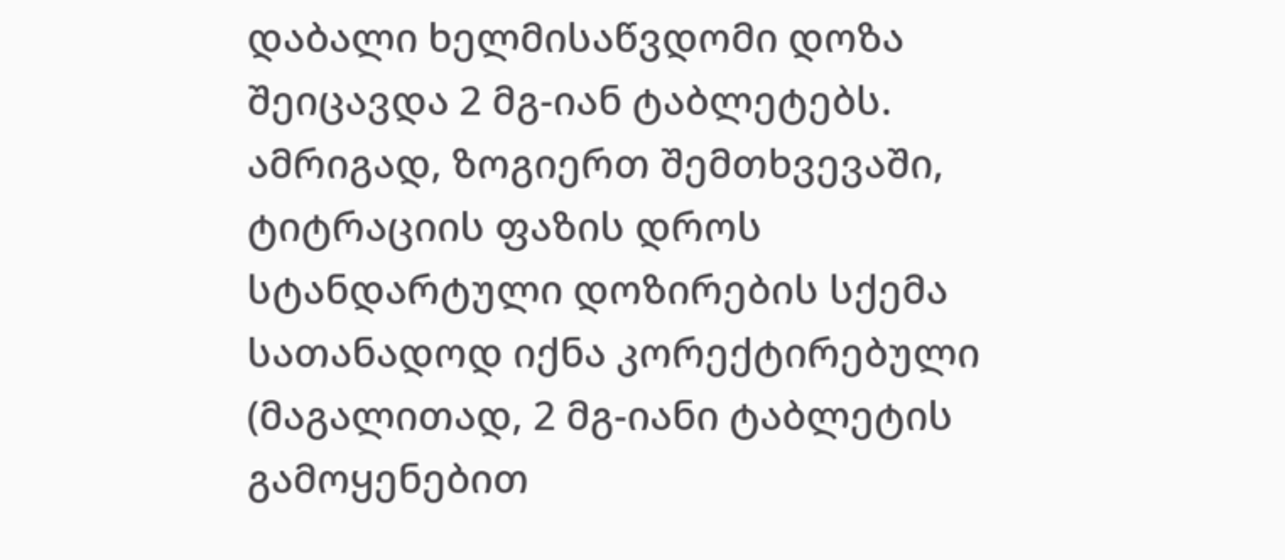დაბალი ხელმისაწვდომი დოზა შეიცავდა 2 მგ-იან ტაბლეტებს. ამრიგად, ზოგიერთ შემთხვევაში, ტიტრაციის ფაზის დროს სტანდარტული დოზირების სქემა სათანადოდ იქნა კორექტირებული (მაგალითად, 2 მგ-იანი ტაბლეტის გამოყენებით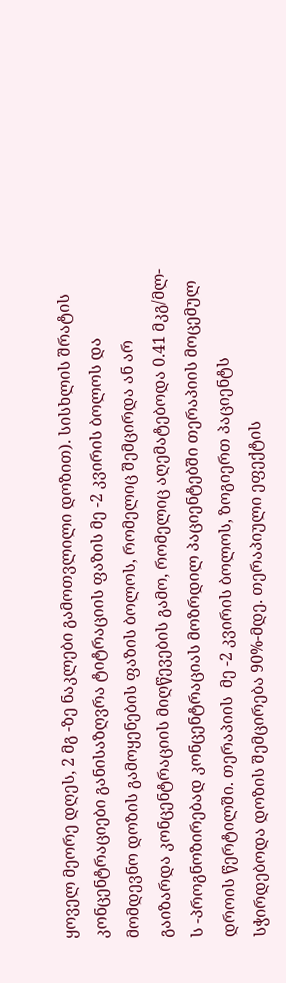ყოველ მეორე დღეს, 2 მგ -ზე ნაკლები გამოთვლილი დოზით). სისხლის შრატის კონცენტრაციები განისაზღვრა ტიტრაციის ფაზის მე -2 კვირის ბოლოს და მომდევნო დოზის გამოყენების ფაზის ბოლოს, რომელიც შემცირდა ან არ გაიზარდა კონცენტრაციის მიღწევების გამო, რომელიც აღემატებოდა 0.41 მკგ/მლ-ს -პროგნოზირებად კონცენტრაციას მოზრდილ პაციენტებში თერაპიის მოცემულ დროის წერტილში. თერაპიის  მე -2 კვირის ბოლოს, ზოგიერთ პაციენტს სჭირდებოდა დოზის შემცირება 90%-მდე. თერაპიული ეფექტის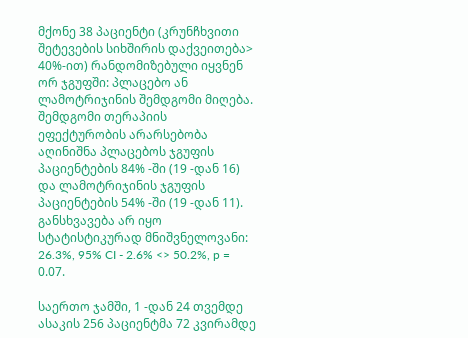მქონე 38 პაციენტი (კრუნჩხვითი შეტევების სიხშირის დაქვეითება> 40%-ით) რანდომიზებული იყვნენ ორ ჯგუფში: პლაცებო ან ლამოტრიჯინის შემდგომი მიღება. შემდგომი თერაპიის ეფექტურობის არარსებობა აღინიშნა პლაცებოს ჯგუფის პაციენტების 84% -ში (19 -დან 16) და ლამოტრიჯინის ჯგუფის პაციენტების 54% -ში (19 -დან 11). განსხვავება არ იყო სტატისტიკურად მნიშვნელოვანი: 26.3%, 95% CI - 2.6% <> 50.2%, p = 0.07.

საერთო ჯამში, 1 -დან 24 თვემდე ასაკის 256 პაციენტმა 72 კვირამდე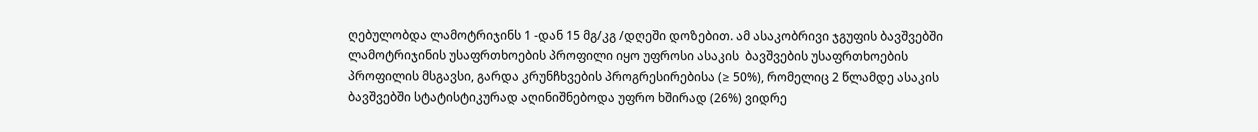ღებულობდა ლამოტრიჯინს 1 -დან 15 მგ/კგ /დღეში დოზებით. ამ ასაკობრივი ჯგუფის ბავშვებში ლამოტრიჯინის უსაფრთხოების პროფილი იყო უფროსი ასაკის  ბავშვების უსაფრთხოების პროფილის მსგავსი, გარდა კრუნჩხვების პროგრესირებისა (≥ 50%), რომელიც 2 წლამდე ასაკის ბავშვებში სტატისტიკურად აღინიშნებოდა უფრო ხშირად (26%) ვიდრე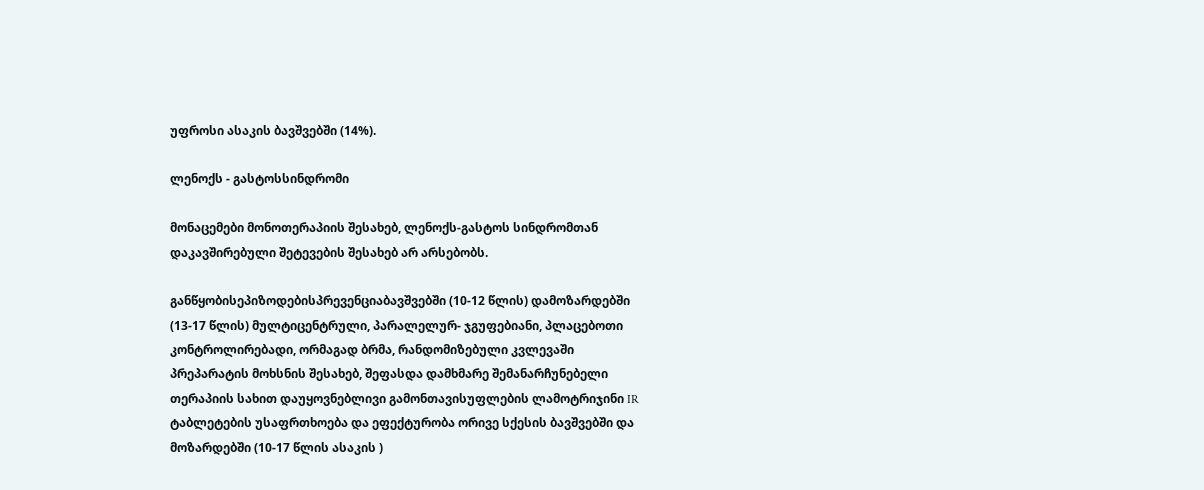უფროსი ასაკის ბავშვებში (14%).

ლენოქს - გასტოსსინდრომი

მონაცემები მონოთერაპიის შესახებ, ლენოქს-გასტოს სინდრომთან დაკავშირებული შეტევების შესახებ არ არსებობს.

განწყობისეპიზოდებისპრევენციაბავშვებში (10-12 წლის) დამოზარდებში (13-17 წლის) მულტიცენტრული, პარალელურ- ჯგუფებიანი, პლაცებოთი კონტროლირებადი, ორმაგად ბრმა, რანდომიზებული კვლევაში პრეპარატის მოხსნის შესახებ, შეფასდა დამხმარე შემანარჩუნებელი თერაპიის სახით დაუყოვნებლივი გამონთავისუფლების ლამოტრიჯინი IR ტაბლეტების უსაფრთხოება და ეფექტურობა ორივე სქესის ბავშვებში და მოზარდებში (10-17 წლის ასაკის )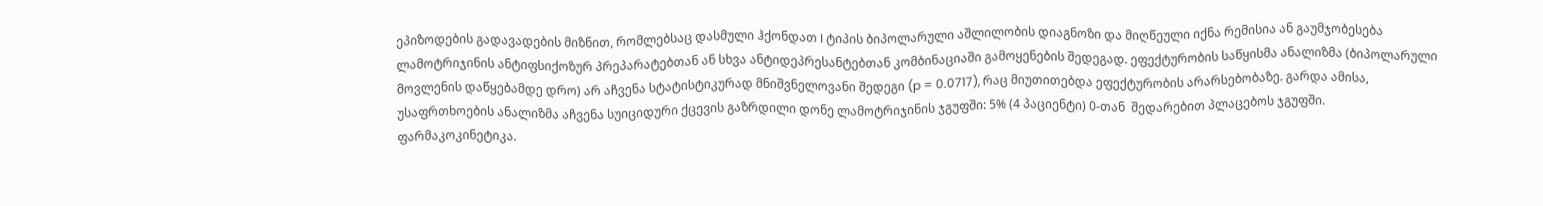ეპიზოდების გადავადების მიზნით, რომლებსაც დასმული ჰქონდათ I ტიპის ბიპოლარული აშლილობის დიაგნოზი და მიღწეული იქნა რემისია ან გაუმჯობესება ლამოტრიჯინის ანტიფსიქოზურ პრეპარატებთან ან სხვა ანტიდეპრესანტებთან კომბინაციაში გამოყენების შედეგად. ეფექტურობის საწყისმა ანალიზმა (ბიპოლარული მოვლენის დაწყებამდე დრო) არ აჩვენა სტატისტიკურად მნიშვნელოვანი შედეგი (p = 0.0717), რაც მიუთითებდა ეფექტურობის არარსებობაზე. გარდა ამისა, უსაფრთხოების ანალიზმა აჩვენა სუიციდური ქცევის გაზრდილი დონე ლამოტრიჯინის ჯგუფში: 5% (4 პაციენტი) 0-თან  შედარებით პლაცებოს ჯგუფში. ფარმაკოკინეტიკა.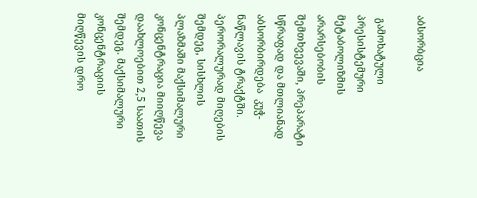აბსორბცია

 გამოხატული პრესისტემური მეტაბოლიზმის არარსებობის შემთხვევაში, პრეპარატი სწრაფად და მთლიანად აბსორბირდება  კუჭ-ნაწლავის ტრაქტში. პერორალურად მიღების შემდეგ, სისხლის პლაზმაში მაქსიმალური კონცენტრაცია მიიღწევა დაახლოებით 2,5 საათის შემდეგ. მაქსიმალური კონცენტრაციის მიღწევის დრო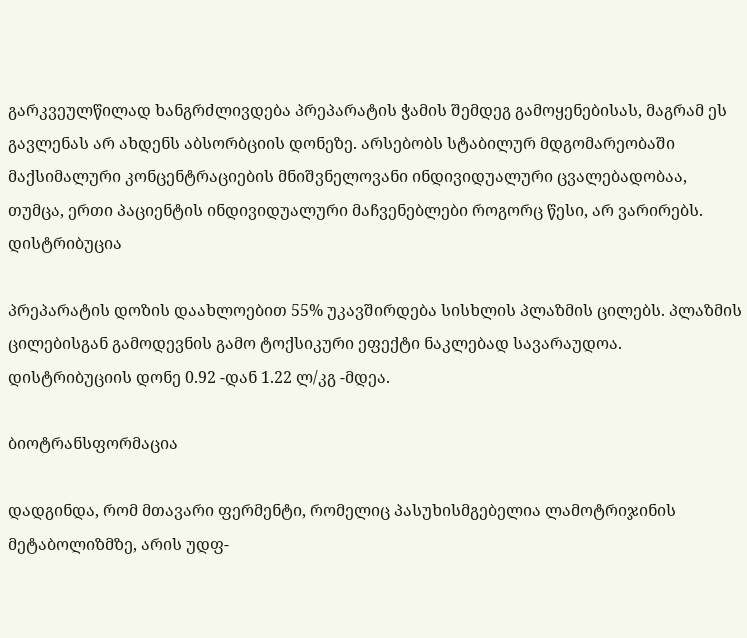გარკვეულწილად ხანგრძლივდება პრეპარატის ჭამის შემდეგ გამოყენებისას, მაგრამ ეს გავლენას არ ახდენს აბსორბციის დონეზე. არსებობს სტაბილურ მდგომარეობაში მაქსიმალური კონცენტრაციების მნიშვნელოვანი ინდივიდუალური ცვალებადობაა, თუმცა, ერთი პაციენტის ინდივიდუალური მაჩვენებლები როგორც წესი, არ ვარირებს. დისტრიბუცია

პრეპარატის დოზის დაახლოებით 55% უკავშირდება სისხლის პლაზმის ცილებს. პლაზმის ცილებისგან გამოდევნის გამო ტოქსიკური ეფექტი ნაკლებად სავარაუდოა. დისტრიბუციის დონე 0.92 -დან 1.22 ლ/კგ -მდეა.

ბიოტრანსფორმაცია

დადგინდა, რომ მთავარი ფერმენტი, რომელიც პასუხისმგებელია ლამოტრიჯინის მეტაბოლიზმზე, არის უდფ-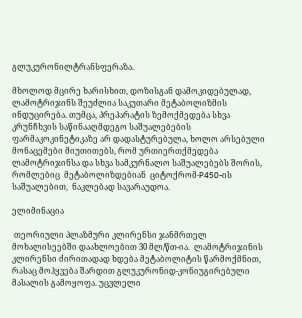გლუკურონილტრანსფერაზა.

მხოლოდ მცირე ხარისხით, დოზისგან დამოკიდებულად, ლამოტრიჯინს შეუძლია საკუთარი მეტაბოლიზმის ინდუცირება. თუმცა, პრეპარატის ზემოქმედება სხვა კრუნჩხვის საწინააღმდეგო საშუალებების ფარმაკოკინეტიკაზე არ დადასტურებულა, ხოლო არსებული მონაცემები მიუთითებს, რომ ურთიერთქმედება ლამოტრიჯინსა და სხვა სამკურნალო საშუალებებს შორის,  რომლებიც  მეტაბოლიზდებიან  ციტოქრომ-P450-ის საშუალებით,  ნაკლებად სავარაუდოა.

ელიმინაცია

 თეორიული პლაზმური კლირენსი ჯანმრთელ მოხალისეებში დაახლოებით 30 მლ/წთ-ია.  ლამოტრიჯინის კლირენსი ძირითადად ხდება მეტაბოლიტის წარმოქმნით, რასაც მოჰყვება შარდით გლუკურონიდ-კონიუგირებული მასალის გამოყოფა. უცვლელი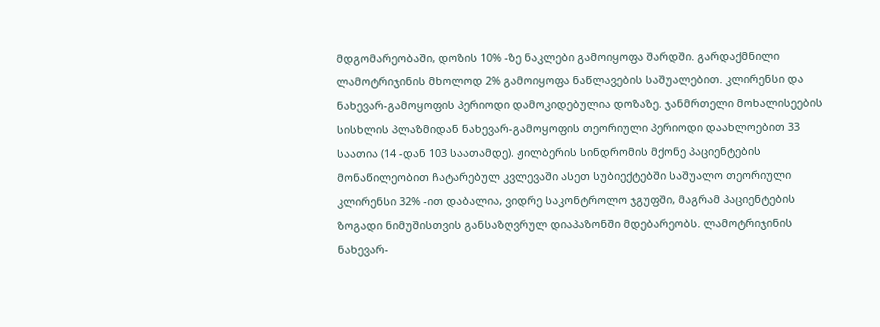მდგომარეობაში, დოზის 10% -ზე ნაკლები გამოიყოფა შარდში. გარდაქმნილი ლამოტრიჯინის მხოლოდ 2% გამოიყოფა ნაწლავების საშუალებით. კლირენსი და ნახევარ-გამოყოფის პერიოდი დამოკიდებულია დოზაზე. ჯანმრთელი მოხალისეების სისხლის პლაზმიდან ნახევარ-გამოყოფის თეორიული პერიოდი დაახლოებით 33 საათია (14 -დან 103 საათამდე). ჟილბერის სინდრომის მქონე პაციენტების მონაწილეობით ჩატარებულ კვლევაში ასეთ სუბიექტებში საშუალო თეორიული კლირენსი 32% -ით დაბალია, ვიდრე საკონტროლო ჯგუფში, მაგრამ პაციენტების ზოგადი ნიმუშისთვის განსაზღვრულ დიაპაზონში მდებარეობს. ლამოტრიჯინის ნახევარ-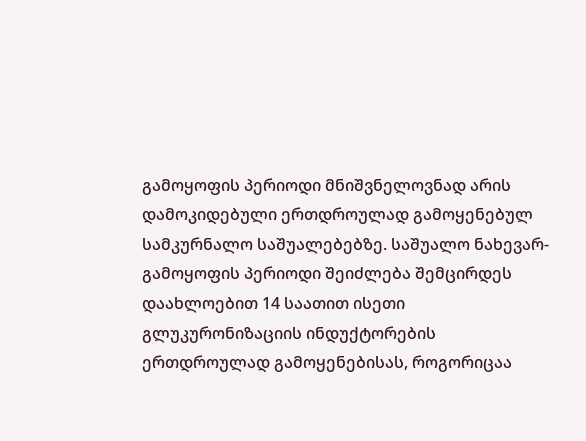გამოყოფის პერიოდი მნიშვნელოვნად არის დამოკიდებული ერთდროულად გამოყენებულ სამკურნალო საშუალებებზე. საშუალო ნახევარ-გამოყოფის პერიოდი შეიძლება შემცირდეს დაახლოებით 14 საათით ისეთი გლუკურონიზაციის ინდუქტორების ერთდროულად გამოყენებისას, როგორიცაა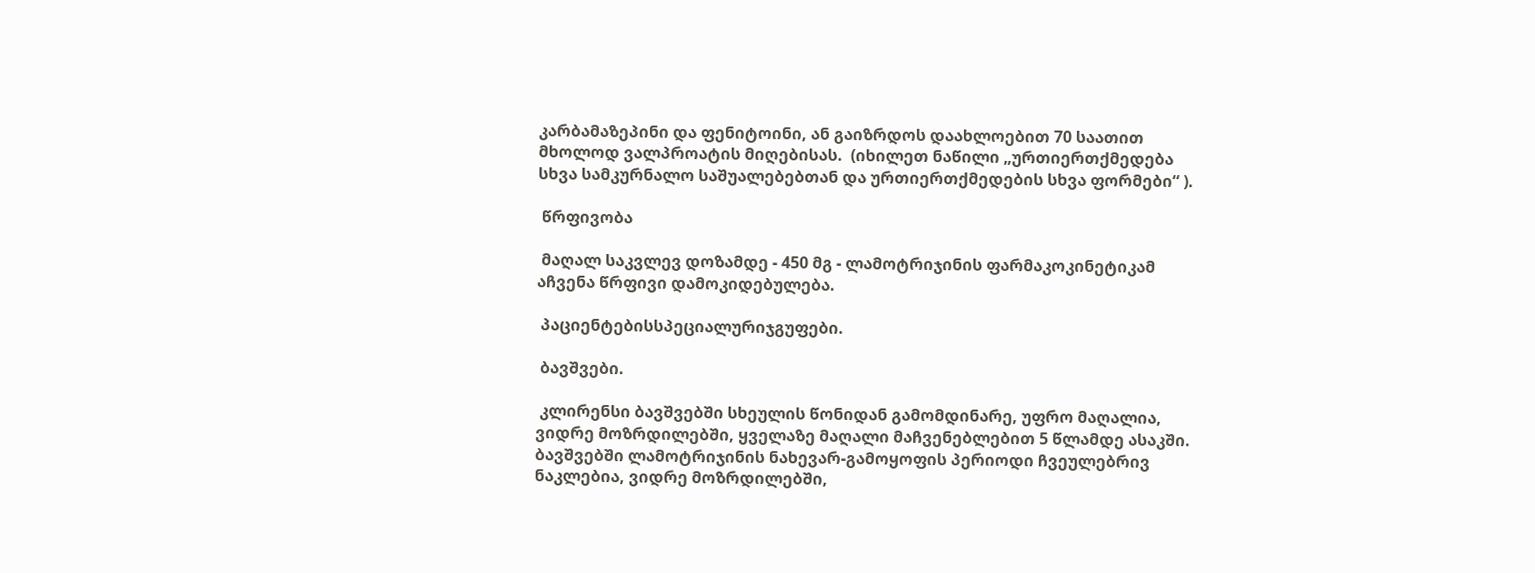კარბამაზეპინი და ფენიტოინი, ან გაიზრდოს დაახლოებით 70 საათით  მხოლოდ ვალპროატის მიღებისას.  (იხილეთ ნაწილი „ურთიერთქმედება სხვა სამკურნალო საშუალებებთან და ურთიერთქმედების სხვა ფორმები“ ).

 წრფივობა

 მაღალ საკვლევ დოზამდე - 450 მგ - ლამოტრიჯინის ფარმაკოკინეტიკამ აჩვენა წრფივი დამოკიდებულება.

 პაციენტებისსპეციალურიჯგუფები.

 ბავშვები.

 კლირენსი ბავშვებში სხეულის წონიდან გამომდინარე, უფრო მაღალია, ვიდრე მოზრდილებში, ყველაზე მაღალი მაჩვენებლებით 5 წლამდე ასაკში. ბავშვებში ლამოტრიჯინის ნახევარ-გამოყოფის პერიოდი ჩვეულებრივ ნაკლებია, ვიდრე მოზრდილებში,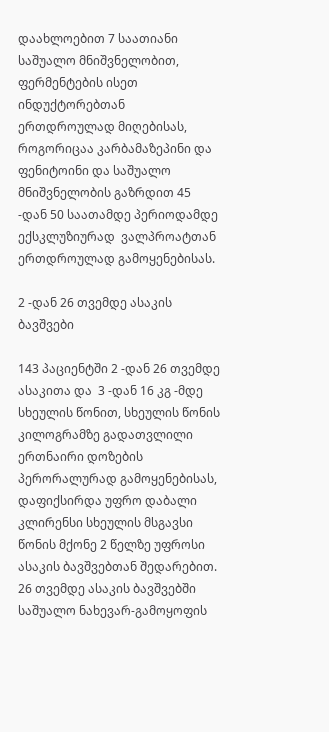დაახლოებით 7 საათიანი საშუალო მნიშვნელობით, ფერმენტების ისეთ ინდუქტორებთან ერთდროულად მიღებისას, როგორიცაა კარბამაზეპინი და ფენიტოინი და საშუალო მნიშვნელობის გაზრდით 45 -დან 50 საათამდე პერიოდამდე ექსკლუზიურად  ვალპროატთან ერთდროულად გამოყენებისას.

2 -დან 26 თვემდე ასაკის ბავშვები

143 პაციენტში 2 -დან 26 თვემდე ასაკითა და  3 -დან 16 კგ -მდე სხეულის წონით, სხეულის წონის კილოგრამზე გადათვლილი ერთნაირი დოზების პერორალურად გამოყენებისას, დაფიქსირდა უფრო დაბალი კლირენსი სხეულის მსგავსი წონის მქონე 2 წელზე უფროსი ასაკის ბავშვებთან შედარებით. 26 თვემდე ასაკის ბავშვებში საშუალო ნახევარ-გამოყოფის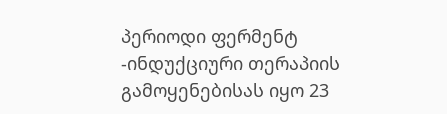პერიოდი ფერმენტ -ინდუქციური თერაპიის გამოყენებისას იყო 23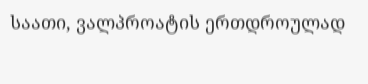საათი, ვალპროატის ერთდროულად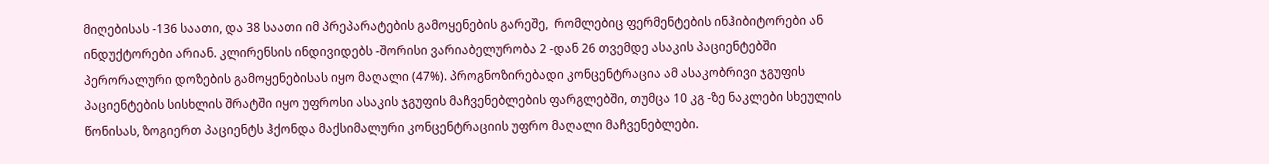მიღებისას -136 საათი, და 38 საათი იმ პრეპარატების გამოყენების გარეშე,  რომლებიც ფერმენტების ინჰიბიტორები ან ინდუქტორები არიან. კლირენსის ინდივიდებს -შორისი ვარიაბელურობა 2 -დან 26 თვემდე ასაკის პაციენტებში პერორალური დოზების გამოყენებისას იყო მაღალი (47%). პროგნოზირებადი კონცენტრაცია ამ ასაკობრივი ჯგუფის პაციენტების სისხლის შრატში იყო უფროსი ასაკის ჯგუფის მაჩვენებლების ფარგლებში, თუმცა 10 კგ -ზე ნაკლები სხეულის წონისას, ზოგიერთ პაციენტს ჰქონდა მაქსიმალური კონცენტრაციის უფრო მაღალი მაჩვენებლები.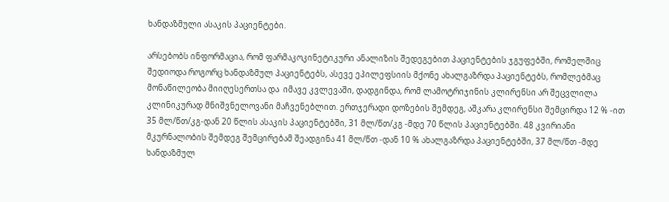ხანდაზმული ასაკის პაციენტები.

არსებობს ინფორმაცია, რომ ფარმაკოკინეტიკური ანალიზის შედეგებით პაციენტების ჯგუფებში, რომელშიც შედიოდა როგორც ხანდაზმულ პაციენტებს, ასევე ეპილეფსიის მქონე ახალგაზრდა პაციენტებს, რომლებმაც მონაწილეობა მიიღესერთსა და  იმავე კვლევაში, დადგინდა, რომ ლამოტრიჯინის კლირენსი არ შეცვლილა კლინიკურად მნიშვნელოვანი მაჩვენებლით. ერთჯერადი დოზების შემდეგ, აშკარა კლირენსი შემცირდა 12 % -ით 35 მლ/წთ/კგ-დან 20 წლის ასაკის პაციენტებში, 31 მლ/წთ/კგ -მდე 70 წლის პაციენტებში. 48 კვირიანი მკურნალობის შემდეგ შემცირებამ შეადგინა 41 მლ/წთ -დან 10 % ახალგაზრდა პაციენტებში, 37 მლ/წთ -მდე ხანდაზმულ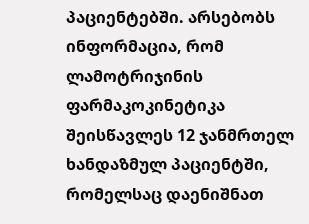პაციენტებში. არსებობს ინფორმაცია, რომ ლამოტრიჯინის ფარმაკოკინეტიკა შეისწავლეს 12 ჯანმრთელ ხანდაზმულ პაციენტში, რომელსაც დაენიშნათ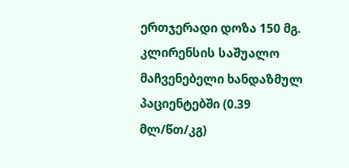ერთჯერადი დოზა 150 მგ. კლირენსის საშუალო მაჩვენებელი ხანდაზმულ პაციენტებში (0.39 მლ/წთ/კგ)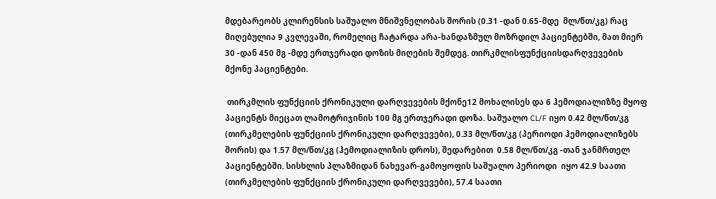მდებარეობს კლირენსის საშუალო მნიშვნელობას შორის (0.31 -დან 0.65-მდე  მლ/წთ/კგ) რაც მიღებულია 9 კვლევაში, რომელიც ჩატარდა არა-ხანდაზმულ მოზრდილ პაციენტებში, მათ მიერ 30 -დან 450 მგ -მდე ერთჯერადი დოზის მიღების შემდეგ. თირკმლისფუნქციისდარღვევების მქონე პაციენტები.

 თირკმლის ფუნქციის ქრონიკული დარღვევების მქონე12 მოხალისეს და 6 ჰემოდიალიზზე მყოფ პაციენტს მიეცათ ლამოტრიჯინის 100 მგ ერთჯერადი დოზა. საშუალო CL/F იყო 0.42 მლ/წთ/კგ (თირკმელების ფუნქციის ქრონიკული დარღვევები), 0.33 მლ/წთ/კგ (პერიოდი ჰემოდიალიზებს შორის) და 1.57 მლ/წთ/კგ (ჰემოდიალიზის დროს), შედარებით  0.58 მლ/წთ/კგ -თან ჯანმრთელ პაციენტებში. სისხლის პლაზმიდან ნახევარ-გამოყოფის საშუალო პერიოდი  იყო 42.9 საათი (თირკმელების ფუნქციის ქრონიკული დარღვევები), 57.4 საათი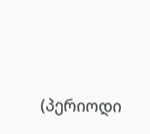(პერიოდი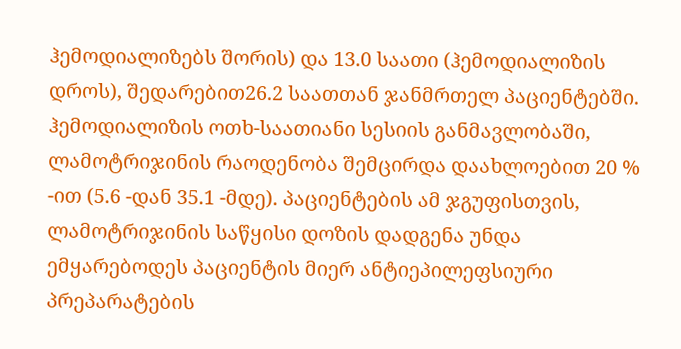ჰემოდიალიზებს შორის) და 13.0 საათი (ჰემოდიალიზის დროს), შედარებით26.2 საათთან ჯანმრთელ პაციენტებში.  ჰემოდიალიზის ოთხ-საათიანი სესიის განმავლობაში, ლამოტრიჯინის რაოდენობა შემცირდა დაახლოებით 20 % -ით (5.6 -დან 35.1 -მდე). პაციენტების ამ ჯგუფისთვის, ლამოტრიჯინის საწყისი დოზის დადგენა უნდა ემყარებოდეს პაციენტის მიერ ანტიეპილეფსიური პრეპარატების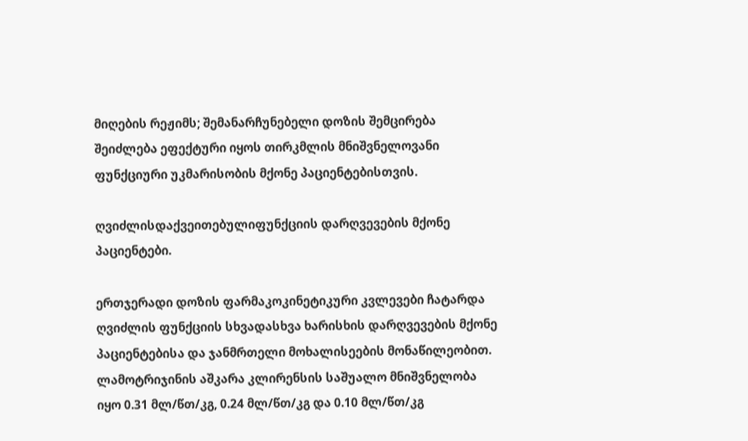მიღების რეჟიმს; შემანარჩუნებელი დოზის შემცირება შეიძლება ეფექტური იყოს თირკმლის მნიშვნელოვანი ფუნქციური უკმარისობის მქონე პაციენტებისთვის.

ღვიძლისდაქვეითებულიფუნქციის დარღვევების მქონე პაციენტები.

ერთჯერადი დოზის ფარმაკოკინეტიკური კვლევები ჩატარდა  ღვიძლის ფუნქციის სხვადასხვა ხარისხის დარღვევების მქონე  პაციენტებისა და ჯანმრთელი მოხალისეების მონაწილეობით. ლამოტრიჯინის აშკარა კლირენსის საშუალო მნიშვნელობა იყო 0.31 მლ/წთ/კგ, 0.24 მლ/წთ/კგ და 0.10 მლ/წთ/კგ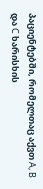პაციენტებში, რომელთაც აქვთ A, B და C ხარისხის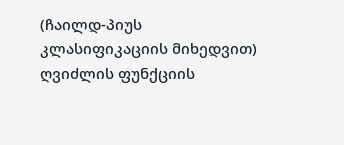(ჩაილდ-პიუს კლასიფიკაციის მიხედვით) ღვიძლის ფუნქციის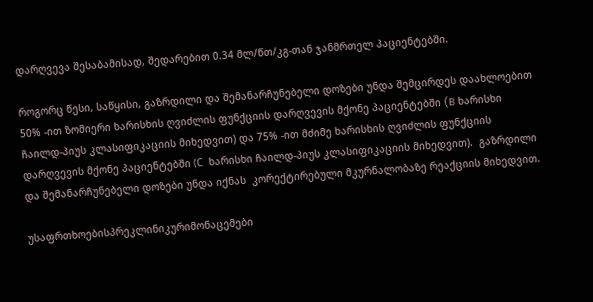დარღვევა შესაბამისად, შედარებით 0.34 მლ/წთ/კგ-თან ჯანმრთელ პაციენტებში.

როგორც წესი, საწყისი, გაზრდილი და შემანარჩუნებელი დოზები უნდა შემცირდეს დაახლოებით 50% -ით ზომიერი ხარისხის ღვიძლის ფუნქციის დარღვევის მქონე პაციენტებში (B ხარისხი ჩაილდ-პიუს კლასიფიკაციის მიხედვით) და 75% -ით მძიმე ხარისხის ღვიძლის ფუნქციის დარღვევის მქონე პაციენტებში (С  ხარისხი ჩაილდ-პიუს კლასიფიკაციის მიხედვით).  გაზრდილი და შემანარჩუნებელი დოზები უნდა იქნას  კორექტირებული მკურნალობაზე რეაქციის მიხედვით.

უსაფრთხოებისპრეკლინიკურიმონაცემები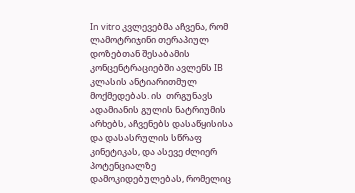In vitro კვლევებმა აჩვენა, რომ ლამოტრიჯინი თერაპიულ დოზებთან შესაბამის კონცენტრაციებში ავლენს IB კლასის ანტიარითმულ მოქმედებას. ის  თრგუნავს ადამიანის გულის ნატრიუმის არხებს, აჩვენებს დასაწყისისა და დასასრულის სწრაფ კინეტიკას, და ასევე ძლიერ პოტენციალზე  დამოკიდებულებას, რომელიც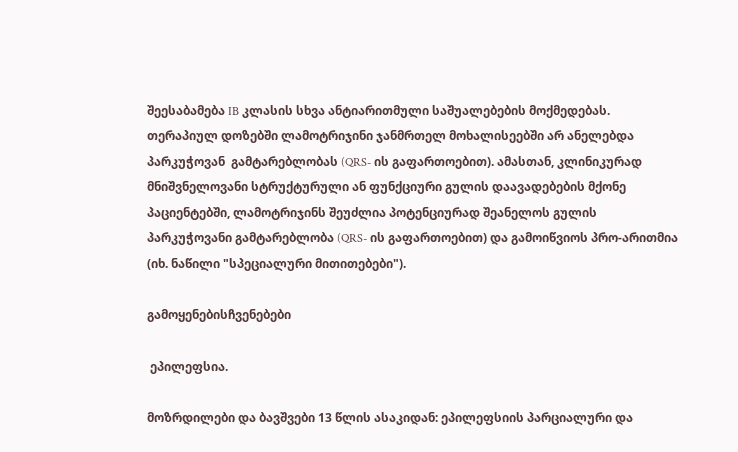შეესაბამება IB კლასის სხვა ანტიარითმული საშუალებების მოქმედებას. თერაპიულ დოზებში ლამოტრიჯინი ჯანმრთელ მოხალისეებში არ ანელებდა პარკუჭოვან  გამტარებლობას (QRS- ის გაფართოებით). ამასთან, კლინიკურად მნიშვნელოვანი სტრუქტურული ან ფუნქციური გულის დაავადებების მქონე პაციენტებში, ლამოტრიჯინს შეუძლია პოტენციურად შეანელოს გულის პარკუჭოვანი გამტარებლობა (QRS- ის გაფართოებით) და გამოიწვიოს პრო-არითმია (იხ. ნაწილი "სპეციალური მითითებები").

გამოყენებისჩვენებები

 ეპილეფსია.

მოზრდილები და ბავშვები 13 წლის ასაკიდან: ეპილეფსიის პარციალური და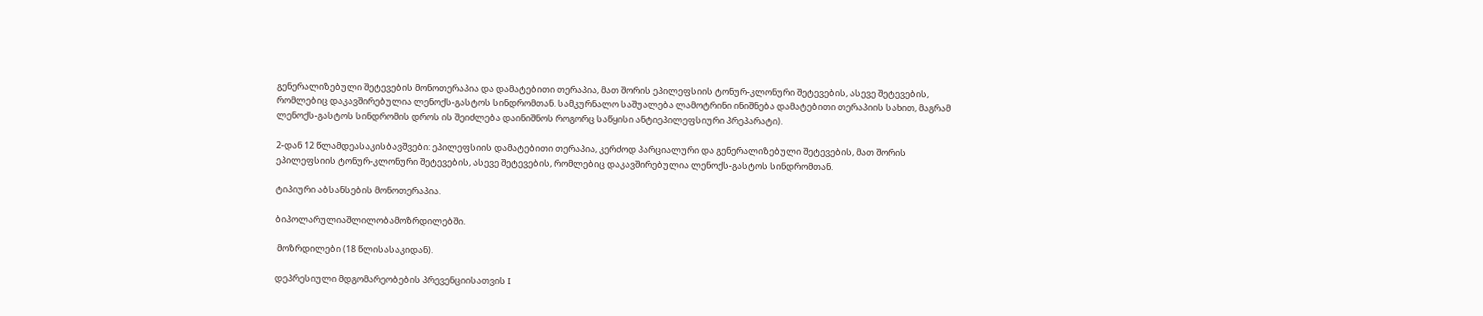გენერალიზებული შეტევების მონოთერაპია და დამატებითი თერაპია, მათ შორის ეპილეფსიის ტონურ-კლონური შეტევების, ასევე შეტევების, რომლებიც დაკავშირებულია ლენოქს-გასტოს სინდრომთან. სამკურნალო საშუალება ლამოტრინი ინიშნება დამატებითი თერაპიის სახით, მაგრამ ლენოქს-გასტოს სინდრომის დროს ის შეიძლება დაინიშნოს როგორც საწყისი ანტიეპილეფსიური პრეპარატი).

2-დან 12 წლამდეასაკისბავშვები: ეპილეფსიის დამატებითი თერაპია, კერძოდ პარციალური და გენერალიზებული შეტევების, მათ შორის ეპილეფსიის ტონურ-კლონური შეტევების, ასევე შეტევების, რომლებიც დაკავშირებულია ლენოქს-გასტოს სინდრომთან.

ტიპიური აბსანსების მონოთერაპია.

ბიპოლარულიაშლილობამოზრდილებში.

 მოზრდილები (18 წლისასაკიდან).

დეპრესიული მდგომარეობების პრევენციისათვის I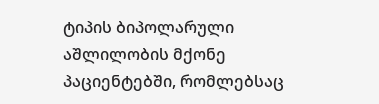ტიპის ბიპოლარული აშლილობის მქონე პაციენტებში, რომლებსაც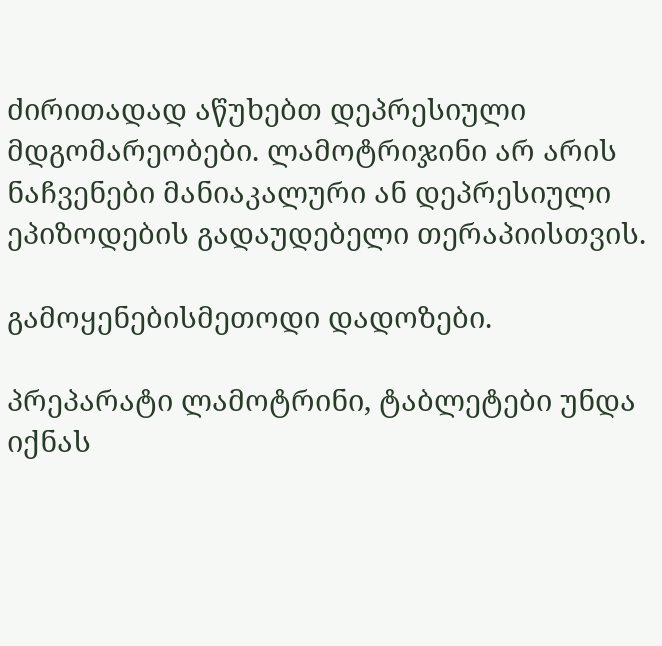ძირითადად აწუხებთ დეპრესიული მდგომარეობები. ლამოტრიჯინი არ არის ნაჩვენები მანიაკალური ან დეპრესიული ეპიზოდების გადაუდებელი თერაპიისთვის.

გამოყენებისმეთოდი დადოზები.

პრეპარატი ლამოტრინი, ტაბლეტები უნდა იქნას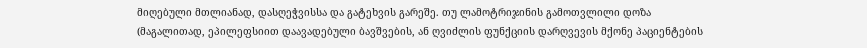მიღებული მთლიანად, დასღეჭვისსა და გატეხვის გარეშე. თუ ლამოტრიჯინის გამოთვლილი დოზა (მაგალითად, ეპილეფსიით დაავადებული ბავშვების, ან ღვიძლის ფუნქციის დარღვევის მქონე პაციენტების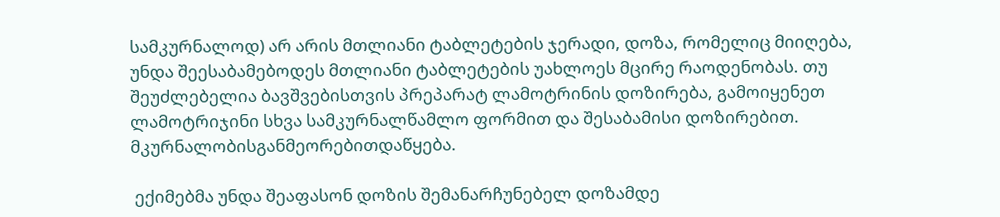სამკურნალოდ) არ არის მთლიანი ტაბლეტების ჯერადი, დოზა, რომელიც მიიღება, უნდა შეესაბამებოდეს მთლიანი ტაბლეტების უახლოეს მცირე რაოდენობას. თუ შეუძლებელია ბავშვებისთვის პრეპარატ ლამოტრინის დოზირება, გამოიყენეთ ლამოტრიჯინი სხვა სამკურნალწამლო ფორმით და შესაბამისი დოზირებით. მკურნალობისგანმეორებითდაწყება.

 ექიმებმა უნდა შეაფასონ დოზის შემანარჩუნებელ დოზამდე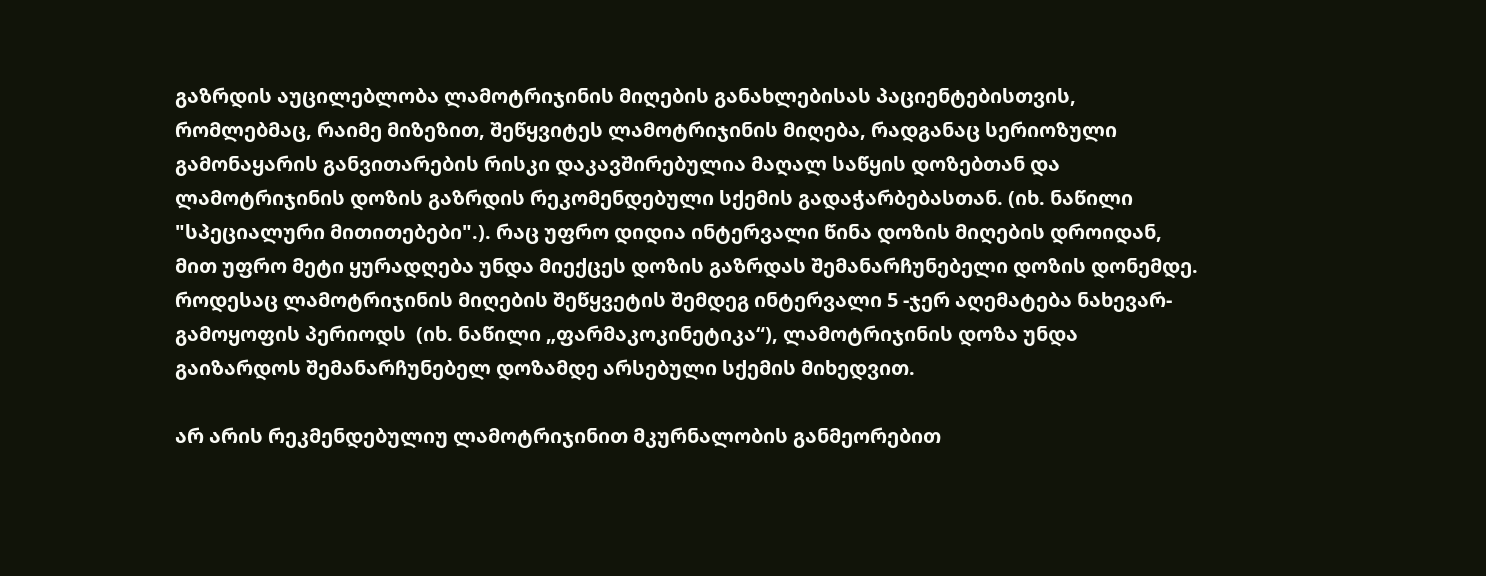გაზრდის აუცილებლობა ლამოტრიჯინის მიღების განახლებისას პაციენტებისთვის, რომლებმაც, რაიმე მიზეზით, შეწყვიტეს ლამოტრიჯინის მიღება, რადგანაც სერიოზული გამონაყარის განვითარების რისკი დაკავშირებულია მაღალ საწყის დოზებთან და ლამოტრიჯინის დოზის გაზრდის რეკომენდებული სქემის გადაჭარბებასთან. (იხ. ნაწილი "სპეციალური მითითებები".). რაც უფრო დიდია ინტერვალი წინა დოზის მიღების დროიდან, მით უფრო მეტი ყურადღება უნდა მიექცეს დოზის გაზრდას შემანარჩუნებელი დოზის დონემდე. როდესაც ლამოტრიჯინის მიღების შეწყვეტის შემდეგ ინტერვალი 5 -ჯერ აღემატება ნახევარ-გამოყოფის პერიოდს  (იხ. ნაწილი „ფარმაკოკინეტიკა“), ლამოტრიჯინის დოზა უნდა გაიზარდოს შემანარჩუნებელ დოზამდე არსებული სქემის მიხედვით.

არ არის რეკმენდებულიუ ლამოტრიჯინით მკურნალობის განმეორებით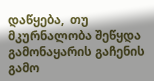დაწყება,  თუ მკურნალობა შეწყდა გამონაყარის გაჩენის გამო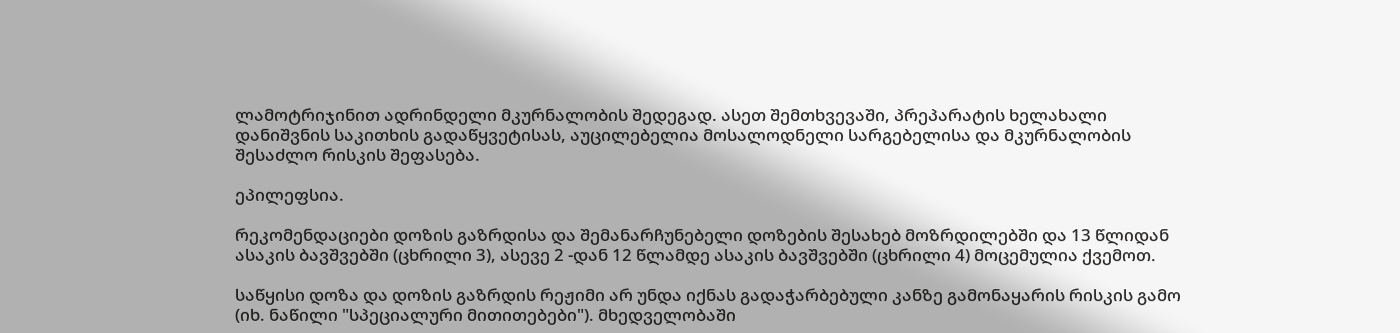ლამოტრიჯინით ადრინდელი მკურნალობის შედეგად. ასეთ შემთხვევაში, პრეპარატის ხელახალი დანიშვნის საკითხის გადაწყვეტისას, აუცილებელია მოსალოდნელი სარგებელისა და მკურნალობის შესაძლო რისკის შეფასება.

ეპილეფსია.

რეკომენდაციები დოზის გაზრდისა და შემანარჩუნებელი დოზების შესახებ მოზრდილებში და 13 წლიდან ასაკის ბავშვებში (ცხრილი 3), ასევე 2 -დან 12 წლამდე ასაკის ბავშვებში (ცხრილი 4) მოცემულია ქვემოთ.

საწყისი დოზა და დოზის გაზრდის რეჟიმი არ უნდა იქნას გადაჭარბებული კანზე გამონაყარის რისკის გამო (იხ. ნაწილი "სპეციალური მითითებები"). მხედველობაში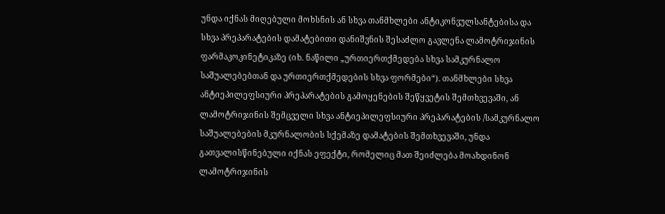უნდა იქნას მიღებული მოხსნის ან სხვა თანმხლები ანტიკონვულსანტებისა და სხვა პრეპარატების დამატებითი დანიშვნის შესაძლო გავლენა ლამოტრიჯინის ფარმაკოკინეტიკაზე (იხ. ნაწილი „ურთიერთქმედება სხვა სამკურნალო საშუალებებთან და ურთიერთქმედების სხვა ფორმები“). თანმხლები სხვა ანტიეპილეფსიური პრეპარატების გამოყენების შეწყვეტის შემთხვევაში, ან ლამოტრიჯინის შემცველი სხვა ანტიეპილეფსიური პრეპარატების /სამკურნალო საშუალებების მკურნალობის სქემაზე დამატების შემთხვევაში, უნდა გათვალისწინებული იქნას ეფექტი, რომელიც მათ შეიძლება მოახდინონ ლამოტრიჯინის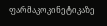ფარმაკოკინეტიკაზე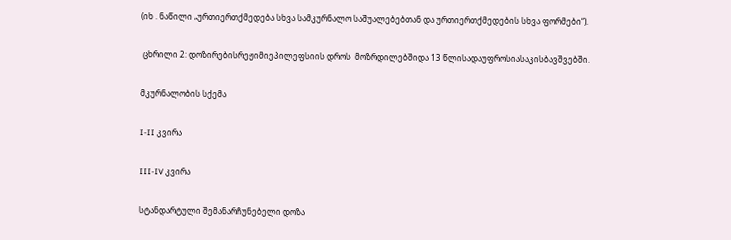(იხ . ნაწილი „ურთიერთქმედება სხვა სამკურნალო საშუალებებთან და ურთიერთქმედების სხვა ფორმები“).

 ცხრილი 2: დოზირებისრეჟიმიეპილეფსიის დროს  მოზრდილებშიდა 13 წლისადაუფროსიასაკისბავშვებში.

მკურნალობის სქემა

I-II კვირა

III-IV კვირა

სტანდარტული შემანარჩუნებელი დოზა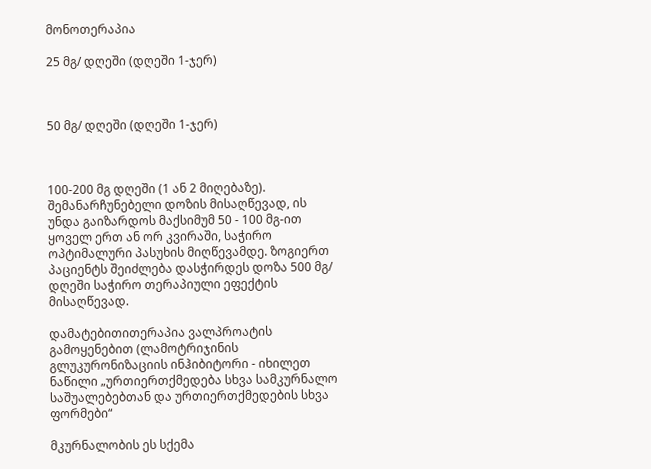მონოთერაპია

25 მგ/ დღეში (დღეში 1-ჯერ)



50 მგ/ დღეში (დღეში 1-ჯერ)



100-200 მგ დღეში (1 ან 2 მიღებაზე). შემანარჩუნებელი დოზის მისაღწევად, ის უნდა გაიზარდოს მაქსიმუმ 50 - 100 მგ-ით ყოველ ერთ ან ორ კვირაში, საჭირო  ოპტიმალური პასუხის მიღწევამდე. ზოგიერთ პაციენტს შეიძლება დასჭირდეს დოზა 500 მგ/ დღეში საჭირო თერაპიული ეფექტის მისაღწევად.

დამატებითითერაპია ვალპროატის გამოყენებით (ლამოტრიჯინის გლუკურონიზაციის ინჰიბიტორი - იხილეთ ნაწილი „ურთიერთქმედება სხვა სამკურნალო საშუალებებთან და ურთიერთქმედების სხვა ფორმები“

მკურნალობის ეს სქემა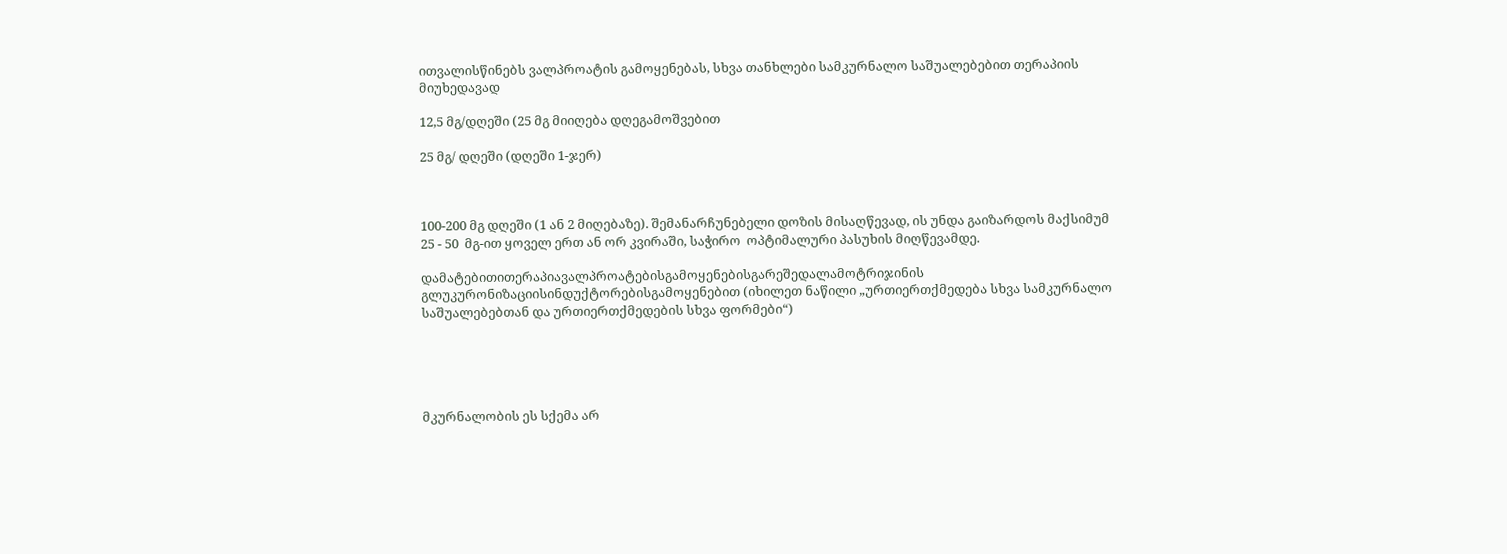ითვალისწინებს ვალპროატის გამოყენებას, სხვა თანხლები სამკურნალო საშუალებებით თერაპიის მიუხედავად

12,5 მგ/დღეში (25 მგ მიიღება დღეგამოშვებით

25 მგ/ დღეში (დღეში 1-ჯერ)



100-200 მგ დღეში (1 ან 2 მიღებაზე). შემანარჩუნებელი დოზის მისაღწევად, ის უნდა გაიზარდოს მაქსიმუმ 25 - 50  მგ-ით ყოველ ერთ ან ორ კვირაში, საჭირო  ოპტიმალური პასუხის მიღწევამდე.

დამატებითითერაპიავალპროატებისგამოყენებისგარეშედალამოტრიჯინის გლუკურონიზაციისინდუქტორებისგამოყენებით (იხილეთ ნაწილი „ურთიერთქმედება სხვა სამკურნალო საშუალებებთან და ურთიერთქმედების სხვა ფორმები“)





მკურნალობის ეს სქემა არ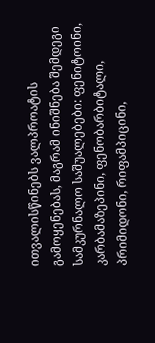ითვალისწინებს ვალპროატის გამოყენებას, მაგრამ ინიშნება შემდეგი სამკურნალო საშუალებები: ფენიტოინი, კარბამაზეპინი, ფენობარბიტალი, პრიმიდონი, რიფამპიცინი,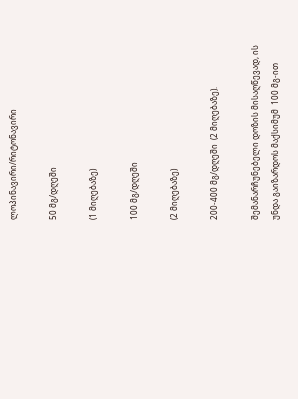ლოპინავირი/რიტონავირი

50 მგ/დღეში

(1 მიღებაზე)

100 მგ/დღეში

(2 მიღებაზე)

200-400 მგ/დღეში  (2 მიღებაზე).

შემანარჩუნებელი დოზის მისაღწევად, ის უნდა გაიზარდოს მაქსიმუმ  100 მგ-ით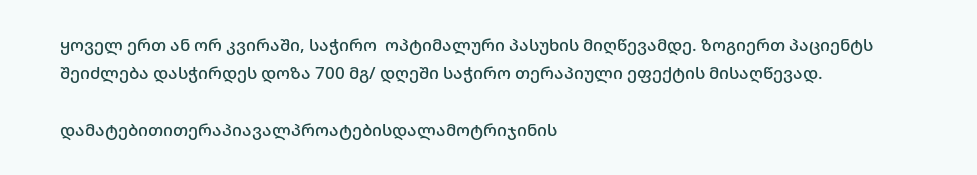ყოველ ერთ ან ორ კვირაში, საჭირო  ოპტიმალური პასუხის მიღწევამდე. ზოგიერთ პაციენტს შეიძლება დასჭირდეს დოზა 700 მგ/ დღეში საჭირო თერაპიული ეფექტის მისაღწევად.

დამატებითითერაპიავალპროატებისდალამოტრიჯინის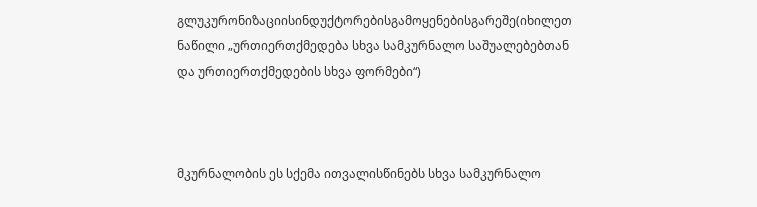გლუკურონიზაციისინდუქტორებისგამოყენებისგარეშე(იხილეთ ნაწილი „ურთიერთქმედება სხვა სამკურნალო საშუალებებთან და ურთიერთქმედების სხვა ფორმები“)



მკურნალობის ეს სქემა ითვალისწინებს სხვა სამკურნალო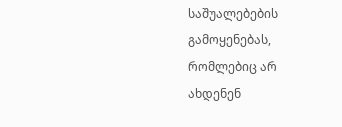საშუალებების გამოყენებას, რომლებიც არ ახდენენ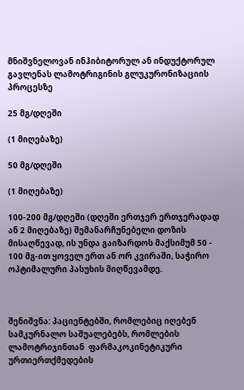მნიშვნელოვან ინჰიბიტორულ ან ინდუქტორულ გავლენას ლამოტრიგინის გლუკურონიზაციის პროცესზე

25 მგ/დღეში

(1 მიღებაზე)

50 მგ/დღეში

(1 მიღებაზე)

100-200 მგ/დღეში (დღეში ერთჯერ ერთჯერადად ან 2 მიღებაზე) შემანარჩუნებელი დოზის მისაღწევად, ის უნდა გაიზარდოს მაქსიმუმ 50 - 100 მგ-ით ყოველ ერთ ან ორ კვირაში, საჭირო  ოპტიმალური პასუხის მიღწევამდე.



შენიშვნა: პაციენტებში, რომლებიც იღებენ სამკურნალო საშუალებებს, რომლების ლამოტრიჯინთან  ფარმაკოკინეტიკური ურთიერთქმედების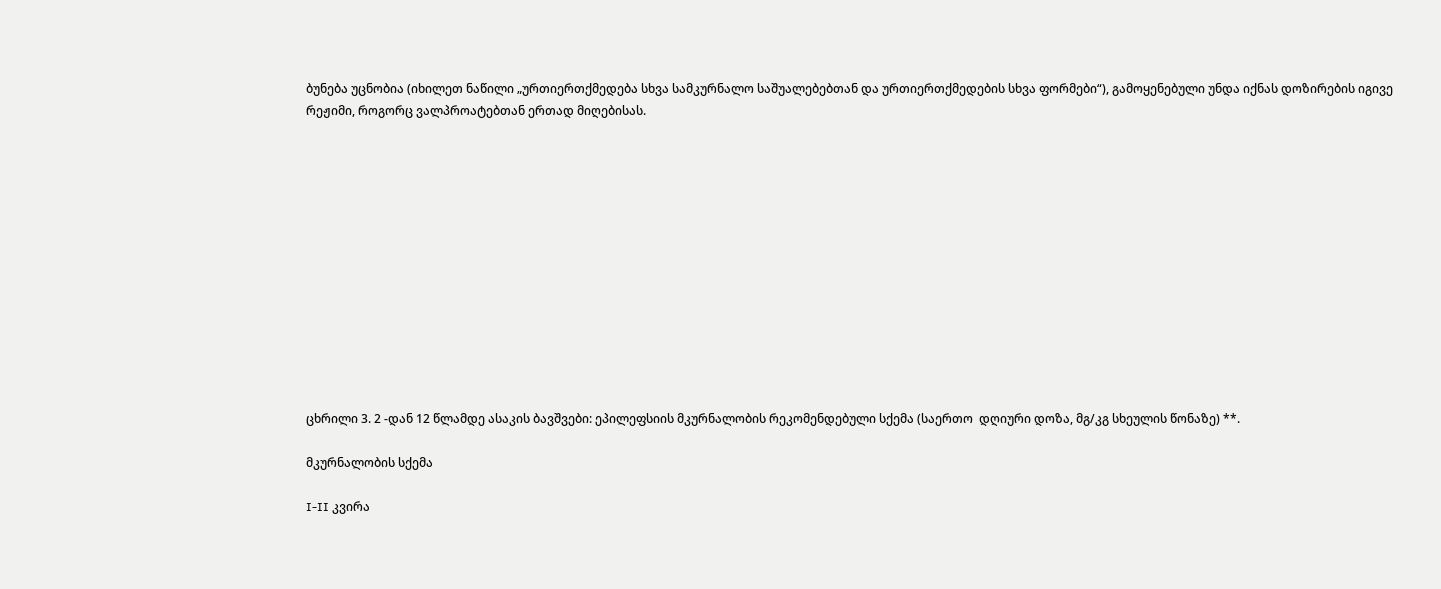ბუნება უცნობია (იხილეთ ნაწილი „ურთიერთქმედება სხვა სამკურნალო საშუალებებთან და ურთიერთქმედების სხვა ფორმები“), გამოყენებული უნდა იქნას დოზირების იგივე რეჟიმი, როგორც ვალპროატებთან ერთად მიღებისას.













ცხრილი 3. 2 -დან 12 წლამდე ასაკის ბავშვები: ეპილეფსიის მკურნალობის რეკომენდებული სქემა (საერთო  დღიური დოზა, მგ/კგ სხეულის წონაზე) **.

მკურნალობის სქემა

I-II კვირა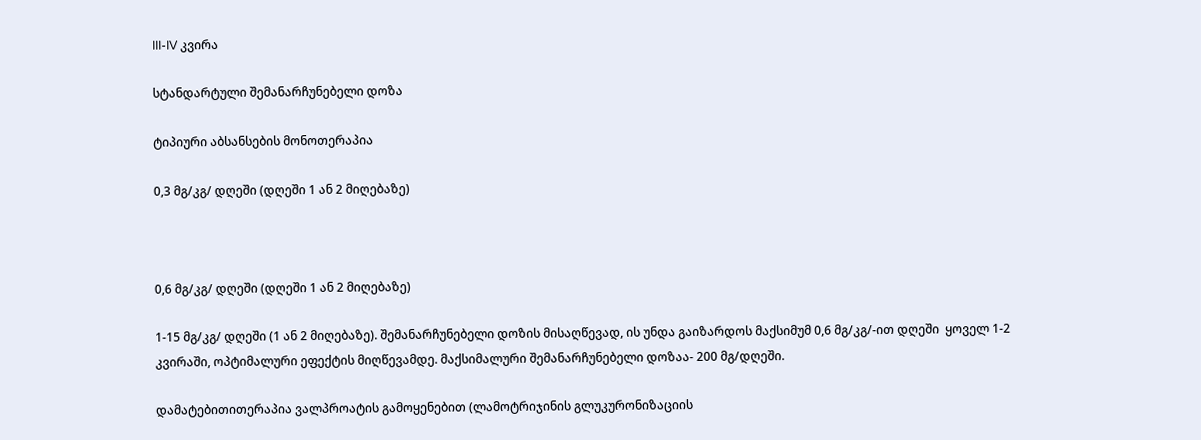III-IV კვირა

სტანდარტული შემანარჩუნებელი დოზა

ტიპიური აბსანსების მონოთერაპია

0,3 მგ/კგ/ დღეში (დღეში 1 ან 2 მიღებაზე)



0,6 მგ/კგ/ დღეში (დღეში 1 ან 2 მიღებაზე)

1-15 მგ/კგ/ დღეში (1 ან 2 მიღებაზე). შემანარჩუნებელი დოზის მისაღწევად, ის უნდა გაიზარდოს მაქსიმუმ 0,6 მგ/კგ/-ით დღეში  ყოველ 1-2 კვირაში, ოპტიმალური ეფექტის მიღწევამდე. მაქსიმალური შემანარჩუნებელი დოზაა- 200 მგ/დღეში.

დამატებითითერაპია ვალპროატის გამოყენებით (ლამოტრიჯინის გლუკურონიზაციის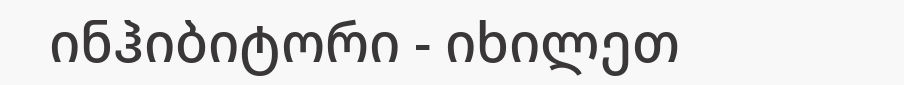ინჰიბიტორი - იხილეთ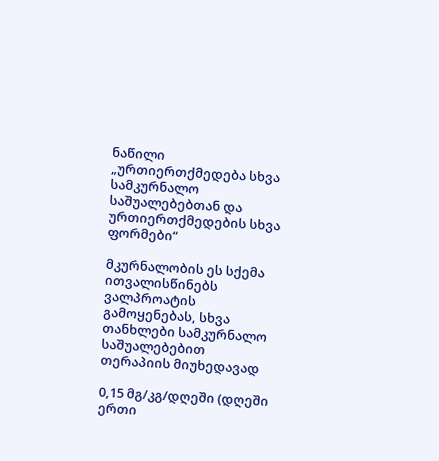ნაწილი „ურთიერთქმედება სხვა სამკურნალო საშუალებებთან და ურთიერთქმედების სხვა ფორმები“

მკურნალობის ეს სქემა ითვალისწინებს ვალპროატის გამოყენებას, სხვა თანხლები სამკურნალო საშუალებებით თერაპიის მიუხედავად

0,15 მგ/კგ/დღეში (დღეში ერთი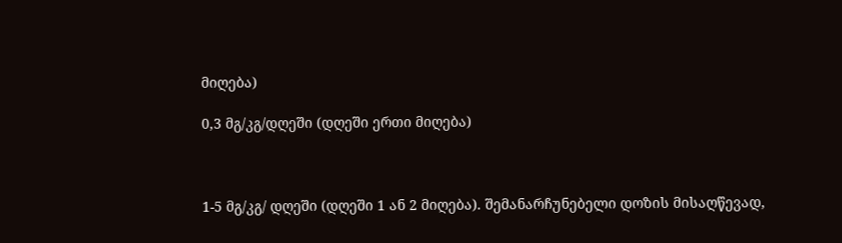მიღება)

0,3 მგ/კგ/დღეში (დღეში ერთი მიღება)



1-5 მგ/კგ/ დღეში (დღეში 1 ან 2 მიღება). შემანარჩუნებელი დოზის მისაღწევად,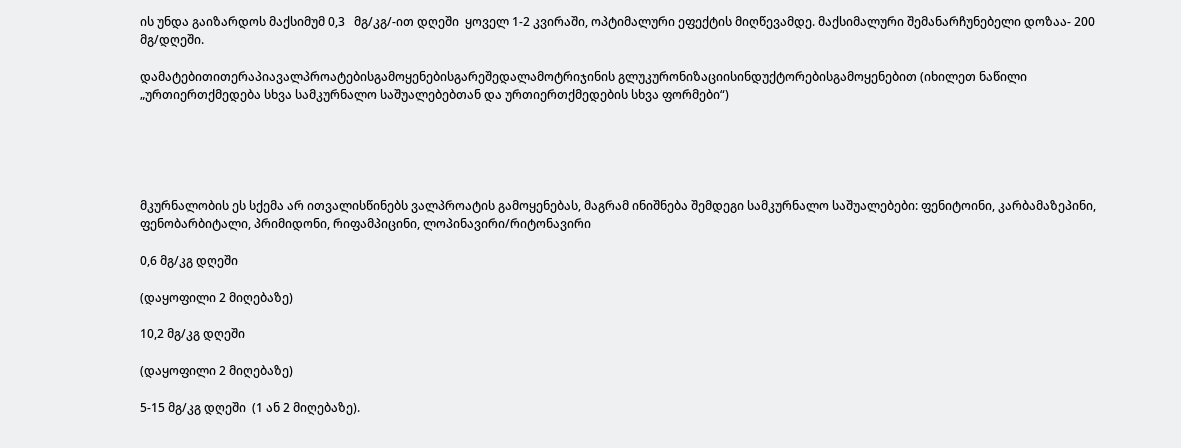ის უნდა გაიზარდოს მაქსიმუმ 0,3   მგ/კგ/-ით დღეში  ყოველ 1-2 კვირაში, ოპტიმალური ეფექტის მიღწევამდე. მაქსიმალური შემანარჩუნებელი დოზაა- 200 მგ/დღეში.

დამატებითითერაპიავალპროატებისგამოყენებისგარეშედალამოტრიჯინის გლუკურონიზაციისინდუქტორებისგამოყენებით (იხილეთ ნაწილი „ურთიერთქმედება სხვა სამკურნალო საშუალებებთან და ურთიერთქმედების სხვა ფორმები“)





მკურნალობის ეს სქემა არ ითვალისწინებს ვალპროატის გამოყენებას, მაგრამ ინიშნება შემდეგი სამკურნალო საშუალებები: ფენიტოინი, კარბამაზეპინი, ფენობარბიტალი, პრიმიდონი, რიფამპიცინი, ლოპინავირი/რიტონავირი

0,6 მგ/კგ დღეში

(დაყოფილი 2 მიღებაზე)

10,2 მგ/კგ დღეში

(დაყოფილი 2 მიღებაზე)

5-15 მგ/კგ დღეში  (1 ან 2 მიღებაზე).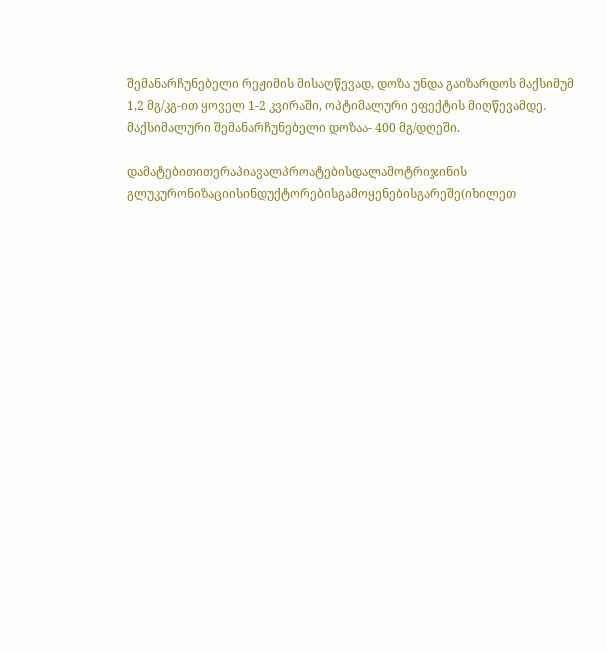შემანარჩუნებელი რეჟიმის მისაღწევად, დოზა უნდა გაიზარდოს მაქსიმუმ  1,2 მგ/კგ-ით ყოველ 1-2 კვირაში, ოპტიმალური ეფექტის მიღწევამდე. მაქსიმალური შემანარჩუნებელი დოზაა- 400 მგ/დღეში.

დამატებითითერაპიავალპროატებისდალამოტრიჯინის გლუკურონიზაციისინდუქტორებისგამოყენებისგარეშე(იხილეთ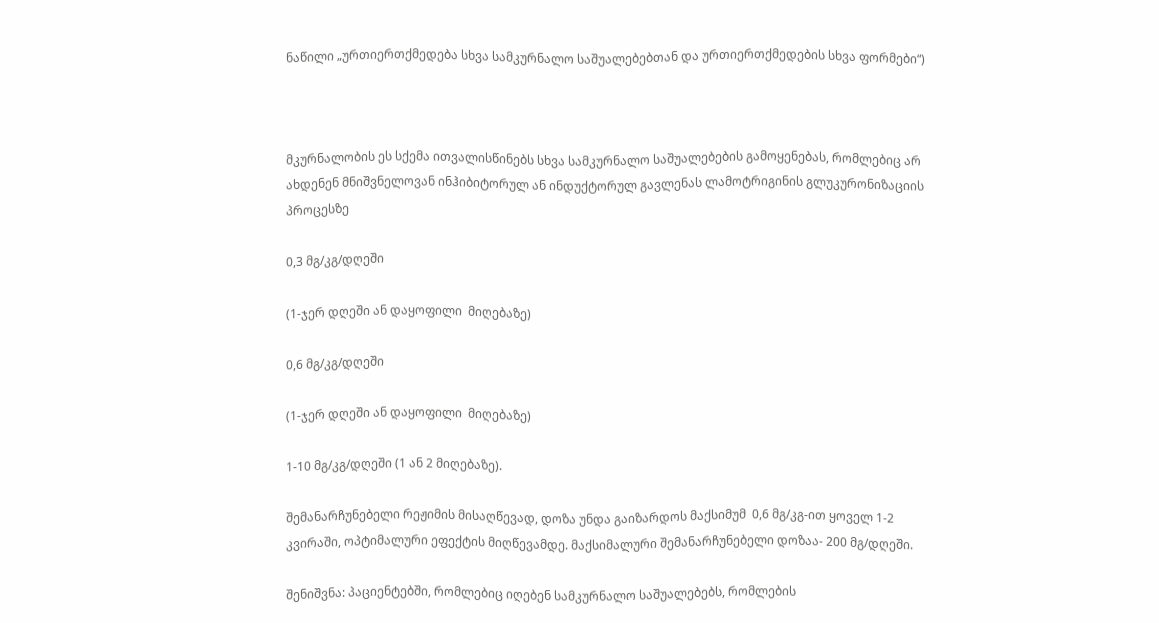ნაწილი „ურთიერთქმედება სხვა სამკურნალო საშუალებებთან და ურთიერთქმედების სხვა ფორმები“)



მკურნალობის ეს სქემა ითვალისწინებს სხვა სამკურნალო საშუალებების გამოყენებას, რომლებიც არ ახდენენ მნიშვნელოვან ინჰიბიტორულ ან ინდუქტორულ გავლენას ლამოტრიგინის გლუკურონიზაციის პროცესზე

0,3 მგ/კგ/დღეში

(1-ჯერ დღეში ან დაყოფილი  მიღებაზე)

0,6 მგ/კგ/დღეში

(1-ჯერ დღეში ან დაყოფილი  მიღებაზე)

1-10 მგ/კგ/დღეში (1 ან 2 მიღებაზე).

შემანარჩუნებელი რეჟიმის მისაღწევად, დოზა უნდა გაიზარდოს მაქსიმუმ  0,6 მგ/კგ-ით ყოველ 1-2 კვირაში, ოპტიმალური ეფექტის მიღწევამდე. მაქსიმალური შემანარჩუნებელი დოზაა- 200 მგ/დღეში.

შენიშვნა: პაციენტებში, რომლებიც იღებენ სამკურნალო საშუალებებს, რომლების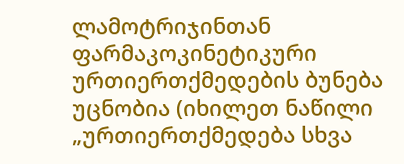ლამოტრიჯინთან  ფარმაკოკინეტიკური ურთიერთქმედების ბუნება უცნობია (იხილეთ ნაწილი „ურთიერთქმედება სხვა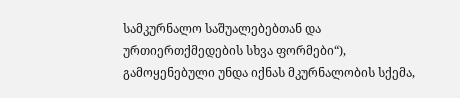სამკურნალო საშუალებებთან და ურთიერთქმედების სხვა ფორმები“), გამოყენებული უნდა იქნას მკურნალობის სქემა,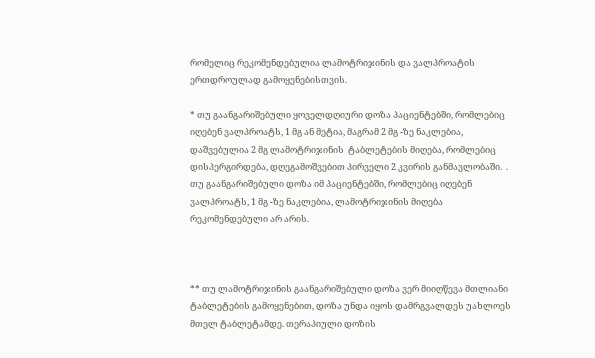რომელიც რეკომენდებულია ლამოტრიჯინის და ვალპროატის ერთდროულად გამოყენებისთვის.

* თუ გაანგარიშებული ყოველდღიური დოზა პაციენტებში, რომლებიც იღებენ ვალპროატს, 1 მგ ან მეტია, მაგრამ 2 მგ -ზე ნაკლებია, დაშვებულია 2 მგ ლამოტრიჯინის  ტაბლეტების მიღება, რომლებიც დისპერგირდება, დღეგამოშვებით პირველი 2 კვირის განმავლობაში.  . თუ გაანგარიშებული დოზა იმ პაციენტებში, რომლებიც იღებენ ვალპროატს, 1 მგ -ზე ნაკლებია, ლამოტრიჯინის მიღება რეკომენდებული არ არის.



** თუ ლამოტრიჯინის გაანგარიშებული დოზა ვერ მიიღწევა მთლიანი ტაბლეტების გამოყენებით, დოზა უნდა იყოს დამრგვალდეს უახლოეს მთელ ტაბლეტამდე. თერაპიული დოზის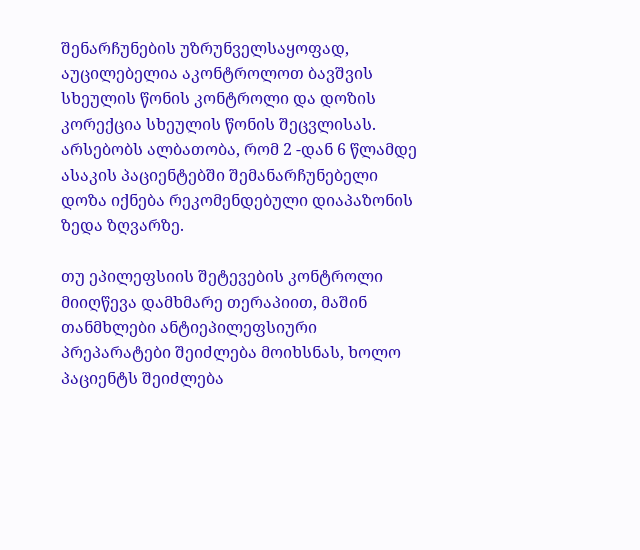შენარჩუნების უზრუნველსაყოფად, აუცილებელია აკონტროლოთ ბავშვის სხეულის წონის კონტროლი და დოზის კორექცია სხეულის წონის შეცვლისას. არსებობს ალბათობა, რომ 2 -დან 6 წლამდე ასაკის პაციენტებში შემანარჩუნებელი დოზა იქნება რეკომენდებული დიაპაზონის ზედა ზღვარზე.

თუ ეპილეფსიის შეტევების კონტროლი მიიღწევა დამხმარე თერაპიით, მაშინ თანმხლები ანტიეპილეფსიური პრეპარატები შეიძლება მოიხსნას, ხოლო პაციენტს შეიძლება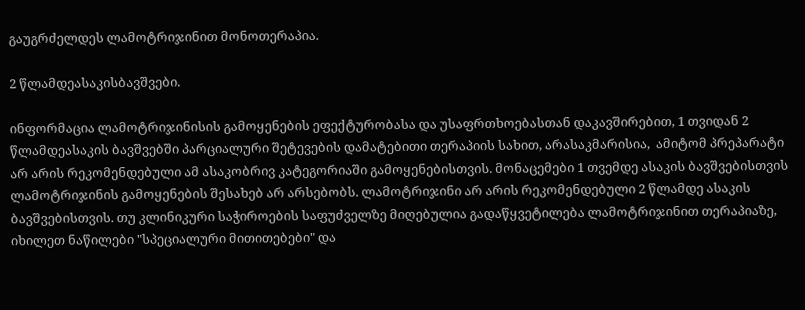გაუგრძელდეს ლამოტრიჯინით მონოთერაპია.

2 წლამდეასაკისბავშვები.

ინფორმაცია ლამოტრიჯინისის გამოყენების ეფექტურობასა და უსაფრთხოებასთან დაკავშირებით, 1 თვიდან 2 წლამდეასაკის ბავშვებში პარციალური შეტევების დამატებითი თერაპიის სახით, არასაკმარისია,  ამიტომ პრეპარატი არ არის რეკომენდებული ამ ასაკობრივ კატეგორიაში გამოყენებისთვის. მონაცემები 1 თვემდე ასაკის ბავშვებისთვის ლამოტრიჯინის გამოყენების შესახებ არ არსებობს. ლამოტრიჯინი არ არის რეკომენდებული 2 წლამდე ასაკის ბავშვებისთვის. თუ კლინიკური საჭიროების საფუძველზე მიღებულია გადაწყვეტილება ლამოტრიჯინით თერაპიაზე, იხილეთ ნაწილები "სპეციალური მითითებები" და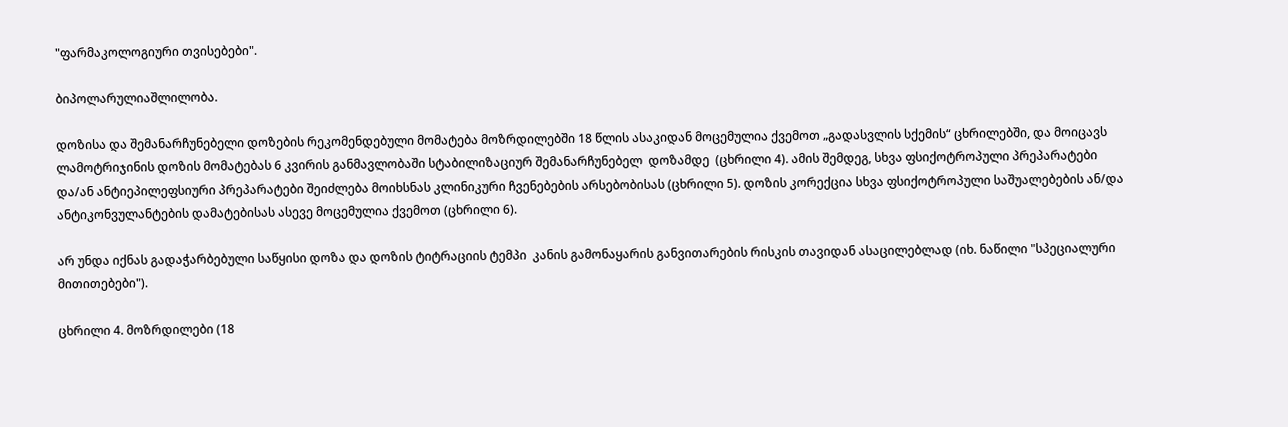"ფარმაკოლოგიური თვისებები".

ბიპოლარულიაშლილობა.

დოზისა და შემანარჩუნებელი დოზების რეკომენდებული მომატება მოზრდილებში 18 წლის ასაკიდან მოცემულია ქვემოთ „გადასვლის სქემის“ ცხრილებში, და მოიცავს ლამოტრიჯინის დოზის მომატებას 6 კვირის განმავლობაში სტაბილიზაციურ შემანარჩუნებელ  დოზამდე  (ცხრილი 4). ამის შემდეგ, სხვა ფსიქოტროპული პრეპარატები და/ან ანტიეპილეფსიური პრეპარატები შეიძლება მოიხსნას კლინიკური ჩვენებების არსებობისას (ცხრილი 5). დოზის კორექცია სხვა ფსიქოტროპული საშუალებების ან/და ანტიკონვულანტების დამატებისას ასევე მოცემულია ქვემოთ (ცხრილი 6).

არ უნდა იქნას გადაჭარბებული საწყისი დოზა და დოზის ტიტრაციის ტემპი  კანის გამონაყარის განვითარების რისკის თავიდან ასაცილებლად (იხ. ნაწილი "სპეციალური მითითებები").

ცხრილი 4. მოზრდილები (18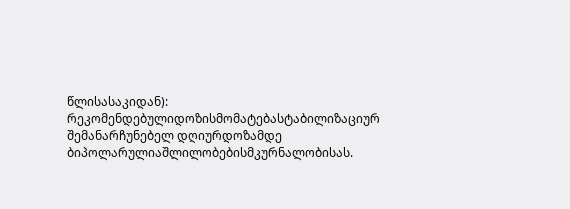წლისასაკიდან): რეკომენდებულიდოზისმომატებასტაბილიზაციურ  შემანარჩუნებელ დღიურდოზამდე ბიპოლარულიაშლილობებისმკურნალობისას.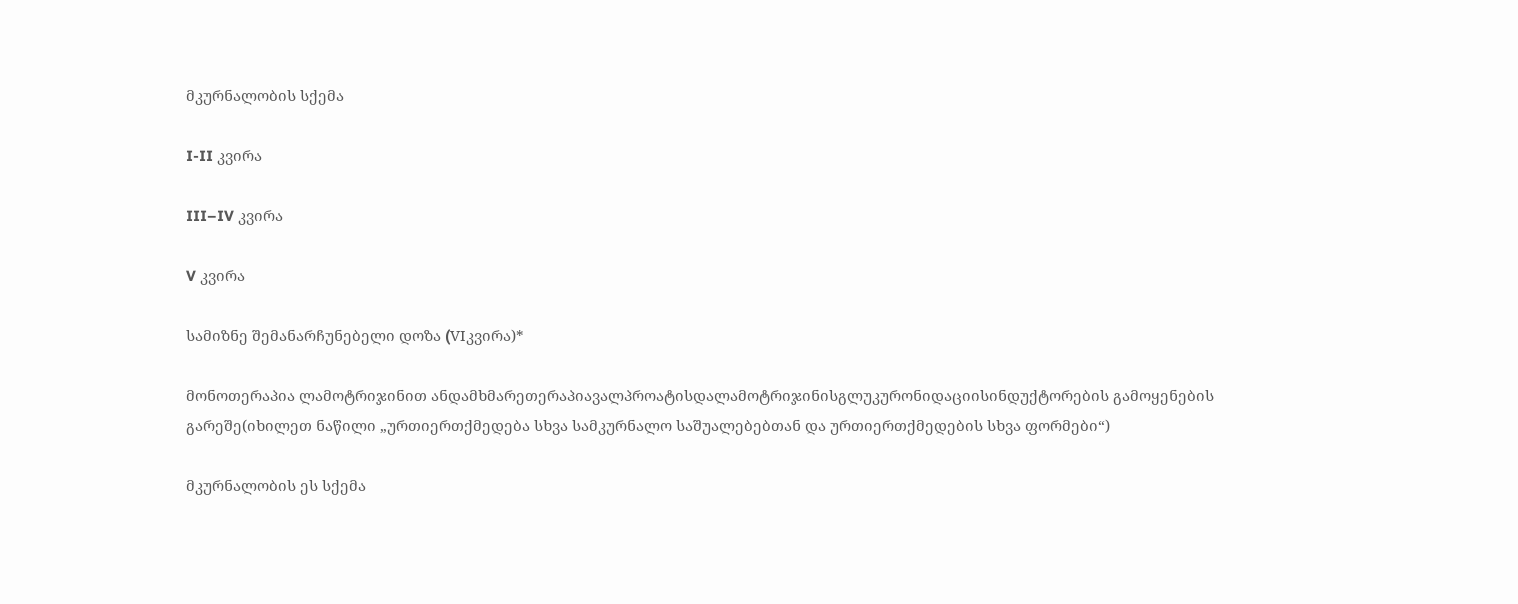მკურნალობის სქემა

I-II კვირა

III–IV კვირა

V კვირა

სამიზნე შემანარჩუნებელი დოზა (VIკვირა)*

მონოთერაპია ლამოტრიჯინით ანდამხმარეთერაპიავალპროატისდალამოტრიჯინისგლუკურონიდაციისინდუქტორების გამოყენების გარეშე(იხილეთ ნაწილი „ურთიერთქმედება სხვა სამკურნალო საშუალებებთან და ურთიერთქმედების სხვა ფორმები“)

მკურნალობის ეს სქემა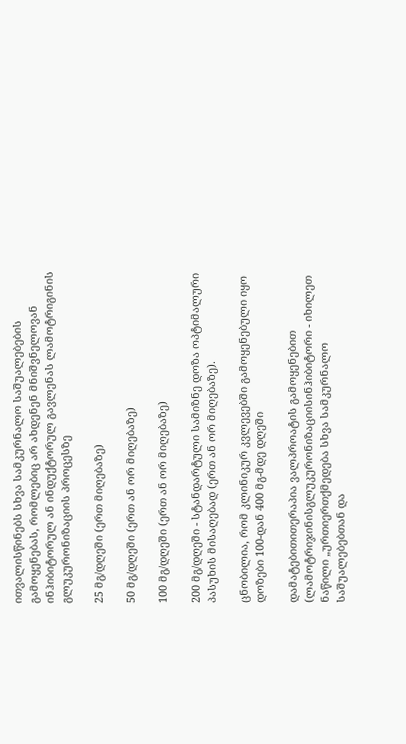ითვალისწინებს სხვა სამკურნალო საშუალებების გამოყენებას, რომლებიც არ ახდენენ მნიშვნელოვან ინჰიბიტორულ ან ინდუქტორულ გავლენას ლამოტრიგინის გლუკურონიზაციის პროცესზე

25 მგ/დღეში (ერთ მიღებაზე)

50 მგ/დღეში (ერთ ან ორ მიღებაზე)

100 მგ/დღეში (ერთ ან ორ მიღებაზე)

200 მგ/დღეში - სტანდარტული სამიზნე დოზა ოპტიმალური პასუხის მისაღებად (ერთ ან ორ მიღებაზე).

ცნობილია, რომ კლინიკურ კვლევებში გამოყენებული იყო დოზები 100-დან 400 მგ-მდე დღეში

დამატებითითერაპია ვალპროატის გამოყენებით (ლამოტრიჯინისგლუკურონიზაციისინჰიბიტორი - იხილეთ ნაწილი „ურთიერთქმედება სხვა სამკურნალო საშუალებებთან და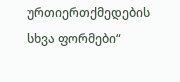ურთიერთქმედების სხვა ფორმები“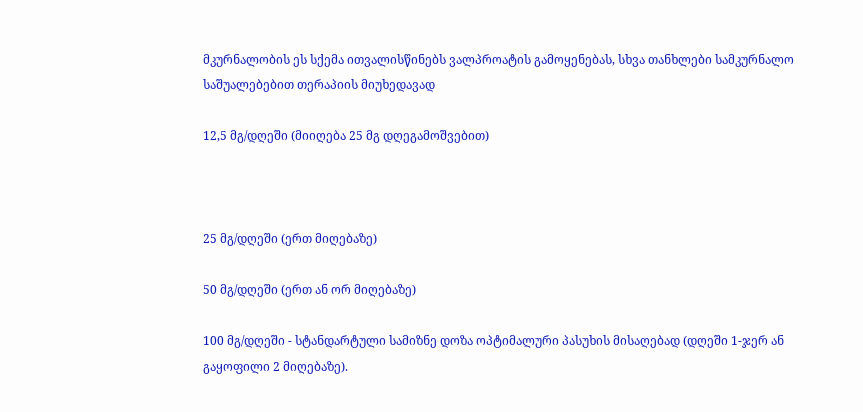მკურნალობის ეს სქემა ითვალისწინებს ვალპროატის გამოყენებას, სხვა თანხლები სამკურნალო საშუალებებით თერაპიის მიუხედავად

12,5 მგ/დღეში (მიიღება 25 მგ დღეგამოშვებით)



25 მგ/დღეში (ერთ მიღებაზე)

50 მგ/დღეში (ერთ ან ორ მიღებაზე)

100 მგ/დღეში - სტანდარტული სამიზნე დოზა ოპტიმალური პასუხის მისაღებად (დღეში 1-ჯერ ან გაყოფილი 2 მიღებაზე).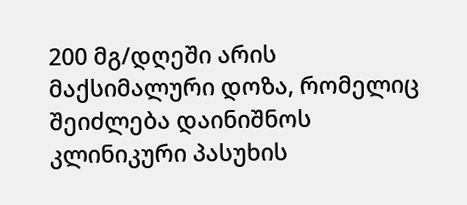200 მგ/დღეში არის მაქსიმალური დოზა, რომელიც შეიძლება დაინიშნოს კლინიკური პასუხის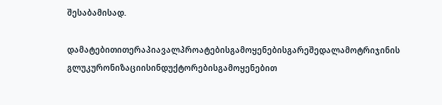შესაბამისად.

დამატებითითერაპიავალპროატებისგამოყენებისგარეშედალამოტრიჯინის გლუკურონიზაციისინდუქტორებისგამოყენებით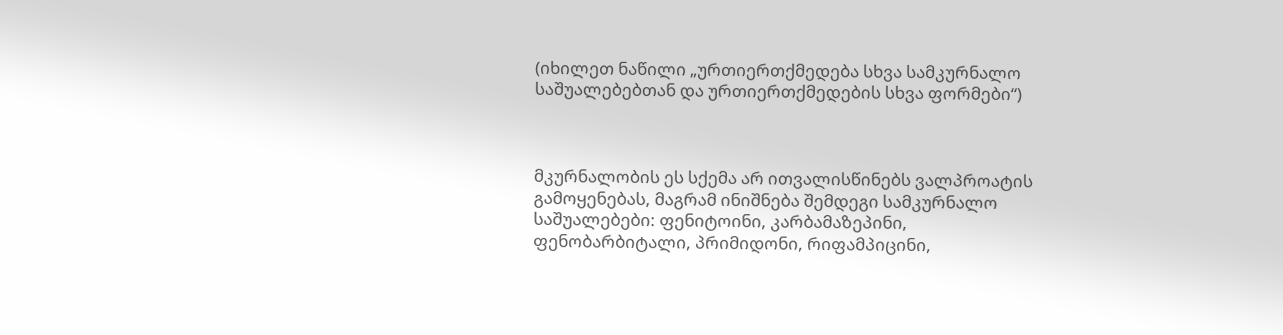(იხილეთ ნაწილი „ურთიერთქმედება სხვა სამკურნალო საშუალებებთან და ურთიერთქმედების სხვა ფორმები“)



მკურნალობის ეს სქემა არ ითვალისწინებს ვალპროატის გამოყენებას, მაგრამ ინიშნება შემდეგი სამკურნალო საშუალებები: ფენიტოინი, კარბამაზეპინი, ფენობარბიტალი, პრიმიდონი, რიფამპიცინი,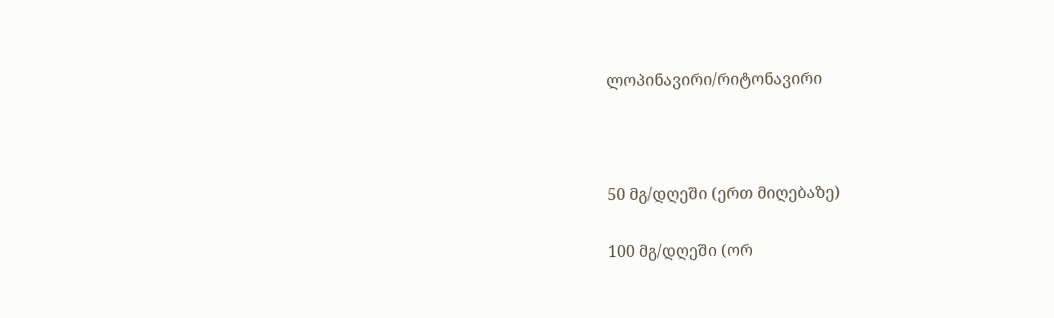ლოპინავირი/რიტონავირი



50 მგ/დღეში (ერთ მიღებაზე)

100 მგ/დღეში (ორ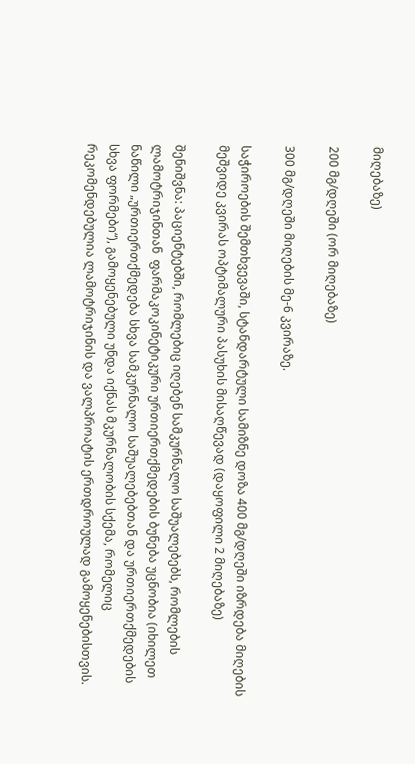მიღებაზე)

200 მგ/დღეში (ორ მიღებაზე)

300 მგ/დღეში მიღების მე-6 კვირაზე.

საჭიროების შემთხვევაში, სტანდარტული სამიზნე დოზა 400 მგ/დღეში იზრდება მიღების მეშვიდე კვირას ოპტიმალური პასუხის მისაღწევად (დაყოფილი 2 მიღებაზე)

შენიშვნა: პაციენტებში, რომლებიც იღებენ სამკურნალო საშუალებებს, რომლების ლამოტრიჯინთან  ფარმაკოკინეტიკური ურთიერთქმედების ბუნება უცნობია (იხილეთ ნაწილი „ურთიერთქმედება სხვა სამკურნალო საშუალებებთან და ურთიერთქმედების სხვა ფორმები“), გამოყენებული უნდა იქნას მკურნალობის სქემა, რომელიც რეკომენდებულია ლამოტრიჯინის და ვალპროატის ერთდროულად გამოყენებისთვის.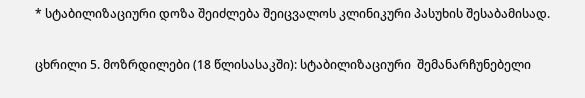* სტაბილიზაციური დოზა შეიძლება შეიცვალოს კლინიკური პასუხის შესაბამისად.

ცხრილი 5. მოზრდილები (18 წლისასაკში): სტაბილიზაციური  შემანარჩუნებელი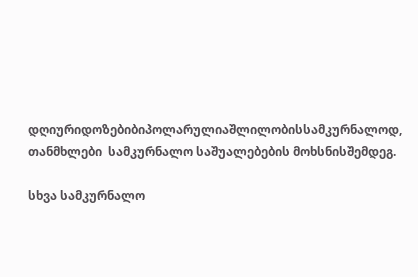დღიურიდოზებიბიპოლარულიაშლილობისსამკურნალოდ, თანმხლები  სამკურნალო საშუალებების მოხსნისშემდეგ.

სხვა სამკურნალო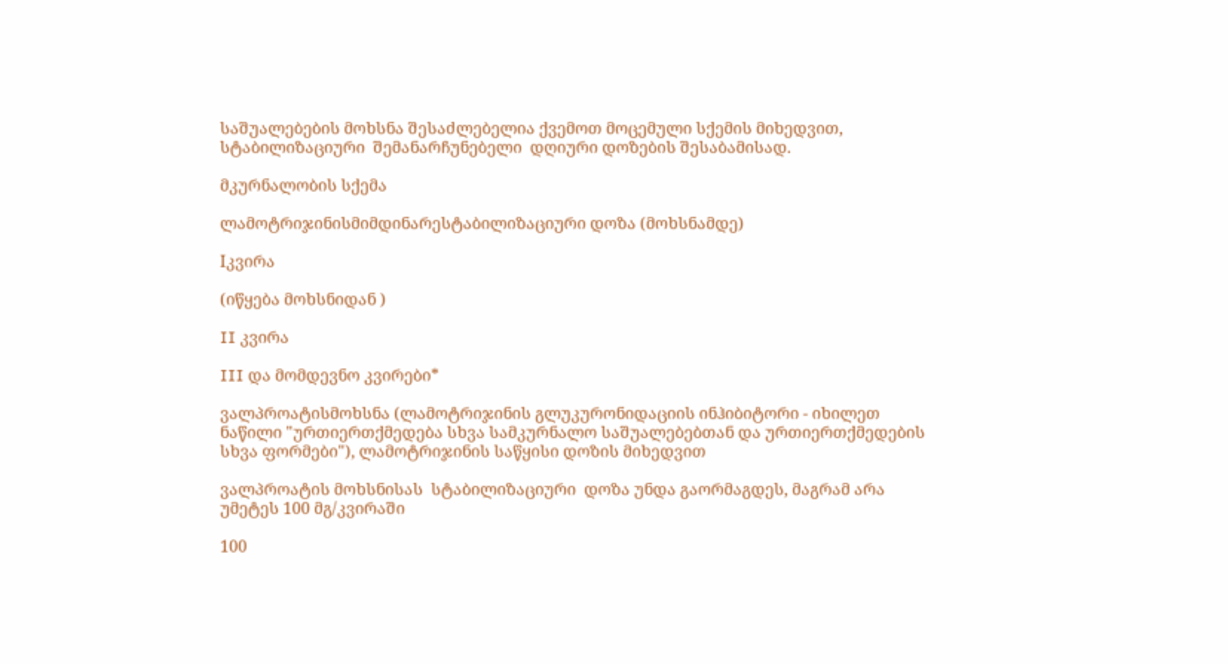საშუალებების მოხსნა შესაძლებელია ქვემოთ მოცემული სქემის მიხედვით, სტაბილიზაციური  შემანარჩუნებელი  დღიური დოზების შესაბამისად.

მკურნალობის სქემა

ლამოტრიჯინისმიმდინარესტაბილიზაციური დოზა (მოხსნამდე)

Iკვირა

(იწყება მოხსნიდან )

II კვირა

III და მომდევნო კვირები*

ვალპროატისმოხსნა (ლამოტრიჯინის გლუკურონიდაციის ინჰიბიტორი - იხილეთ ნაწილი "ურთიერთქმედება სხვა სამკურნალო საშუალებებთან და ურთიერთქმედების სხვა ფორმები"), ლამოტრიჯინის საწყისი დოზის მიხედვით

ვალპროატის მოხსნისას  სტაბილიზაციური  დოზა უნდა გაორმაგდეს, მაგრამ არა უმეტეს 100 მგ/კვირაში

100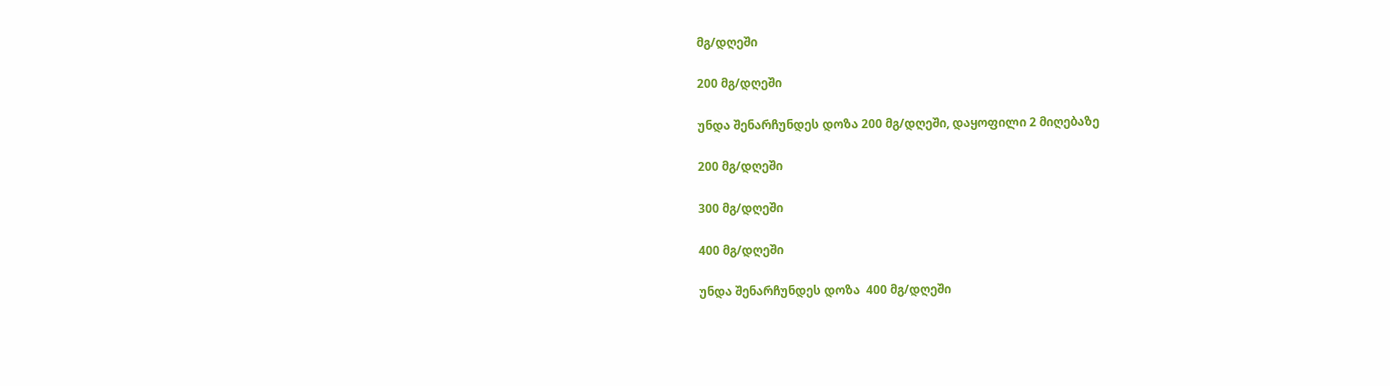მგ/დღეში

200 მგ/დღეში

უნდა შენარჩუნდეს დოზა 200 მგ/დღეში, დაყოფილი 2 მიღებაზე

200 მგ/დღეში

300 მგ/დღეში

400 მგ/დღეში

უნდა შენარჩუნდეს დოზა  400 მგ/დღეში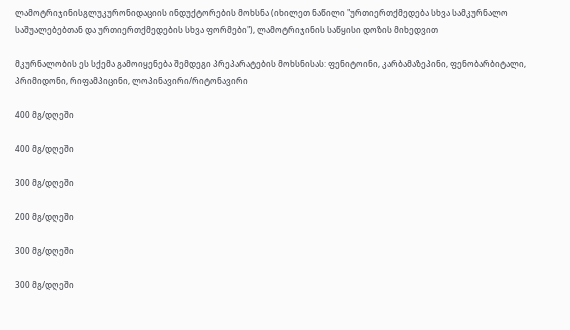ლამოტრიჯინისგლუკურონიდაციის ინდუქტორების მოხსნა (იხილეთ ნაწილი "ურთიერთქმედება სხვა სამკურნალო საშუალებებთან და ურთიერთქმედების სხვა ფორმები"), ლამოტრიჯინის საწყისი დოზის მიხედვით

მკურნალობის ეს სქემა გამოიყენება შემდეგი პრეპარატების მოხსნისას: ფენიტოინი, კარბამაზეპინი, ფენობარბიტალი, პრიმიდონი, რიფამპიცინი, ლოპინავირი/რიტონავირი

400 მგ/დღეში

400 მგ/დღეში

300 მგ/დღეში

200 მგ/დღეში

300 მგ/დღეში

300 მგ/დღეში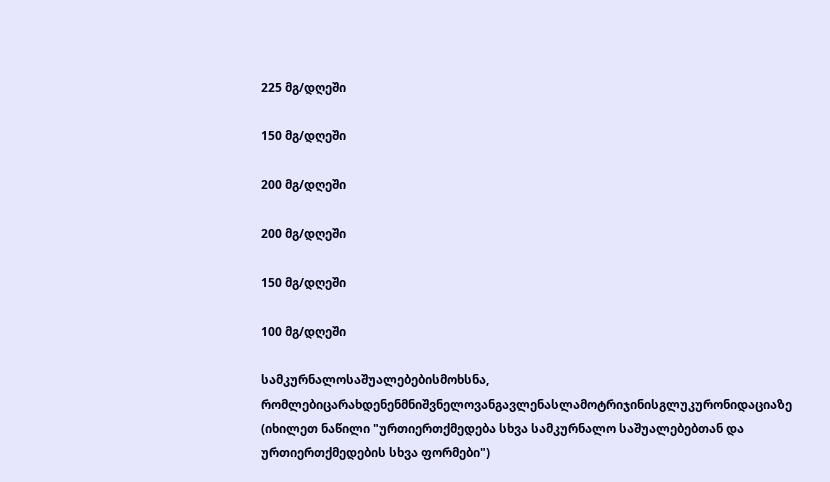225 მგ/დღეში

150 მგ/დღეში

200 მგ/დღეში

200 მგ/დღეში

150 მგ/დღეში

100 მგ/დღეში

სამკურნალოსაშუალებებისმოხსნა, რომლებიცარახდენენმნიშვნელოვანგავლენასლამოტრიჯინისგლუკურონიდაციაზე  (იხილეთ ნაწილი "ურთიერთქმედება სხვა სამკურნალო საშუალებებთან და ურთიერთქმედების სხვა ფორმები")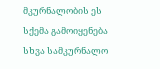მკურნალობის ეს სქემა გამოიყენება სხვა სამკურნალო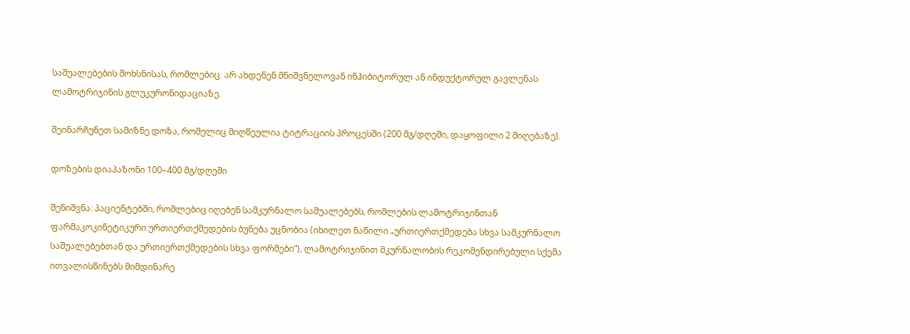საშუალებების მოხსნისას, რომლებიც  არ ახდენენ მნიშვნელოვან ინჰიბიტორულ ან ინდუქტორულ გავლენას ლამოტრიჯინის გლუკურონიდაციაზე.

შეინარჩუნეთ სამიზნე დოზა, რომელიც მიღწეულია ტიტრაციის პროცესში (200 მგ/დღეში, დაყოფილი 2 მიღებაზე).

დოზების დიაპაზონი 100–400 მგ/დღეში

შენიშვნა: პაციენტებში, რომლებიც იღებენ სამკურნალო საშუალებებს, რომლების ლამოტრიჯინთან  ფარმაკოკინეტიკური ურთიერთქმედების ბუნება უცნობია (იხილეთ ნაწილი „ურთიერთქმედება სხვა სამკურნალო საშუალებებთან და ურთიერთქმედების სხვა ფორმები“), ლამოტრიჯინით მკურნალობის რეკომენდირებული სქემა ითვალისწინებს მიმდინარე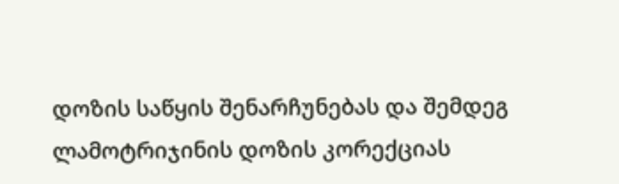დოზის საწყის შენარჩუნებას და შემდეგ ლამოტრიჯინის დოზის კორექციას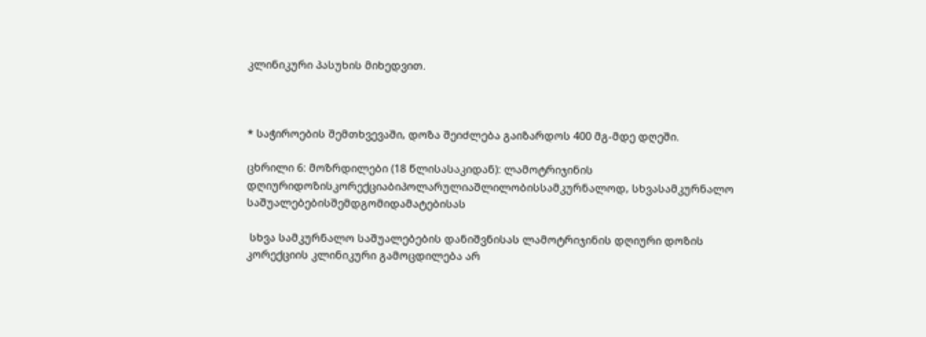კლინიკური პასუხის მიხედვით.



* საჭიროების შემთხვევაში, დოზა შეიძლება გაიზარდოს 400 მგ-მდე დღეში.

ცხრილი 6: მოზრდილები (18 წლისასაკიდან): ლამოტრიჯინის  დღიურიდოზისკორექციაბიპოლარულიაშლილობისსამკურნალოდ, სხვასამკურნალო საშუალებებისშემდგომიდამატებისას

 სხვა სამკურნალო საშუალებების დანიშვნისას ლამოტრიჯინის დღიური დოზის კორექციის კლინიკური გამოცდილება არ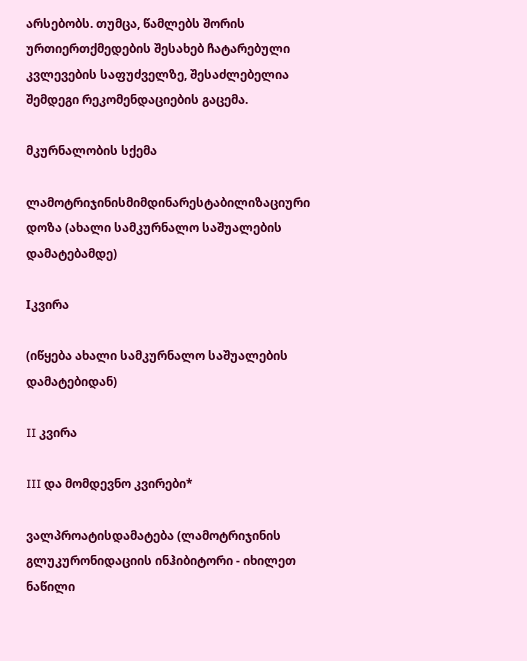არსებობს. თუმცა, წამლებს შორის ურთიერთქმედების შესახებ ჩატარებული კვლევების საფუძველზე, შესაძლებელია შემდეგი რეკომენდაციების გაცემა.

მკურნალობის სქემა

ლამოტრიჯინისმიმდინარესტაბილიზაციური დოზა (ახალი სამკურნალო საშუალების დამატებამდე)

Iკვირა

(იწყება ახალი სამკურნალო საშუალების დამატებიდან)

II კვირა

III და მომდევნო კვირები*

ვალპროატისდამატება (ლამოტრიჯინის გლუკურონიდაციის ინჰიბიტორი - იხილეთ ნაწილი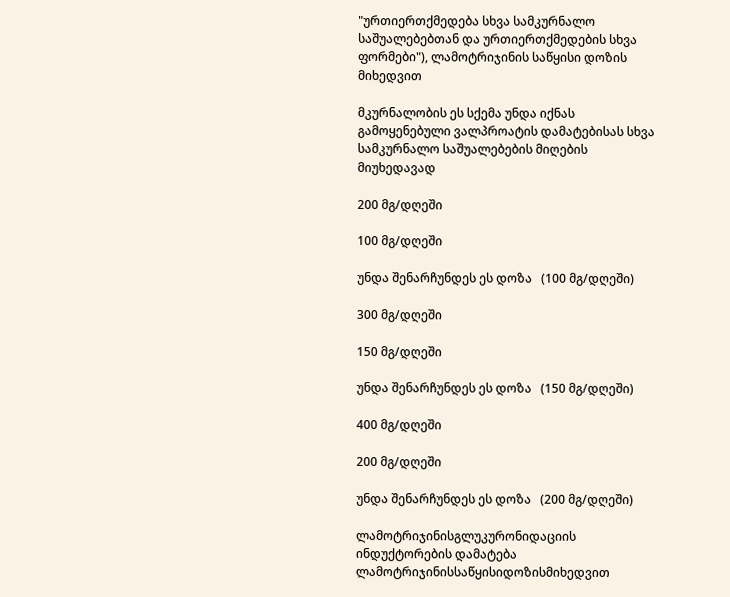"ურთიერთქმედება სხვა სამკურნალო საშუალებებთან და ურთიერთქმედების სხვა ფორმები"), ლამოტრიჯინის საწყისი დოზის მიხედვით

მკურნალობის ეს სქემა უნდა იქნას გამოყენებული ვალპროატის დამატებისას სხვა სამკურნალო საშუალებების მიღების მიუხედავად

200 მგ/დღეში

100 მგ/დღეში

უნდა შენარჩუნდეს ეს დოზა   (100 მგ/დღეში)

300 მგ/დღეში

150 მგ/დღეში

უნდა შენარჩუნდეს ეს დოზა   (150 მგ/დღეში)

400 მგ/დღეში

200 მგ/დღეში

უნდა შენარჩუნდეს ეს დოზა   (200 მგ/დღეში)

ლამოტრიჯინისგლუკურონიდაციის ინდუქტორების დამატება ლამოტრიჯინისსაწყისიდოზისმიხედვით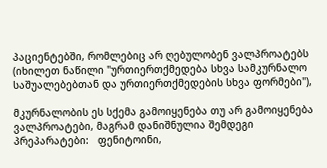პაციენტებში, რომლებიც არ ღებულობენ ვალპროატებს (იხილეთ ნაწილი "ურთიერთქმედება სხვა სამკურნალო საშუალებებთან და ურთიერთქმედების სხვა ფორმები"),

მკურნალობის ეს სქემა გამოიყენება თუ არ გამოიყენება ვალპროატები, მაგრამ დანიშნულია შემდეგი პრეპარატები:   ფენიტოინი,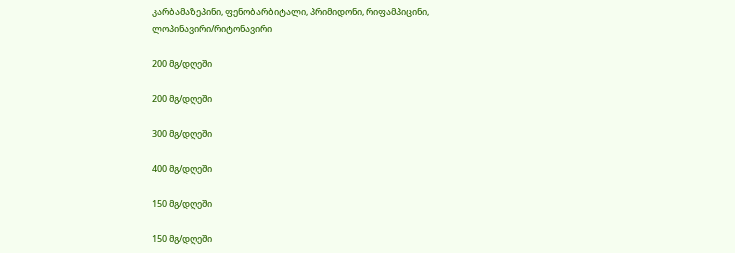კარბამაზეპინი, ფენობარბიტალი, პრიმიდონი, რიფამპიცინი, ლოპინავირი/რიტონავირი

200 მგ/დღეში

200 მგ/დღეში

300 მგ/დღეში

400 მგ/დღეში

150 მგ/დღეში

150 მგ/დღეში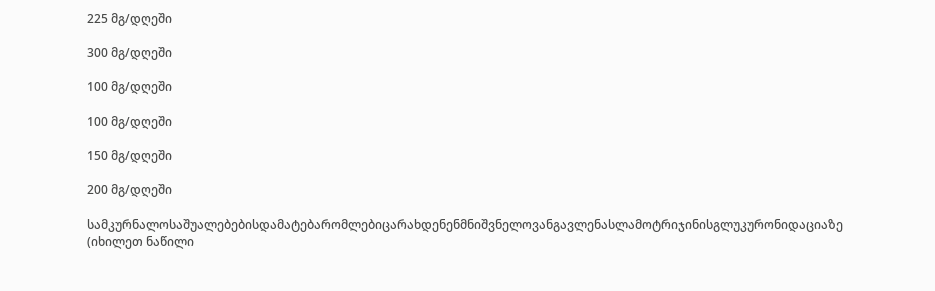225 მგ/დღეში

300 მგ/დღეში

100 მგ/დღეში

100 მგ/დღეში

150 მგ/დღეში

200 მგ/დღეში

სამკურნალოსაშუალებებისდამატებარომლებიცარახდენენმნიშვნელოვანგავლენასლამოტრიჯინისგლუკურონიდაციაზე  (იხილეთ ნაწილი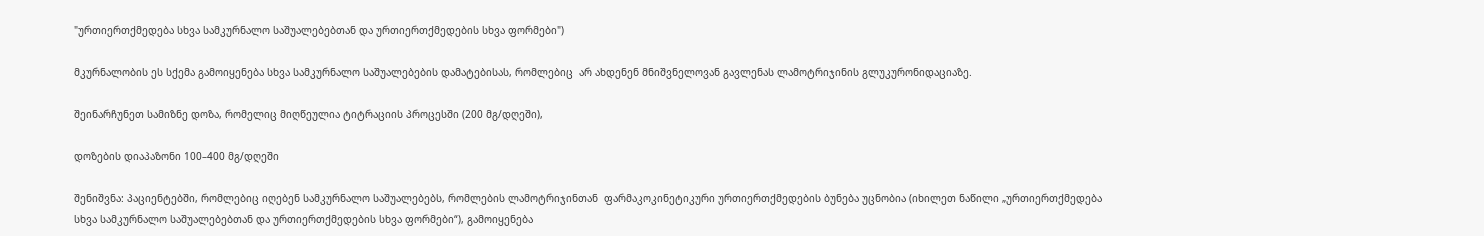"ურთიერთქმედება სხვა სამკურნალო საშუალებებთან და ურთიერთქმედების სხვა ფორმები")

მკურნალობის ეს სქემა გამოიყენება სხვა სამკურნალო საშუალებების დამატებისას, რომლებიც  არ ახდენენ მნიშვნელოვან გავლენას ლამოტრიჯინის გლუკურონიდაციაზე.

შეინარჩუნეთ სამიზნე დოზა, რომელიც მიღწეულია ტიტრაციის პროცესში (200 მგ/დღეში),

დოზების დიაპაზონი 100–400 მგ/დღეში

შენიშვნა: პაციენტებში, რომლებიც იღებენ სამკურნალო საშუალებებს, რომლების ლამოტრიჯინთან  ფარმაკოკინეტიკური ურთიერთქმედების ბუნება უცნობია (იხილეთ ნაწილი „ურთიერთქმედება სხვა სამკურნალო საშუალებებთან და ურთიერთქმედების სხვა ფორმები“), გამოიყენება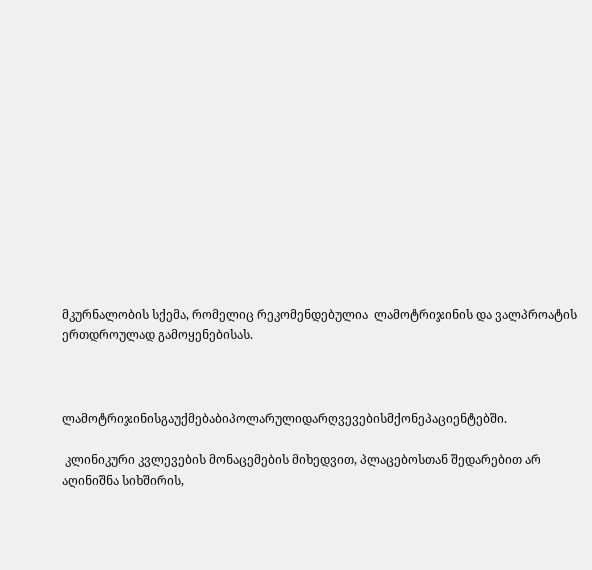მკურნალობის სქემა, რომელიც რეკომენდებულია  ლამოტრიჯინის და ვალპროატის ერთდროულად გამოყენებისას.



ლამოტრიჯინისგაუქმებაბიპოლარულიდარღვევებისმქონეპაციენტებში.

 კლინიკური კვლევების მონაცემების მიხედვით, პლაცებოსთან შედარებით არ აღინიშნა სიხშირის,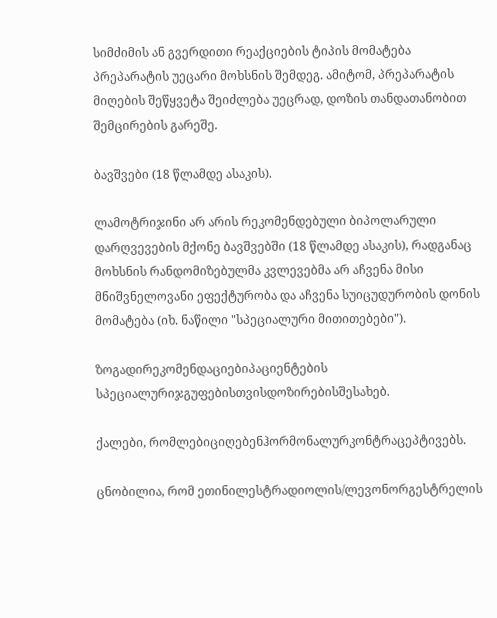სიმძიმის ან გვერდითი რეაქციების ტიპის მომატება პრეპარატის უეცარი მოხსნის შემდეგ. ამიტომ, პრეპარატის მიღების შეწყვეტა შეიძლება უეცრად, დოზის თანდათანობით შემცირების გარეშე.

ბავშვები (18 წლამდე ასაკის).

ლამოტრიჯინი არ არის რეკომენდებული ბიპოლარული დარღვევების მქონე ბავშვებში (18 წლამდე ასაკის), რადგანაც მოხსნის რანდომიზებულმა კვლევებმა არ აჩვენა მისი მნიშვნელოვანი ეფექტურობა და აჩვენა სუიცუდურობის დონის მომატება (იხ. ნაწილი "სპეციალური მითითებები").

ზოგადირეკომენდაციებიპაციენტების  სპეციალურიჯგუფებისთვისდოზირებისშესახებ.

ქალები, რომლებიციღებენჰორმონალურკონტრაცეპტივებს.

ცნობილია, რომ ეთინილესტრადიოლის/ლევონორგესტრელის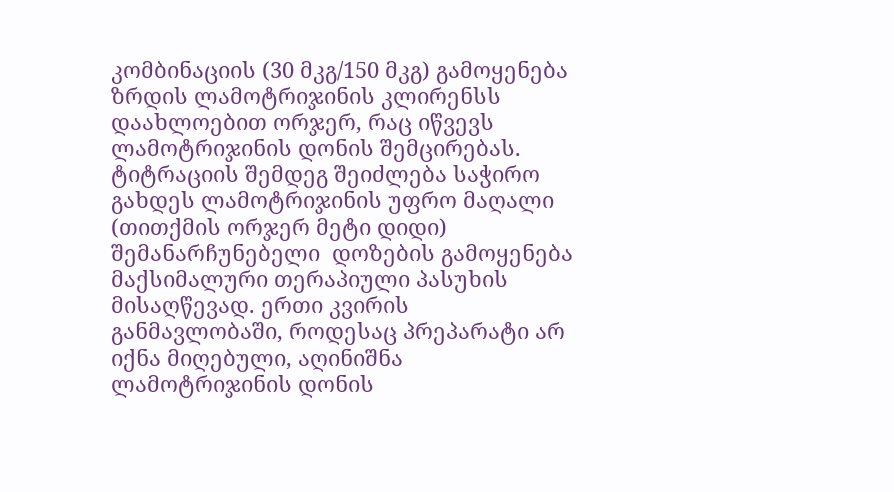კომბინაციის (30 მკგ/150 მკგ) გამოყენება ზრდის ლამოტრიჯინის კლირენსს დაახლოებით ორჯერ, რაც იწვევს ლამოტრიჯინის დონის შემცირებას. ტიტრაციის შემდეგ შეიძლება საჭირო გახდეს ლამოტრიჯინის უფრო მაღალი (თითქმის ორჯერ მეტი დიდი) შემანარჩუნებელი  დოზების გამოყენება მაქსიმალური თერაპიული პასუხის მისაღწევად. ერთი კვირის განმავლობაში, როდესაც პრეპარატი არ იქნა მიღებული, აღინიშნა ლამოტრიჯინის დონის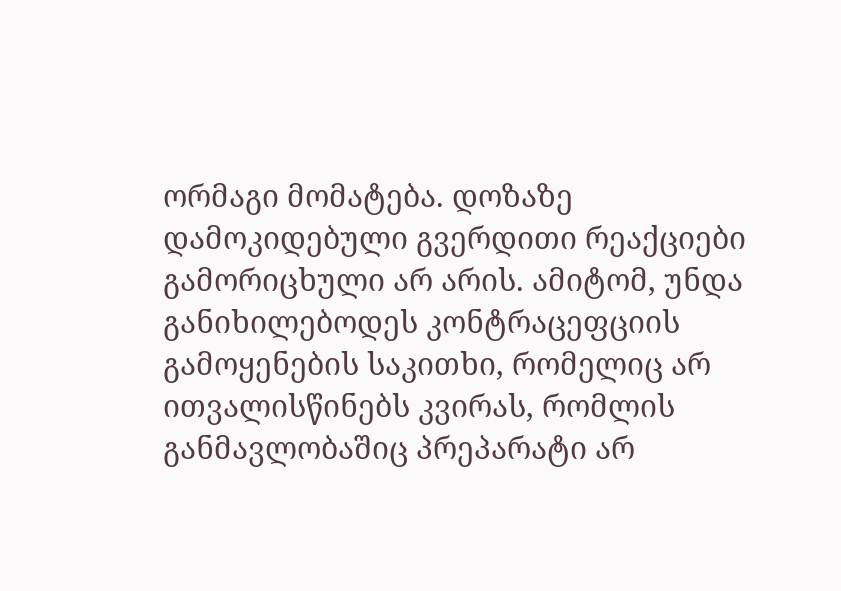ორმაგი მომატება. დოზაზე დამოკიდებული გვერდითი რეაქციები გამორიცხული არ არის. ამიტომ, უნდა განიხილებოდეს კონტრაცეფციის გამოყენების საკითხი, რომელიც არ ითვალისწინებს კვირას, რომლის განმავლობაშიც პრეპარატი არ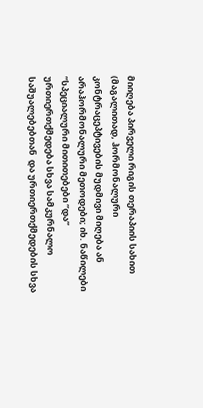მიიღება პირველი რიგის თერაპიის სახით (მაგალითად, ჰორმონალური კონტრაცეპტივების მუდმივი მიღება ან არაჰორმონალური მეთოდები; იხ. ნაწილები ”სპეციალური მითითებები ”და” ურთიერთქმედება სხვა სამკურნალო საშუალებებთან  და ურთიერთქმედების სხვა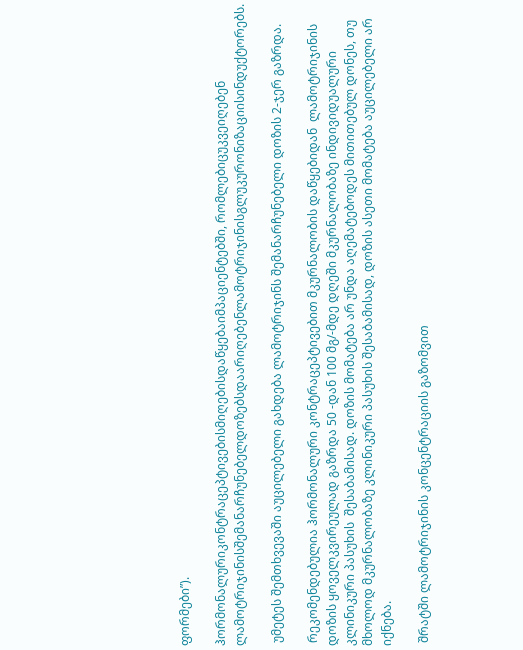ფორმები”).

ჰორმონალურიკონტრაცეპტივებისმიღებისდაწყებაიმპაციენტებში, რომლებიცუკვეიღებენ ლამოტრიჯინისშემანარჩუნებელდოზებსდაარიღებენლამოტრიჯინისგლუკურონიზაციისინდუქტორებს.

 უმეტეს შემთხვევაში აუცილებელი გახდება ლამოტრიჯინს შემანარჩუნებელი დოზის 2-ჯერ გაზრდა.

 რეკომენდებულია ჰორმონალური კონტრაცეპტივებით მკურნალობის დაწყებიდან  ლამოტრიჯინის დოზის ყოველკვირეულად გაზრდა 50 -დან 100 მგ/-მდე დღეში მკურნალობაზე ინდივიდუალური კლინიკური პასუხის  შესაბამისად. დოზის მომატება არ უნდა აღემატებოდეს მითითებულ დონეს, თუ მხოლოდ მკურნალობაზე კლინიკური პასუხის შესაბამისად, დოზის ასეთი მომატება აუცილებელი არ იქნება.

 შრატში ლამოტრიჯინის კონცენტრაციის გაზომვით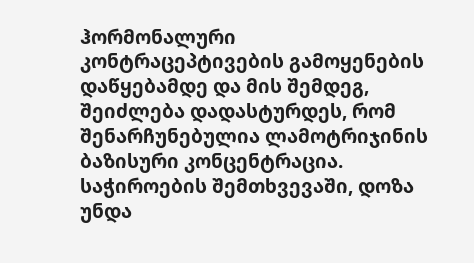ჰორმონალური კონტრაცეპტივების გამოყენების დაწყებამდე და მის შემდეგ, შეიძლება დადასტურდეს, რომ შენარჩუნებულია ლამოტრიჯინის ბაზისური კონცენტრაცია.  საჭიროების შემთხვევაში, დოზა უნდა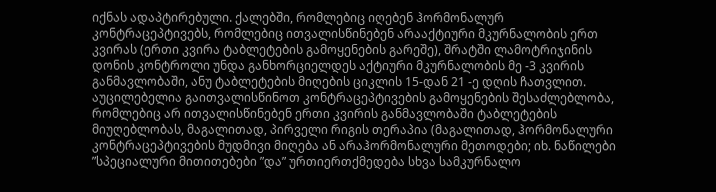იქნას ადაპტირებული. ქალებში, რომლებიც იღებენ ჰორმონალურ კონტრაცეპტივებს, რომლებიც ითვალისწინებენ არააქტიური მკურნალობის ერთ კვირას (ერთი კვირა ტაბლეტების გამოყენების გარეშე), შრატში ლამოტრიჯინის დონის კონტროლი უნდა განხორციელდეს აქტიური მკურნალობის მე -3 კვირის განმავლობაში, ანუ ტაბლეტების მიღების ციკლის 15-დან 21 -ე დღის ჩათვლით. აუცილებელია გაითვალისწინოთ კონტრაცეპტივების გამოყენების შესაძლებლობა, რომლებიც არ ითვალისწინებენ ერთი კვირის განმავლობაში ტაბლეტების მიუღებლობას, მაგალითად, პირველი რიგის თერაპია (მაგალითად, ჰორმონალური კონტრაცეპტივების მუდმივი მიღება ან არაჰორმონალური მეთოდები; იხ. ნაწილები ”სპეციალური მითითებები ”და” ურთიერთქმედება სხვა სამკურნალო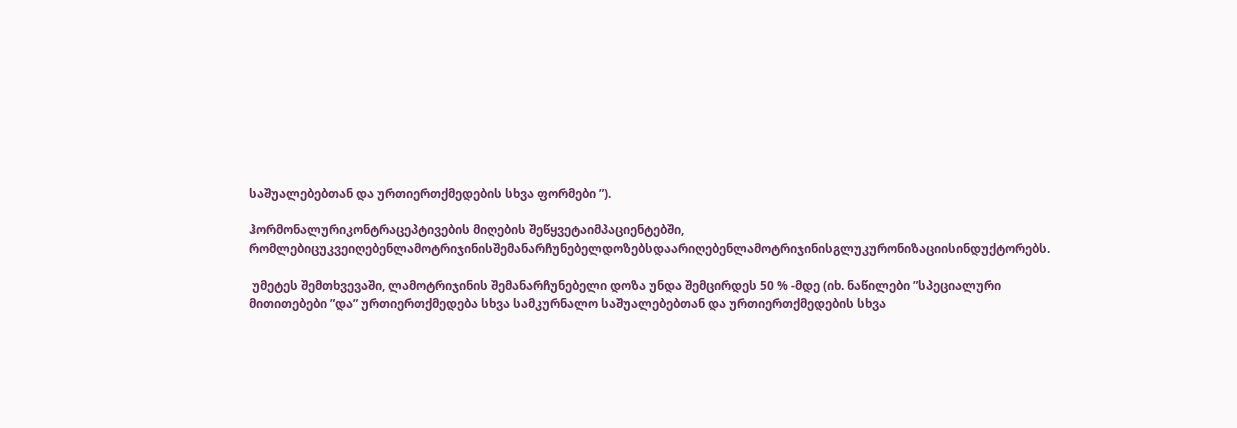საშუალებებთან და ურთიერთქმედების სხვა ფორმები ”).

ჰორმონალურიკონტრაცეპტივების მიღების შეწყვეტაიმპაციენტებში, რომლებიცუკვეიღებენლამოტრიჯინისშემანარჩუნებელდოზებსდაარიღებენლამოტრიჯინისგლუკურონიზაციისინდუქტორებს.

 უმეტეს შემთხვევაში, ლამოტრიჯინის შემანარჩუნებელი დოზა უნდა შემცირდეს 50 % -მდე (იხ. ნაწილები ”სპეციალური მითითებები ”და” ურთიერთქმედება სხვა სამკურნალო საშუალებებთან და ურთიერთქმედების სხვა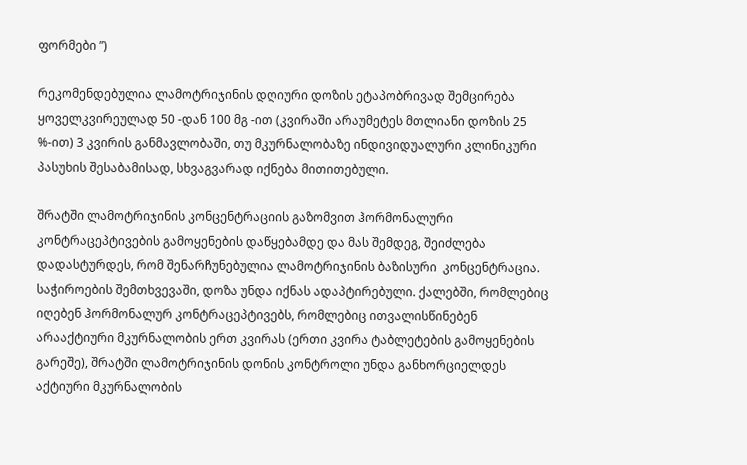ფორმები ”)

რეკომენდებულია ლამოტრიჯინის დღიური დოზის ეტაპობრივად შემცირება ყოველკვირეულად 50 -დან 100 მგ -ით (კვირაში არაუმეტეს მთლიანი დოზის 25 %-ით) 3 კვირის განმავლობაში, თუ მკურნალობაზე ინდივიდუალური კლინიკური პასუხის შესაბამისად, სხვაგვარად იქნება მითითებული.

შრატში ლამოტრიჯინის კონცენტრაციის გაზომვით ჰორმონალური კონტრაცეპტივების გამოყენების დაწყებამდე და მას შემდეგ, შეიძლება დადასტურდეს, რომ შენარჩუნებულია ლამოტრიჯინის ბაზისური  კონცენტრაცია. საჭიროების შემთხვევაში, დოზა უნდა იქნას ადაპტირებული. ქალებში, რომლებიც იღებენ ჰორმონალურ კონტრაცეპტივებს, რომლებიც ითვალისწინებენ არააქტიური მკურნალობის ერთ კვირას (ერთი კვირა ტაბლეტების გამოყენების გარეშე), შრატში ლამოტრიჯინის დონის კონტროლი უნდა განხორციელდეს აქტიური მკურნალობის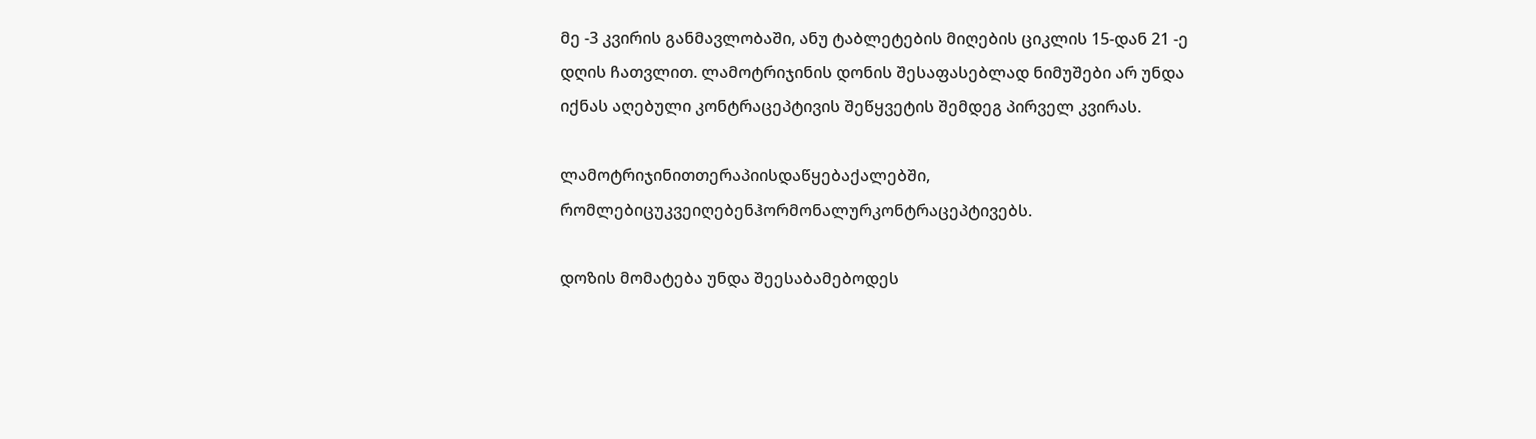მე -3 კვირის განმავლობაში, ანუ ტაბლეტების მიღების ციკლის 15-დან 21 -ე დღის ჩათვლით. ლამოტრიჯინის დონის შესაფასებლად ნიმუშები არ უნდა იქნას აღებული კონტრაცეპტივის შეწყვეტის შემდეგ პირველ კვირას.

ლამოტრიჯინითთერაპიისდაწყებაქალებში, რომლებიცუკვეიღებენჰორმონალურკონტრაცეპტივებს.

დოზის მომატება უნდა შეესაბამებოდეს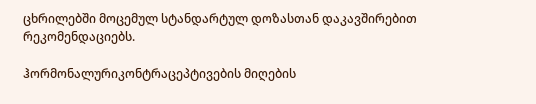ცხრილებში მოცემულ სტანდარტულ დოზასთან დაკავშირებით რეკომენდაციებს.

ჰორმონალურიკონტრაცეპტივების მიღების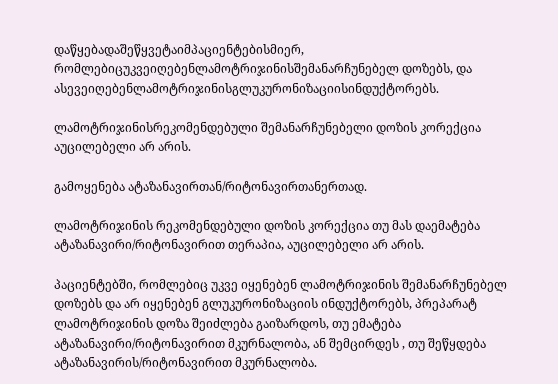დაწყებადაშეწყვეტაიმპაციენტებისმიერ, რომლებიცუკვეიღებენლამოტრიჯინისშემანარჩუნებელ დოზებს, და ასევეიღებენლამოტრიჯინისგლუკურონიზაციისინდუქტორებს.

ლამოტრიჯინისრეკომენდებული შემანარჩუნებელი დოზის კორექცია აუცილებელი არ არის.

გამოყენება ატაზანავირთან/რიტონავირთანერთად.

ლამოტრიჯინის რეკომენდებული დოზის კორექცია თუ მას დაემატება ატაზანავირი/რიტონავირით თერაპია, აუცილებელი არ არის.

პაციენტებში, რომლებიც უკვე იყენებენ ლამოტრიჯინის შემანარჩუნებელ დოზებს და არ იყენებენ გლუკურონიზაციის ინდუქტორებს, პრეპარატ ლამოტრიჯინის დოზა შეიძლება გაიზარდოს, თუ ემატება ატაზანავირი/რიტონავირით მკურნალობა, ან შემცირდეს , თუ შეწყდება ატაზანავირის/რიტონავირით მკურნალობა.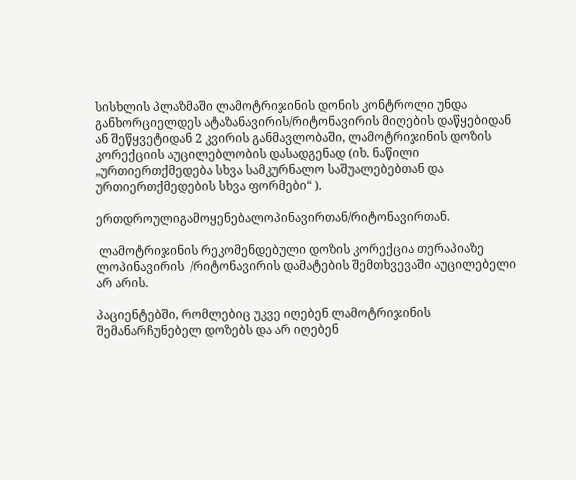სისხლის პლაზმაში ლამოტრიჯინის დონის კონტროლი უნდა განხორციელდეს ატაზანავირის/რიტონავირის მიღების დაწყებიდან ან შეწყვეტიდან 2 კვირის განმავლობაში, ლამოტრიჯინის დოზის კორექციის აუცილებლობის დასადგენად (იხ. ნაწილი „ურთიერთქმედება სხვა სამკურნალო საშუალებებთან და ურთიერთქმედების სხვა ფორმები“ ).

ერთდროულიგამოყენებალოპინავირთან/რიტონავირთან.

 ლამოტრიჯინის რეკომენდებული დოზის კორექცია თერაპიაზე ლოპინავირის  /რიტონავირის დამატების შემთხვევაში აუცილებელი არ არის.

პაციენტებში, რომლებიც უკვე იღებენ ლამოტრიჯინის შემანარჩუნებელ დოზებს და არ იღებენ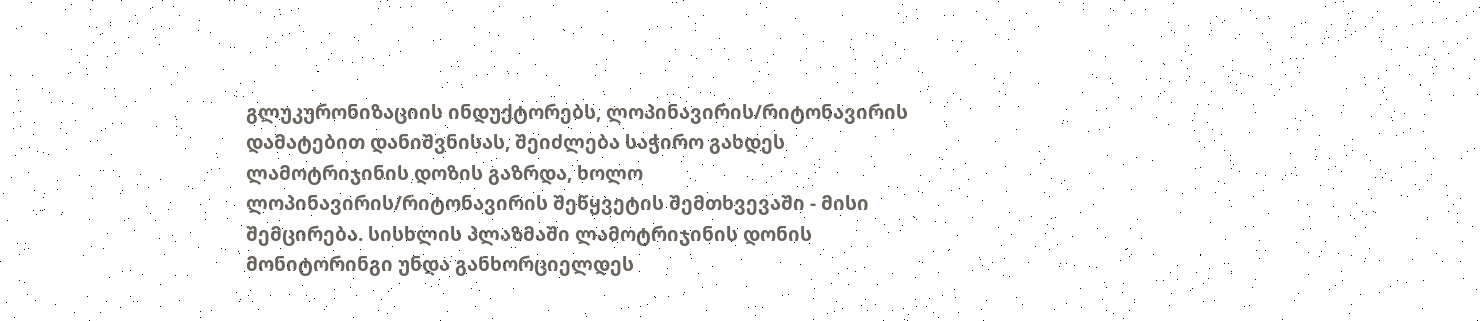გლუკურონიზაციის ინდუქტორებს, ლოპინავირის/რიტონავირის დამატებით დანიშვნისას, შეიძლება საჭირო გახდეს ლამოტრიჯინის დოზის გაზრდა, ხოლო ლოპინავირის/რიტონავირის შეწყვეტის შემთხვევაში - მისი შემცირება. სისხლის პლაზმაში ლამოტრიჯინის დონის მონიტორინგი უნდა განხორციელდეს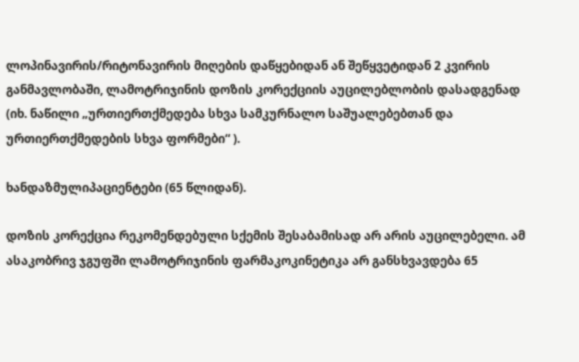ლოპინავირის/რიტონავირის მიღების დაწყებიდან ან შეწყვეტიდან 2 კვირის განმავლობაში, ლამოტრიჯინის დოზის კორექციის აუცილებლობის დასადგენად (იხ. ნაწილი „ურთიერთქმედება სხვა სამკურნალო საშუალებებთან და ურთიერთქმედების სხვა ფორმები“ ).

ხანდაზმულიპაციენტები (65 წლიდან).

დოზის კორექცია რეკომენდებული სქემის შესაბამისად არ არის აუცილებელი. ამ ასაკობრივ ჯგუფში ლამოტრიჯინის ფარმაკოკინეტიკა არ განსხვავდება 65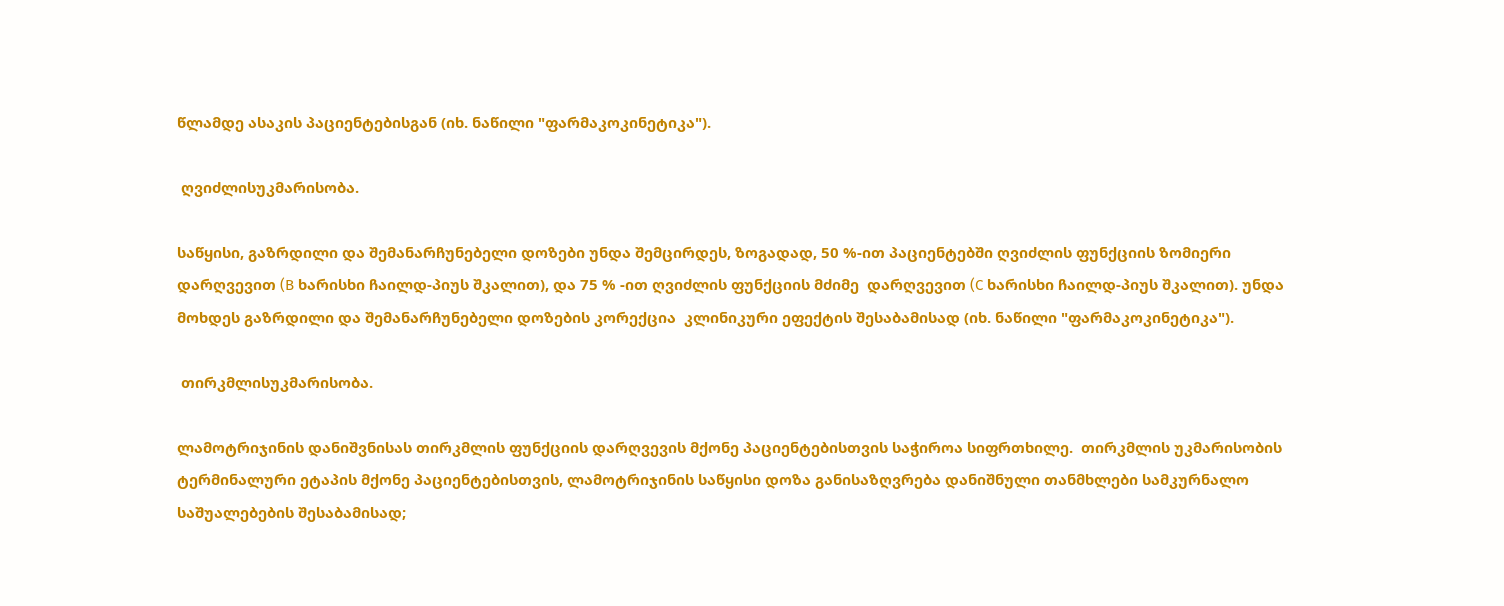წლამდე ასაკის პაციენტებისგან (იხ. ნაწილი "ფარმაკოკინეტიკა").

 ღვიძლისუკმარისობა.

საწყისი, გაზრდილი და შემანარჩუნებელი დოზები უნდა შემცირდეს, ზოგადად, 50 %-ით პაციენტებში ღვიძლის ფუნქციის ზომიერი დარღვევით (B ხარისხი ჩაილდ-პიუს შკალით), და 75 % -ით ღვიძლის ფუნქციის მძიმე  დარღვევით (C ხარისხი ჩაილდ-პიუს შკალით). უნდა მოხდეს გაზრდილი და შემანარჩუნებელი დოზების კორექცია  კლინიკური ეფექტის შესაბამისად (იხ. ნაწილი "ფარმაკოკინეტიკა").

 თირკმლისუკმარისობა.

ლამოტრიჯინის დანიშვნისას თირკმლის ფუნქციის დარღვევის მქონე პაციენტებისთვის საჭიროა სიფრთხილე.  თირკმლის უკმარისობის ტერმინალური ეტაპის მქონე პაციენტებისთვის, ლამოტრიჯინის საწყისი დოზა განისაზღვრება დანიშნული თანმხლები სამკურნალო საშუალებების შესაბამისად;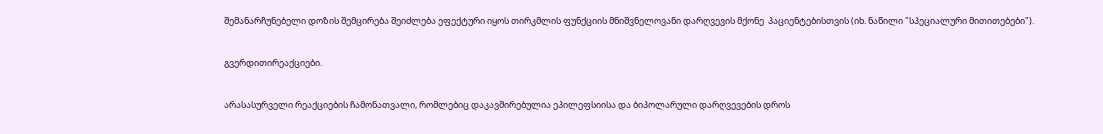შემანარჩუნებელი დოზის შემცირება შეიძლება ეფექტური იყოს თირკმლის ფუნქციის მნიშვნელოვანი დარღვევის მქონე  პაციენტებისთვის (იხ. ნაწილი "სპეციალური მითითებები").

გვერდითირეაქციები.

არასასურველი რეაქციების ჩამონათვალი, რომლებიც დაკავშირებულია ეპილეფსიისა და ბიპოლარული დარღვევების დროს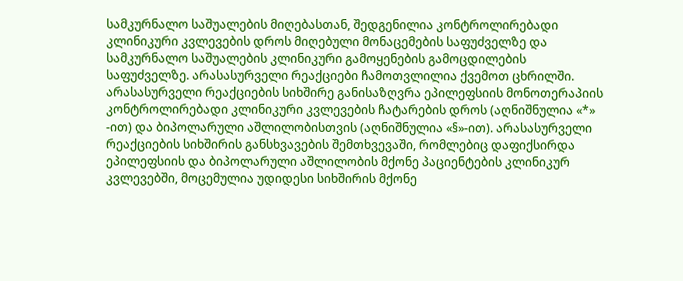სამკურნალო საშუალების მიღებასთან, შედგენილია კონტროლირებადი კლინიკური კვლევების დროს მიღებული მონაცემების საფუძველზე და სამკურნალო საშუალების კლინიკური გამოყენების გამოცდილების საფუძველზე. არასასურველი რეაქციები ჩამოთვლილია ქვემოთ ცხრილში. არასასურველი რეაქციების სიხშირე განისაზღვრა ეპილეფსიის მონოთერაპიის კონტროლირებადი კლინიკური კვლევების ჩატარების დროს (აღნიშნულია «*» -ით) და ბიპოლარული აშლილობისთვის (აღნიშნულია «§»-ით). არასასურველი რეაქციების სიხშირის განსხვავების შემთხვევაში, რომლებიც დაფიქსირდა ეპილეფსიის და ბიპოლარული აშლილობის მქონე პაციენტების კლინიკურ კვლევებში, მოცემულია უდიდესი სიხშირის მქონე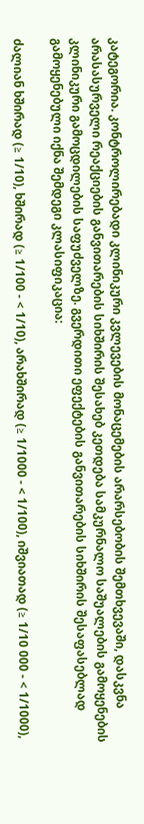კატეგორია. კონტროლირებადი კლინიკური კვლევების მონაცემების არარსებობის შემთხვევაში, დასკვნა არასასურველი რეაქციების განვითარების სიხშირის შესახებ კეთდება სამკურნალო საშუალების გამოყენების კლინიკური გამოცდილების საფუძველზე. გვერდითი ეფექტების განვითარების სიხშირის შესაფასებლად გამოყენებული იქნა შემდეგი კლასიფიკაცია:

ძალიან ხშირად (≥ 1/10), ხშირად (≥ 1/100 - < 1/10), არახშირად (≥ 1/1000 - < 1/100), იშვიათად (≥ 1/10 000 - < 1/1000),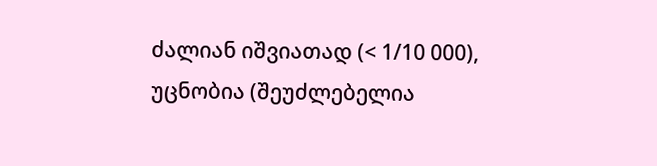ძალიან იშვიათად (< 1/10 000), უცნობია (შეუძლებელია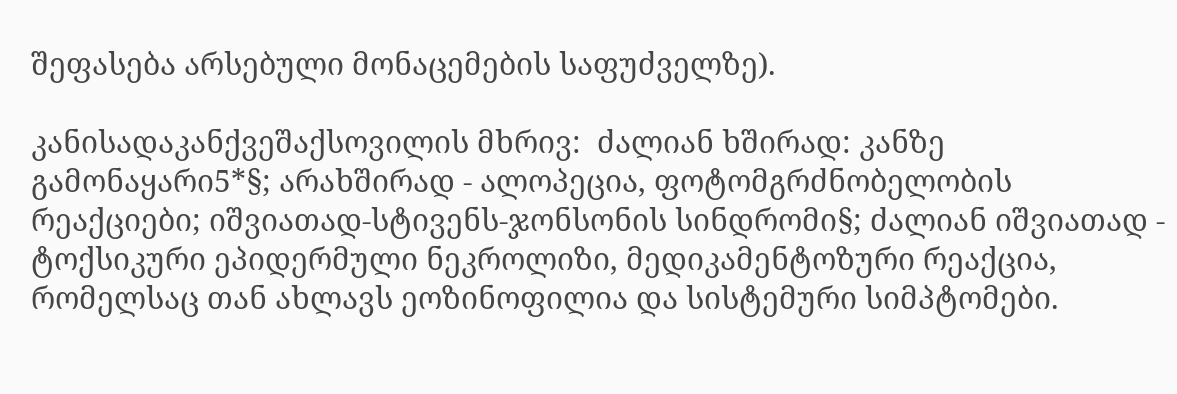შეფასება არსებული მონაცემების საფუძველზე).

კანისადაკანქვეშაქსოვილის მხრივ:  ძალიან ხშირად: კანზე  გამონაყარი5*§; არახშირად - ალოპეცია, ფოტომგრძნობელობის რეაქციები; იშვიათად-სტივენს-ჯონსონის სინდრომი§; ძალიან იშვიათად - ტოქსიკური ეპიდერმული ნეკროლიზი, მედიკამენტოზური რეაქცია, რომელსაც თან ახლავს ეოზინოფილია და სისტემური სიმპტომები.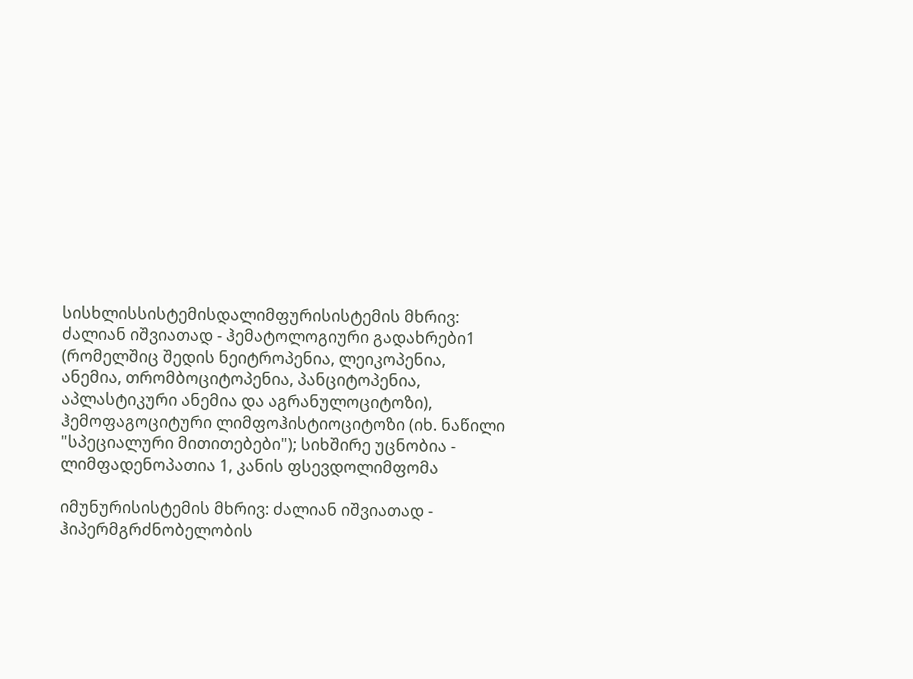სისხლისსისტემისდალიმფურისისტემის მხრივ: ძალიან იშვიათად - ჰემატოლოგიური გადახრები1 (რომელშიც შედის ნეიტროპენია, ლეიკოპენია, ანემია, თრომბოციტოპენია, პანციტოპენია, აპლასტიკური ანემია და აგრანულოციტოზი), ჰემოფაგოციტური ლიმფოჰისტიოციტოზი (იხ. ნაწილი "სპეციალური მითითებები"); სიხშირე უცნობია - ლიმფადენოპათია 1, კანის ფსევდოლიმფომა

იმუნურისისტემის მხრივ: ძალიან იშვიათად - ჰიპერმგრძნობელობის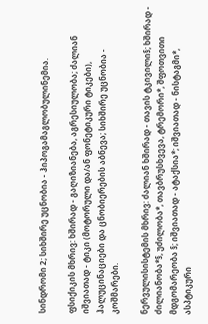სინდრომი 2; სიხშირე უცნობია - ჰიპოგამაგლობულინემია.

ფსიქიკის მხრივ: ხშირად - გაღიზიანება, აგრესიულობა; ძალიან იშვიათად - ტიკი (მოტორული და/ან ფონეტიკური ტიკები), ჰალუცინაციები და ცნობიერების აბნევა; სიხშირე უცნობია - კოშმარები.

ნერვულისისტემის მხრივ: ძალიან ხშირად - თავის ტკივილი§; ხშირად - ძილიანობა*§, უძილობა*, თავბრუსხვევა, ტრემორი*, შფოთვითი მდგომარეობა §; იშვიათად - ატაქსია*; იშვიათად - ნისტაგმი*, ასპტიკური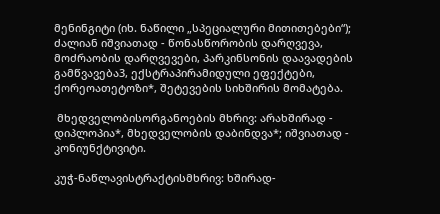მენინგიტი (იხ. ნაწილი „სპეციალური მითითებები“); ძალიან იშვიათად - წონასწორობის დარღვევა, მოძრაობის დარღვევები, პარკინსონის დაავადების გამწვავება3, ექსტრაპირამიდული ეფექტები, ქორეოათეტოზი*, შეტევების სიხშირის მომატება.

 მხედველობისორგანოების მხრივ: არახშირად - დიპლოპია*, მხედველობის დაბინდვა*; იშვიათად - კონიუნქტივიტი.

კუჭ-ნაწლავისტრაქტისმხრივ: ხშირად-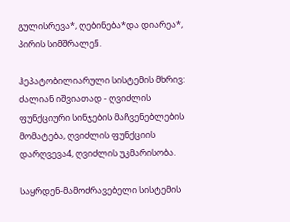გულისრევა*, ღებინება*და დიარეა*, პირის სიმშრალე§.

ჰეპატობილიარული სისტემის მხრივ: ძალიან იშვიათად - ღვიძლის ფუნქციური სინჯების მაჩვენებლების მომატება, ღვიძლის ფუნქციის დარღვევა4, ღვიძლის უკმარისობა.

საყრდენ-მამოძრავებელი სისტემის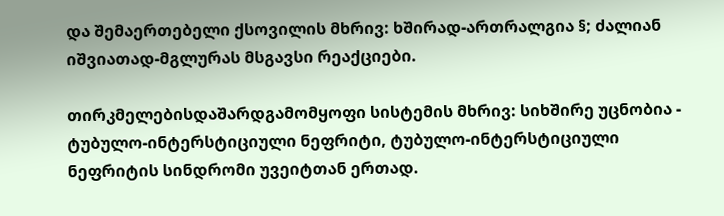და შემაერთებელი ქსოვილის მხრივ: ხშირად-ართრალგია §; ძალიან იშვიათად-მგლურას მსგავსი რეაქციები.

თირკმელებისდაშარდგამომყოფი სისტემის მხრივ: სიხშირე უცნობია - ტუბულო-ინტერსტიციული ნეფრიტი, ტუბულო-ინტერსტიციული ნეფრიტის სინდრომი უვეიტთან ერთად.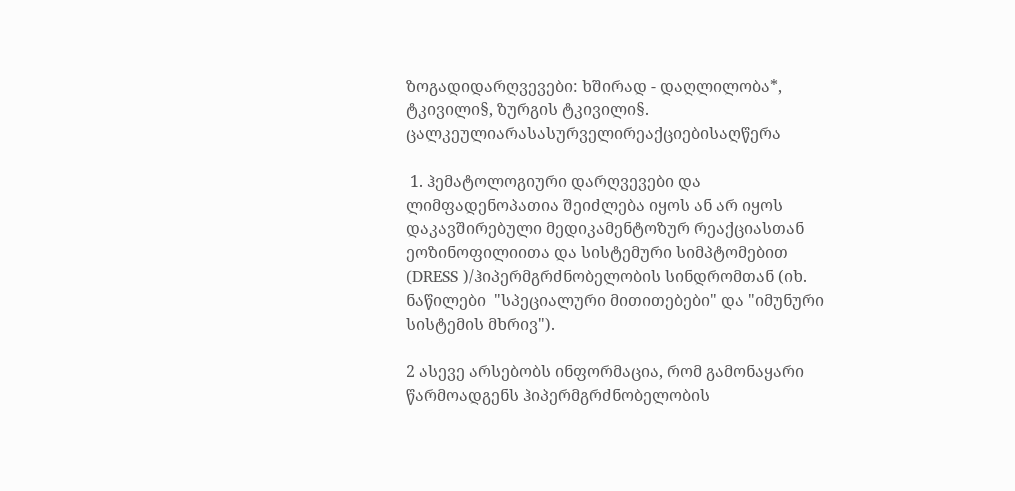ზოგადიდარღვევები: ხშირად - დაღლილობა*, ტკივილი§, ზურგის ტკივილი§. ცალკეულიარასასურველირეაქციებისაღწერა

 1. ჰემატოლოგიური დარღვევები და ლიმფადენოპათია შეიძლება იყოს ან არ იყოს  დაკავშირებული მედიკამენტოზურ რეაქციასთან ეოზინოფილიითა და სისტემური სიმპტომებით (DRESS )/ჰიპერმგრძნობელობის სინდრომთან (იხ. ნაწილები  "სპეციალური მითითებები" და "იმუნური სისტემის მხრივ").

2 ასევე არსებობს ინფორმაცია, რომ გამონაყარი წარმოადგენს ჰიპერმგრძნობელობის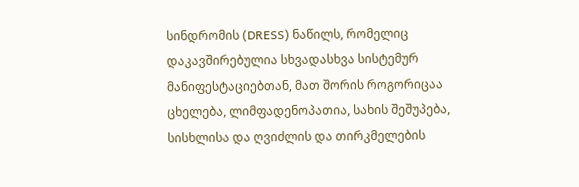სინდრომის (DRESS) ნაწილს, რომელიც დაკავშირებულია სხვადასხვა სისტემურ მანიფესტაციებთან, მათ შორის როგორიცაა ცხელება, ლიმფადენოპათია, სახის შეშუპება, სისხლისა და ღვიძლის და თირკმელების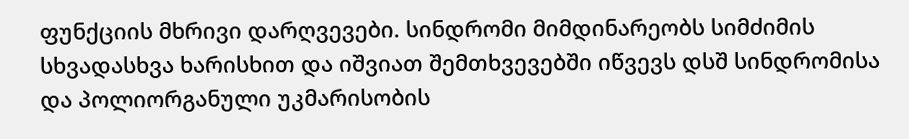ფუნქციის მხრივი დარღვევები. სინდრომი მიმდინარეობს სიმძიმის სხვადასხვა ხარისხით და იშვიათ შემთხვევებში იწვევს დსშ სინდრომისა და პოლიორგანული უკმარისობის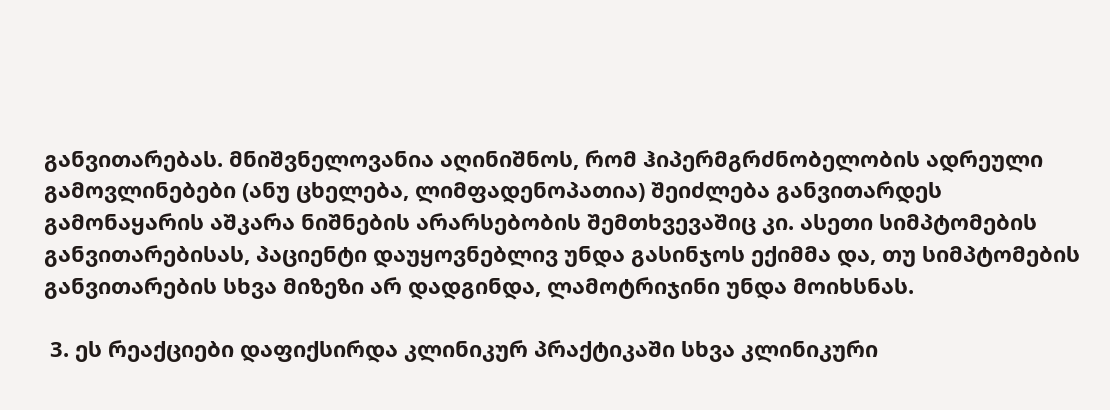განვითარებას. მნიშვნელოვანია აღინიშნოს, რომ ჰიპერმგრძნობელობის ადრეული გამოვლინებები (ანუ ცხელება, ლიმფადენოპათია) შეიძლება განვითარდეს გამონაყარის აშკარა ნიშნების არარსებობის შემთხვევაშიც კი. ასეთი სიმპტომების განვითარებისას, პაციენტი დაუყოვნებლივ უნდა გასინჯოს ექიმმა და, თუ სიმპტომების განვითარების სხვა მიზეზი არ დადგინდა, ლამოტრიჯინი უნდა მოიხსნას.

 3. ეს რეაქციები დაფიქსირდა კლინიკურ პრაქტიკაში სხვა კლინიკური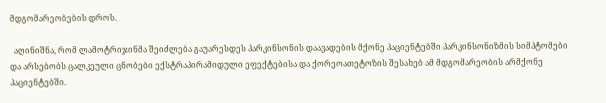მდგომარეობების დროს.

  აღინიშნა, რომ ლამოტრიჯინმა შეიძლება გაუარესდეს პარკინსონის დაავადების მქონე პაციენტებში პარკინსონიზმის სიმპტომები და არსებობს ცალკეული ცნობები ექსტრაპირამიდული ეფექტებისა და ქორეოათეტოზის შესახებ ამ მდგომარეობის არმქონე პაციენტებში.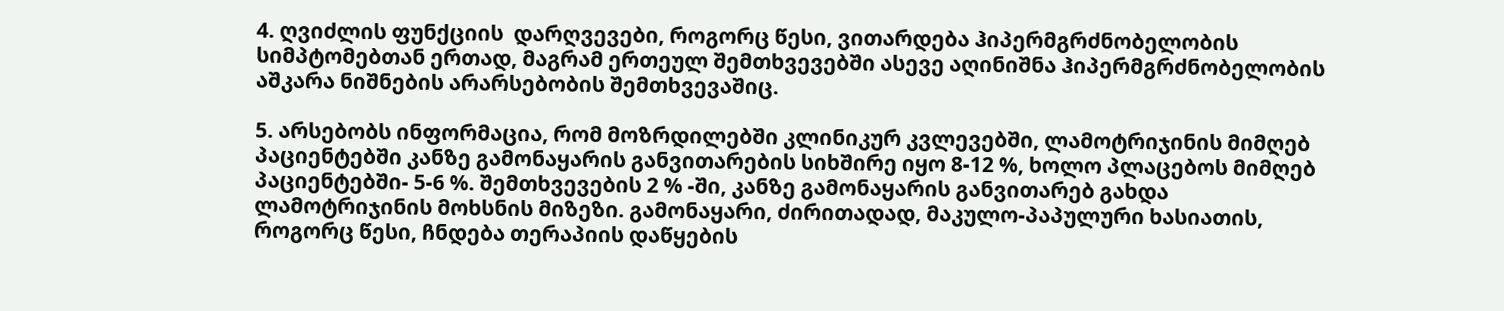4. ღვიძლის ფუნქციის  დარღვევები, როგორც წესი, ვითარდება ჰიპერმგრძნობელობის სიმპტომებთან ერთად, მაგრამ ერთეულ შემთხვევებში ასევე აღინიშნა ჰიპერმგრძნობელობის აშკარა ნიშნების არარსებობის შემთხვევაშიც.

5. არსებობს ინფორმაცია, რომ მოზრდილებში კლინიკურ კვლევებში, ლამოტრიჯინის მიმღებ პაციენტებში კანზე გამონაყარის განვითარების სიხშირე იყო 8-12 %, ხოლო პლაცებოს მიმღებ პაციენტებში- 5-6 %. შემთხვევების 2 % -ში, კანზე გამონაყარის განვითარებ გახდა ლამოტრიჯინის მოხსნის მიზეზი. გამონაყარი, ძირითადად, მაკულო-პაპულური ხასიათის, როგორც წესი, ჩნდება თერაპიის დაწყების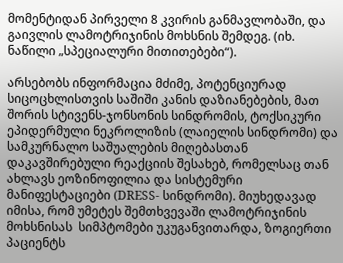მომენტიდან პირველი 8 კვირის განმავლობაში, და გაივლის ლამოტრიჯინის მოხსნის შემდეგ. (იხ. ნაწილი „სპეციალური მითითებები“).

არსებობს ინფორმაცია მძიმე, პოტენციურად სიცოცხლისთვის საშიში კანის დაზიანებების, მათ შორის სტივენს-ჯონსონის სინდრომის, ტოქსიკური ეპიდერმული ნეკროლიზის (ლაიელის სინდრომი) და სამკურნალო საშუალების მიღებასთან დაკავშირებული რეაქციის შესახებ, რომელსაც თან ახლავს ეოზინოფილია და სისტემური მანიფესტაციები (DRESS- სინდრომი). მიუხედავად იმისა, რომ უმეტეს შემთხვევაში ლამოტრიჯინის მოხსნისას  სიმპტომები უკუგანვითარდა, ზოგიერთი პაციენტს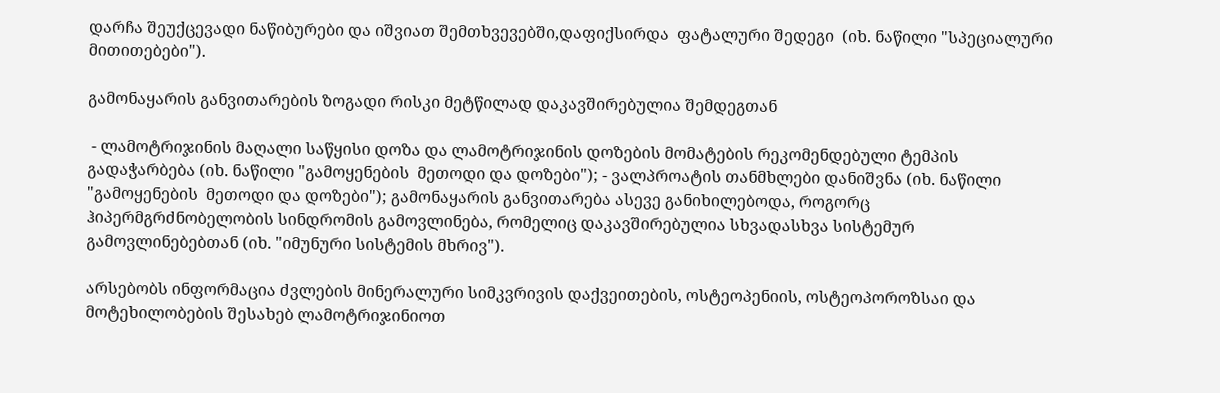დარჩა შეუქცევადი ნაწიბურები და იშვიათ შემთხვევებში,დაფიქსირდა  ფატალური შედეგი  (იხ. ნაწილი "სპეციალური მითითებები").

გამონაყარის განვითარების ზოგადი რისკი მეტწილად დაკავშირებულია შემდეგთან

 - ლამოტრიჯინის მაღალი საწყისი დოზა და ლამოტრიჯინის დოზების მომატების რეკომენდებული ტემპის გადაჭარბება (იხ. ნაწილი "გამოყენების  მეთოდი და დოზები"); - ვალპროატის თანმხლები დანიშვნა (იხ. ნაწილი "გამოყენების  მეთოდი და დოზები"); გამონაყარის განვითარება ასევე განიხილებოდა, როგორც ჰიპერმგრძნობელობის სინდრომის გამოვლინება, რომელიც დაკავშირებულია სხვადასხვა სისტემურ გამოვლინებებთან (იხ. "იმუნური სისტემის მხრივ").

არსებობს ინფორმაცია ძვლების მინერალური სიმკვრივის დაქვეითების, ოსტეოპენიის, ოსტეოპოროზსაი და მოტეხილობების შესახებ ლამოტრიჯინიოთ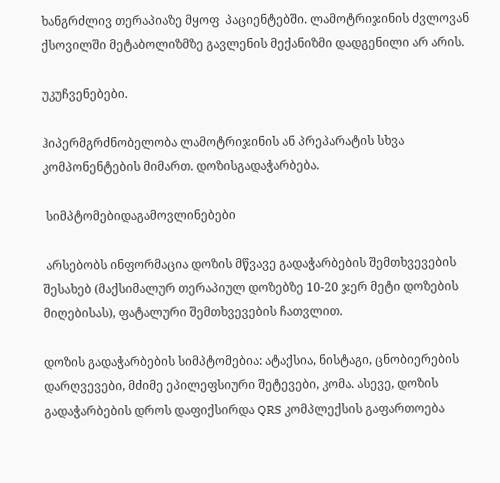ხანგრძლივ თერაპიაზე მყოფ  პაციენტებში. ლამოტრიჯინის ძვლოვან ქსოვილში მეტაბოლიზმზე გავლენის მექანიზმი დადგენილი არ არის.

უკუჩვენებები.

ჰიპერმგრძნობელობა ლამოტრიჯინის ან პრეპარატის სხვა კომპონენტების მიმართ. დოზისგადაჭარბება.

 სიმპტომებიდაგამოვლინებები

 არსებობს ინფორმაცია დოზის მწვავე გადაჭარბების შემთხვევების შესახებ (მაქსიმალურ თერაპიულ დოზებზე 10-20 ჯერ მეტი დოზების მიღებისას), ფატალური შემთხვევების ჩათვლით.

დოზის გადაჭარბების სიმპტომებია: ატაქსია, ნისტაგი, ცნობიერების დარღვევები, მძიმე ეპილეფსიური შეტევები, კომა. ასევე, დოზის გადაჭარბების დროს დაფიქსირდა QRS კომპლექსის გაფართოება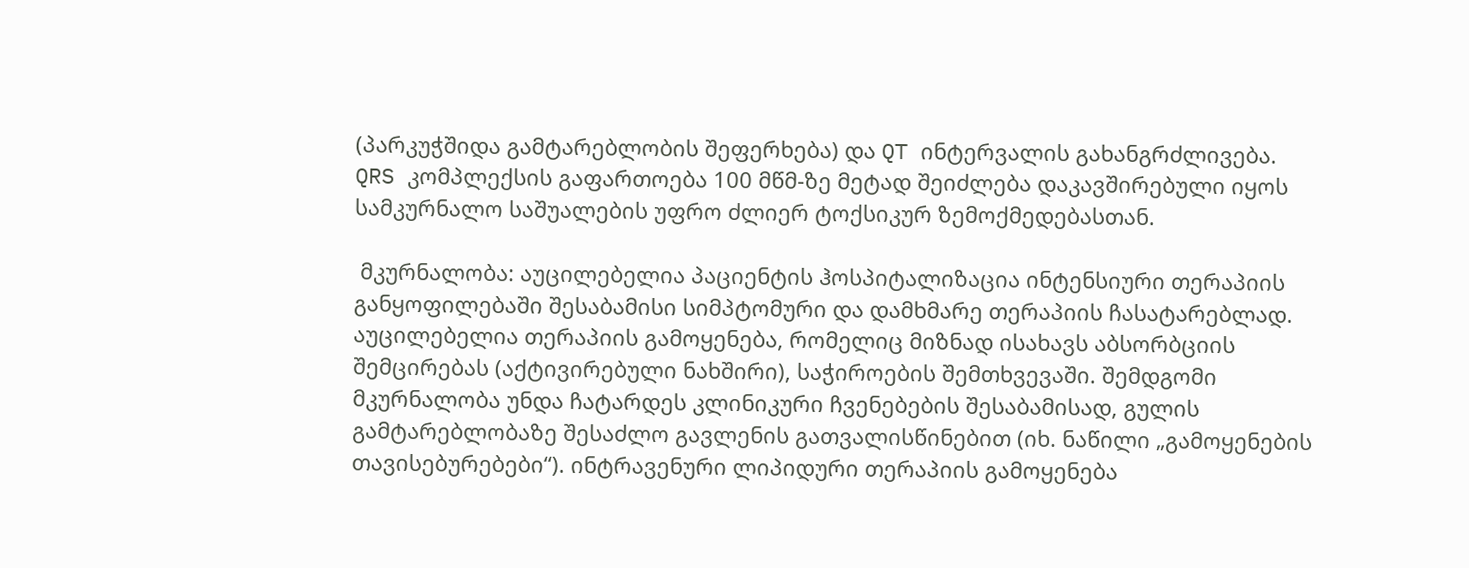(პარკუჭშიდა გამტარებლობის შეფერხება) და QT ინტერვალის გახანგრძლივება.  QRS კომპლექსის გაფართოება 100 მწმ-ზე მეტად შეიძლება დაკავშირებული იყოს სამკურნალო საშუალების უფრო ძლიერ ტოქსიკურ ზემოქმედებასთან.

 მკურნალობა: აუცილებელია პაციენტის ჰოსპიტალიზაცია ინტენსიური თერაპიის განყოფილებაში შესაბამისი სიმპტომური და დამხმარე თერაპიის ჩასატარებლად. აუცილებელია თერაპიის გამოყენება, რომელიც მიზნად ისახავს აბსორბციის  შემცირებას (აქტივირებული ნახშირი), საჭიროების შემთხვევაში. შემდგომი მკურნალობა უნდა ჩატარდეს კლინიკური ჩვენებების შესაბამისად, გულის გამტარებლობაზე შესაძლო გავლენის გათვალისწინებით (იხ. ნაწილი „გამოყენების თავისებურებები“). ინტრავენური ლიპიდური თერაპიის გამოყენება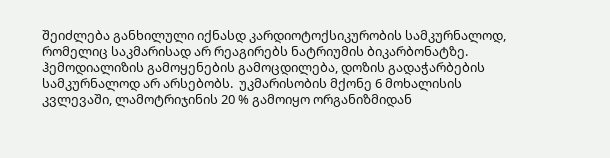შეიძლება განხილული იქნასდ კარდიოტოქსიკურობის სამკურნალოდ, რომელიც საკმარისად არ რეაგირებს ნატრიუმის ბიკარბონატზე. ჰემოდიალიზის გამოყენების გამოცდილება, დოზის გადაჭარბების სამკურნალოდ არ არსებობს.  უკმარისობის მქონე 6 მოხალისის კვლევაში, ლამოტრიჯინის 20 % გამოიყო ორგანიზმიდან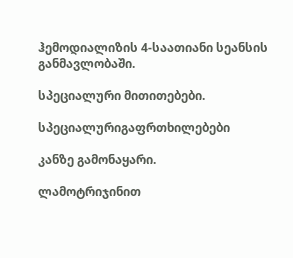ჰემოდიალიზის 4-საათიანი სეანსის განმავლობაში.

სპეციალური მითითებები.

სპეციალურიგაფრთხილებები

კანზე გამონაყარი.

ლამოტრიჯინით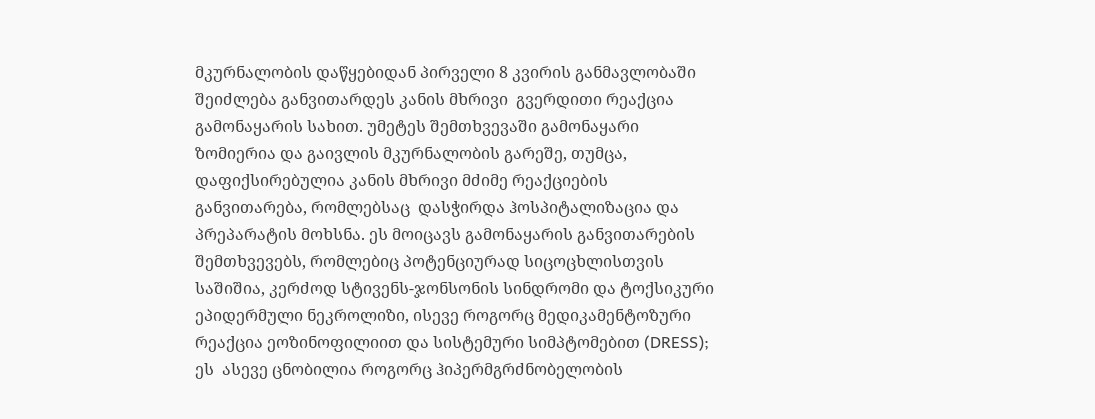მკურნალობის დაწყებიდან პირველი 8 კვირის განმავლობაში შეიძლება განვითარდეს კანის მხრივი  გვერდითი რეაქცია გამონაყარის სახით. უმეტეს შემთხვევაში გამონაყარი ზომიერია და გაივლის მკურნალობის გარეშე, თუმცა, დაფიქსირებულია კანის მხრივი მძიმე რეაქციების განვითარება, რომლებსაც  დასჭირდა ჰოსპიტალიზაცია და პრეპარატის მოხსნა. ეს მოიცავს გამონაყარის განვითარების შემთხვევებს, რომლებიც პოტენციურად სიცოცხლისთვის საშიშია, კერძოდ სტივენს-ჯონსონის სინდრომი და ტოქსიკური ეპიდერმული ნეკროლიზი, ისევე როგორც მედიკამენტოზური რეაქცია ეოზინოფილიით და სისტემური სიმპტომებით (DRESS); ეს  ასევე ცნობილია როგორც ჰიპერმგრძნობელობის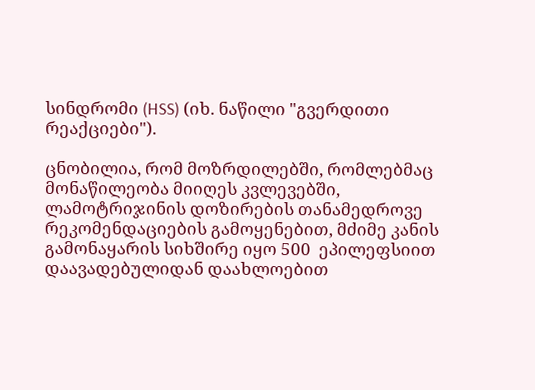სინდრომი (HSS) (იხ. ნაწილი "გვერდითი რეაქციები").

ცნობილია, რომ მოზრდილებში, რომლებმაც მონაწილეობა მიიღეს კვლევებში, ლამოტრიჯინის დოზირების თანამედროვე რეკომენდაციების გამოყენებით, მძიმე კანის გამონაყარის სიხშირე იყო 500  ეპილეფსიით დაავადებულიდან დაახლოებით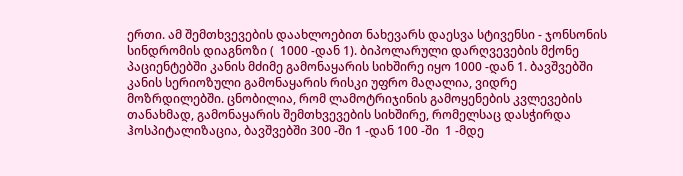ერთი. ამ შემთხვევების დაახლოებით ნახევარს დაესვა სტივენსი - ჯონსონის სინდრომის დიაგნოზი (  1000 -დან 1). ბიპოლარული დარღვევების მქონე პაციენტებში კანის მძიმე გამონაყარის სიხშირე იყო 1000 -დან 1. ბავშვებში კანის სერიოზული გამონაყარის რისკი უფრო მაღალია, ვიდრე მოზრდილებში. ცნობილია, რომ ლამოტრიჯინის გამოყენების კვლევების თანახმად, გამონაყარის შემთხვევების სიხშირე, რომელსაც დასჭირდა  ჰოსპიტალიზაცია, ბავშვებში 300 -ში 1 -დან 100 -ში  1 -მდე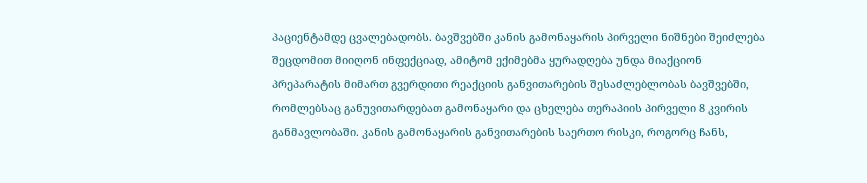პაციენტამდე ცვალებადობს. ბავშვებში კანის გამონაყარის პირველი ნიშნები შეიძლება შეცდომით მიიღონ ინფექციად, ამიტომ ექიმებმა ყურადღება უნდა მიაქციონ პრეპარატის მიმართ გვერდითი რეაქციის განვითარების შესაძლებლობას ბავშვებში, რომლებსაც განუვითარდებათ გამონაყარი და ცხელება თერაპიის პირველი 8 კვირის განმავლობაში. კანის გამონაყარის განვითარების საერთო რისკი, როგორც ჩანს,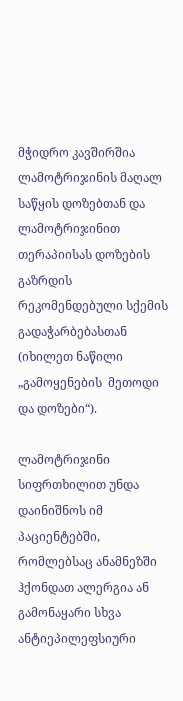მჭიდრო კავშირშია ლამოტრიჯინის მაღალ საწყის დოზებთან და ლამოტრიჯინით თერაპიისას დოზების გაზრდის რეკომენდებული სქემის გადაჭარბებასთან (იხილეთ ნაწილი „გამოყენების  მეთოდი და დოზები“).

ლამოტრიჯინი სიფრთხილით უნდა დაინიშნოს იმ პაციენტებში, რომლებსაც ანამნეზში ჰქონდათ ალერგია ან გამონაყარი სხვა ანტიეპილეფსიური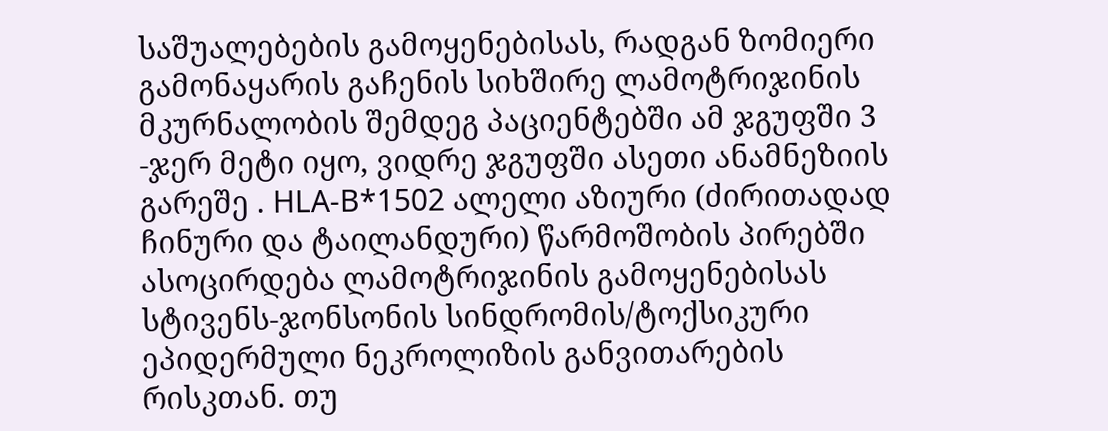საშუალებების გამოყენებისას, რადგან ზომიერი გამონაყარის გაჩენის სიხშირე ლამოტრიჯინის მკურნალობის შემდეგ პაციენტებში ამ ჯგუფში 3 -ჯერ მეტი იყო, ვიდრე ჯგუფში ასეთი ანამნეზიის გარეშე . HLA-B*1502 ალელი აზიური (ძირითადად ჩინური და ტაილანდური) წარმოშობის პირებში ასოცირდება ლამოტრიჯინის გამოყენებისას სტივენს-ჯონსონის სინდრომის/ტოქსიკური ეპიდერმული ნეკროლიზის განვითარების რისკთან. თუ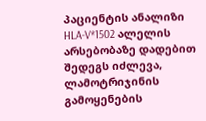პაციენტის ანალიზი HLA-V*1502 ალელის არსებობაზე დადებით შედეგს იძლევა, ლამოტრიჯინის  გამოყენების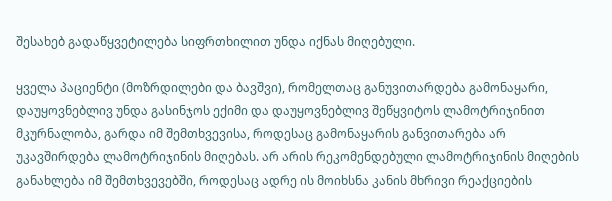შესახებ გადაწყვეტილება სიფრთხილით უნდა იქნას მიღებული.

ყველა პაციენტი (მოზრდილები და ბავშვი), რომელთაც განუვითარდება გამონაყარი, დაუყოვნებლივ უნდა გასინჯოს ექიმი და დაუყოვნებლივ შეწყვიტოს ლამოტრიჯინით მკურნალობა, გარდა იმ შემთხვევისა, როდესაც გამონაყარის განვითარება არ უკავშირდება ლამოტრიჯინის მიღებას. არ არის რეკომენდებული ლამოტრიჯინის მიღების განახლება იმ შემთხვევებში, როდესაც ადრე ის მოიხსნა კანის მხრივი რეაქციების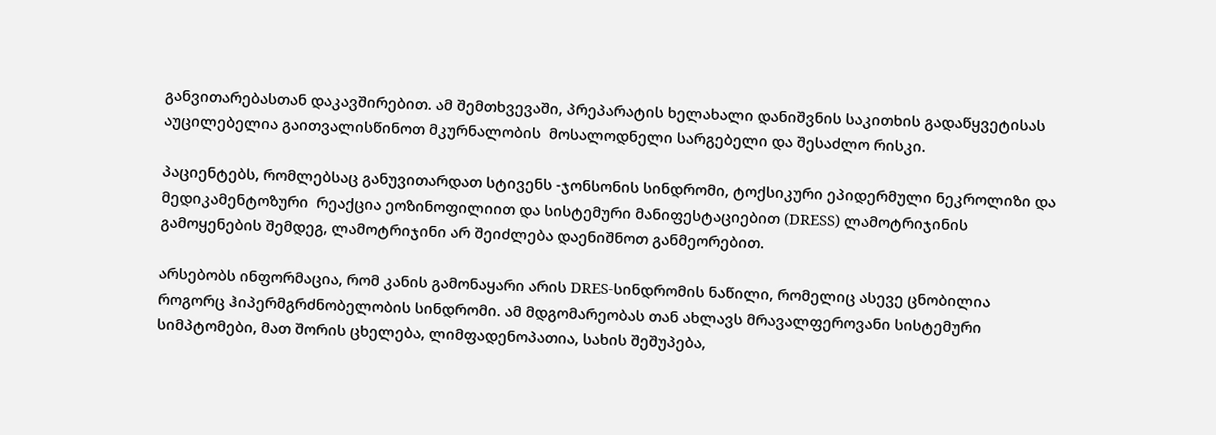განვითარებასთან დაკავშირებით. ამ შემთხვევაში, პრეპარატის ხელახალი დანიშვნის საკითხის გადაწყვეტისას აუცილებელია გაითვალისწინოთ მკურნალობის  მოსალოდნელი სარგებელი და შესაძლო რისკი.

პაციენტებს, რომლებსაც განუვითარდათ სტივენს -ჯონსონის სინდრომი, ტოქსიკური ეპიდერმული ნეკროლიზი და მედიკამენტოზური  რეაქცია ეოზინოფილიით და სისტემური მანიფესტაციებით (DRESS) ლამოტრიჯინის გამოყენების შემდეგ, ლამოტრიჯინი არ შეიძლება დაენიშნოთ განმეორებით.

არსებობს ინფორმაცია, რომ კანის გამონაყარი არის DRES-სინდრომის ნაწილი, რომელიც ასევე ცნობილია როგორც ჰიპერმგრძნობელობის სინდრომი. ამ მდგომარეობას თან ახლავს მრავალფეროვანი სისტემური სიმპტომები, მათ შორის ცხელება, ლიმფადენოპათია, სახის შეშუპება,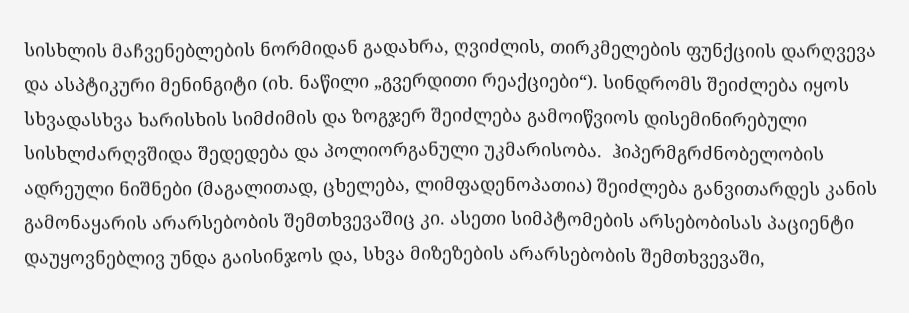სისხლის მაჩვენებლების ნორმიდან გადახრა, ღვიძლის, თირკმელების ფუნქციის დარღვევა და ასპტიკური მენინგიტი (იხ. ნაწილი „გვერდითი რეაქციები“). სინდრომს შეიძლება იყოს სხვადასხვა ხარისხის სიმძიმის და ზოგჯერ შეიძლება გამოიწვიოს დისემინირებული სისხლძარღვშიდა შედედება და პოლიორგანული უკმარისობა.  ჰიპერმგრძნობელობის ადრეული ნიშნები (მაგალითად, ცხელება, ლიმფადენოპათია) შეიძლება განვითარდეს კანის გამონაყარის არარსებობის შემთხვევაშიც კი. ასეთი სიმპტომების არსებობისას პაციენტი დაუყოვნებლივ უნდა გაისინჯოს და, სხვა მიზეზების არარსებობის შემთხვევაში,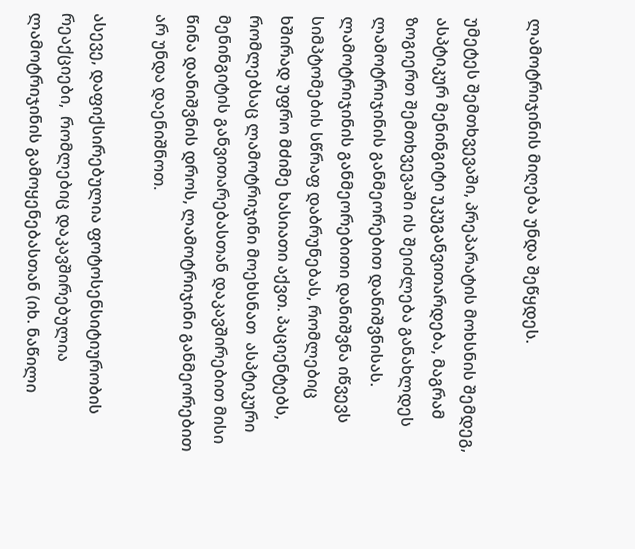ლამოტრიჯინის მიღება უნდა შეწყდეს.

უმეტეს შემთხვევაში, პრეპარატის მოხსნის შემდეგ, ასპტიკურ მენინგიტი უკუგანვითარდება, მაგრამ ზოგიერთ შემთხვევაში ის შეიძლება განახლდეს ლამოტრიჯინის განმეორებით დანიშვნისას. ლამოტრიჯინის განმეორებითი დანიშვნა იწვევს სიმპტომების სწრაფ დაბრუნებას, რომლებიც ხშირად უფრო მძიმე ხასიათი აქვთ. პაციენტებს, რომლებსაც ლამოტრიჯინი მოეხსნათ  ასპტიკური მენინგიტის განვითარებასთან დაკავშირებით მისი წინა დანიშვნის დროს, ლამოტრიჯინი განმეორებით არ უნდა დაენიშნოთ.

ასევე, დაფიქსირებულია ფოტოსენსიტიურობის რეაქციები,  რომლებიც დაკავშირებულია ლამოტრიჯინის გამოყენებასთან (იხ. ნაწილი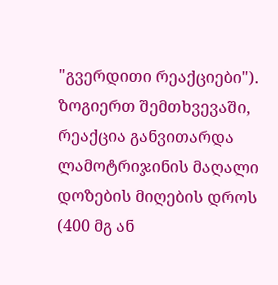"გვერდითი რეაქციები"). ზოგიერთ შემთხვევაში, რეაქცია განვითარდა ლამოტრიჯინის მაღალი დოზების მიღების დროს (400 მგ ან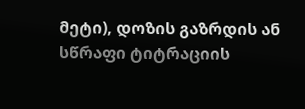მეტი), დოზის გაზრდის ან სწრაფი ტიტრაციის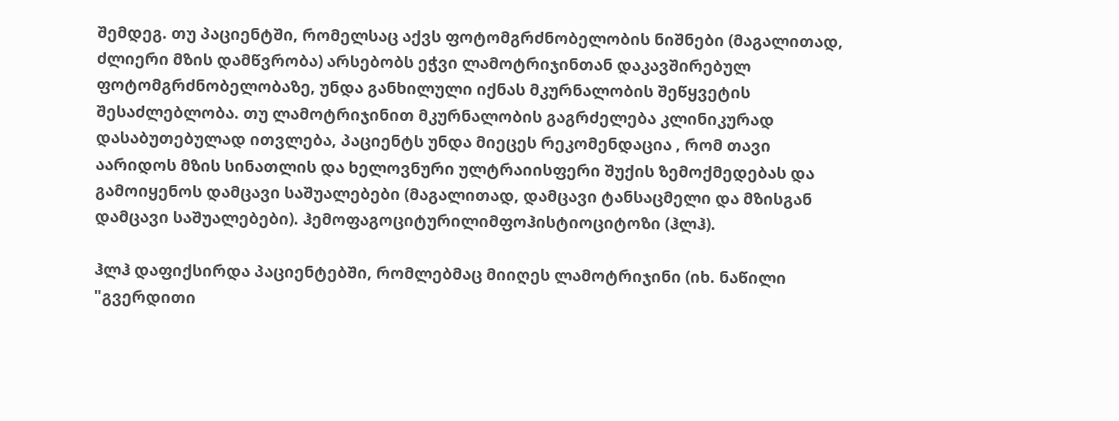შემდეგ. თუ პაციენტში, რომელსაც აქვს ფოტომგრძნობელობის ნიშნები (მაგალითად, ძლიერი მზის დამწვრობა) არსებობს ეჭვი ლამოტრიჯინთან დაკავშირებულ ფოტომგრძნობელობაზე, უნდა განხილული იქნას მკურნალობის შეწყვეტის შესაძლებლობა. თუ ლამოტრიჯინით მკურნალობის გაგრძელება კლინიკურად დასაბუთებულად ითვლება, პაციენტს უნდა მიეცეს რეკომენდაცია , რომ თავი აარიდოს მზის სინათლის და ხელოვნური ულტრაიისფერი შუქის ზემოქმედებას და გამოიყენოს დამცავი საშუალებები (მაგალითად, დამცავი ტანსაცმელი და მზისგან დამცავი საშუალებები). ჰემოფაგოციტურილიმფოჰისტიოციტოზი (ჰლჰ).

ჰლჰ დაფიქსირდა პაციენტებში, რომლებმაც მიიღეს ლამოტრიჯინი (იხ. ნაწილი "გვერდითი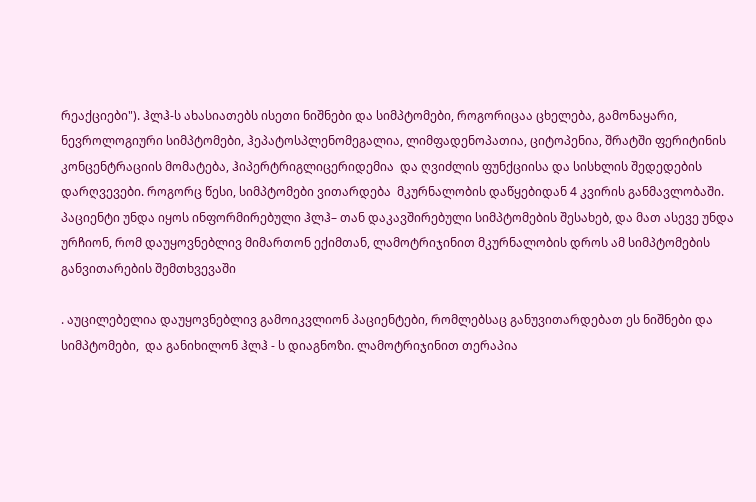რეაქციები"). ჰლჰ-ს ახასიათებს ისეთი ნიშნები და სიმპტომები, როგორიცაა ცხელება, გამონაყარი, ნევროლოგიური სიმპტომები, ჰეპატოსპლენომეგალია, ლიმფადენოპათია, ციტოპენია, შრატში ფერიტინის კონცენტრაციის მომატება, ჰიპერტრიგლიცერიდემია  და ღვიძლის ფუნქციისა და სისხლის შედედების  დარღვევები. როგორც წესი, სიმპტომები ვითარდება  მკურნალობის დაწყებიდან 4 კვირის განმავლობაში. პაციენტი უნდა იყოს ინფორმირებული ჰლჰ– თან დაკავშირებული სიმპტომების შესახებ, და მათ ასევე უნდა ურჩიონ, რომ დაუყოვნებლივ მიმართონ ექიმთან, ლამოტრიჯინით მკურნალობის დროს ამ სიმპტომების განვითარების შემთხვევაში

. აუცილებელია დაუყოვნებლივ გამოიკვლიონ პაციენტები, რომლებსაც განუვითარდებათ ეს ნიშნები და სიმპტომები,  და განიხილონ ჰლჰ - ს დიაგნოზი. ლამოტრიჯინით თერაპია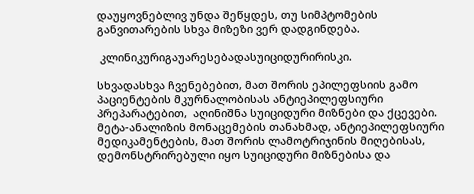დაუყოვნებლივ უნდა შეწყდეს, თუ სიმპტომების განვითარების სხვა მიზეზი ვერ დადგინდება.

 კლინიკურიგაუარესებადასუიციდურირისკი.

სხვადასხვა ჩვენებებით, მათ შორის ეპილეფსიის გამო პაციენტების მკურნალობისას ანტიეპილეფსიური პრეპარატებით,  აღინიშნა სუიციდური მიზნები და ქცევები. მეტა-ანალიზის მონაცემების თანახმად, ანტიეპილეფსიური მედიკამენტების, მათ შორის ლამოტრიჯინის მიღებისას, დემონსტრირებული იყო სუიციდური მიზნებისა და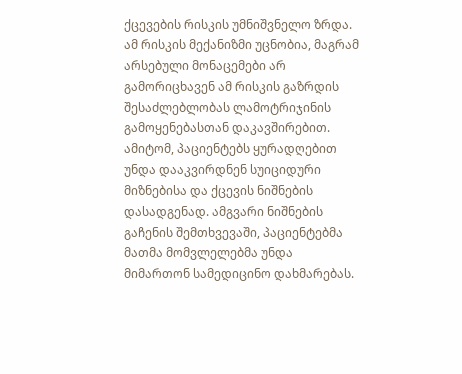ქცევების რისკის უმნიშვნელო ზრდა. ამ რისკის მექანიზმი უცნობია, მაგრამ არსებული მონაცემები არ გამორიცხავენ ამ რისკის გაზრდის შესაძლებლობას ლამოტრიჯინის გამოყენებასთან დაკავშირებით. ამიტომ, პაციენტებს ყურადღებით უნდა დააკვირდნენ სუიციდური მიზნებისა და ქცევის ნიშნების დასადგენად. ამგვარი ნიშნების გაჩენის შემთხვევაში, პაციენტებმა მათმა მომვლელებმა უნდა მიმართონ სამედიცინო დახმარებას.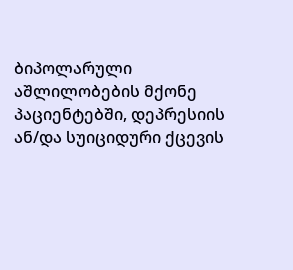ბიპოლარული აშლილობების მქონე პაციენტებში, დეპრესიის ან/და სუიციდური ქცევის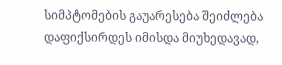სიმპტომების გაუარესება შეიძლება დაფიქსირდეს იმისდა მიუხედავად,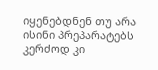იყენებდნენ თუ არა ისინი პრეპარატებს კერძოდ კი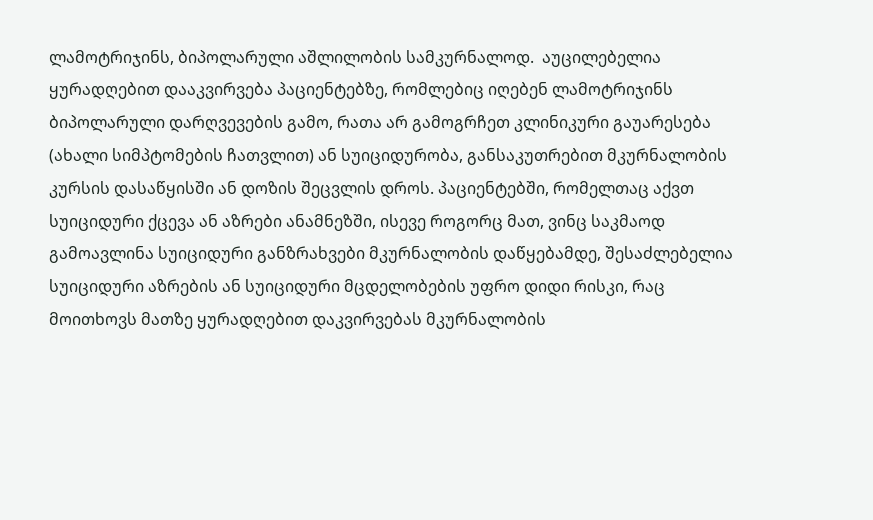ლამოტრიჯინს, ბიპოლარული აშლილობის სამკურნალოდ.  აუცილებელია ყურადღებით დააკვირვება პაციენტებზე, რომლებიც იღებენ ლამოტრიჯინს ბიპოლარული დარღვევების გამო, რათა არ გამოგრჩეთ კლინიკური გაუარესება (ახალი სიმპტომების ჩათვლით) ან სუიციდურობა, განსაკუთრებით მკურნალობის კურსის დასაწყისში ან დოზის შეცვლის დროს. პაციენტებში, რომელთაც აქვთ სუიციდური ქცევა ან აზრები ანამნეზში, ისევე როგორც მათ, ვინც საკმაოდ გამოავლინა სუიციდური განზრახვები მკურნალობის დაწყებამდე, შესაძლებელია სუიციდური აზრების ან სუიციდური მცდელობების უფრო დიდი რისკი, რაც მოითხოვს მათზე ყურადღებით დაკვირვებას მკურნალობის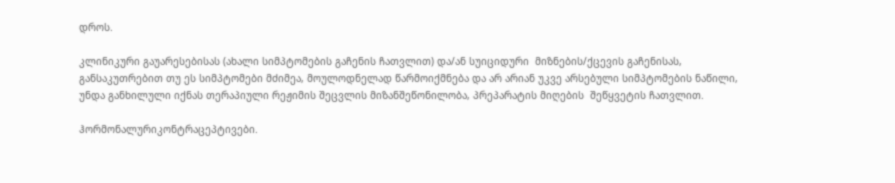დროს.

კლინიკური გაუარესებისას (ახალი სიმპტომების გაჩენის ჩათვლით) და/ან სუიციდური  მიზნების/ქცევის გაჩენისას, განსაკუთრებით თუ ეს სიმპტომები მძიმეა, მოულოდნელად წარმოიქმნება და არ არიან უკვე არსებული სიმპტომების ნაწილი, უნდა განხილული იქნას თერაპიული რეჟიმის შეცვლის მიზანშეწონილობა, პრეპარატის მიღების  შეწყვეტის ჩათვლით.

ჰორმონალურიკონტრაცეპტივები.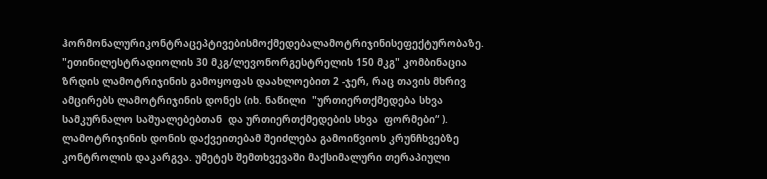ჰორმონალურიკონტრაცეპტივებისმოქმედებალამოტრიჯინისეფექტურობაზე. "ეთინილესტრადიოლის 30 მკგ/ლევონორგესტრელის 150 მკგ" კომბინაცია ზრდის ლამოტრიჯინის გამოყოფას დაახლოებით 2 -ჯერ, რაც თავის მხრივ ამცირებს ლამოტრიჯინის დონეს (იხ. ნაწილი  "ურთიერთქმედება სხვა სამკურნალო საშუალებებთან  და ურთიერთქმედების სხვა  ფორმები“ ). ლამოტრიჯინის დონის დაქვეითებამ შეიძლება გამოიწვიოს კრუნჩხვებზე კონტროლის დაკარგვა. უმეტეს შემთხვევაში მაქსიმალური თერაპიული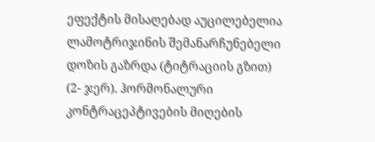ეფექტის მისაღებად აუცილებელია ლამოტრიჯინის შემანარჩუნებელი დოზის გაზრდა (ტიტრაციის გზით) (2- ჯერ). ჰორმონალური კონტრაცეპტივების მიღების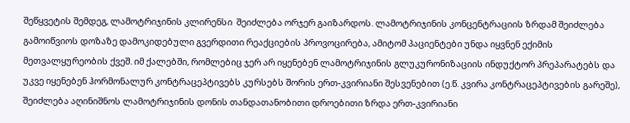შეწყვეტის შემდეგ, ლამოტრიჯინის კლირენსი  შეიძლება ორჯერ გაიზარდოს. ლამოტრიჯინის კონცენტრაციის ზრდამ შეიძლება გამოიწვიოს დოზაზე დამოკიდებული გვერდითი რეაქციების პროვოცირება, ამიტომ პაციენტები უნდა იყვნენ ექიმის მეთვალყურეობის ქვეშ. იმ ქალებში, რომლებიც ჯერ არ იყენებენ ლამოტრიჯინის გლუკურონიზაციის ინდუქტორ პრეპარატებს და უკვე იყენებენ ჰორმონალურ კონტრაცეპტივებს კურსებს შორის ერთ-კვირიანი შესვენებით (ე.წ. კვირა კონტრაცეპტივების გარეშე), შეიძლება აღინიშნოს ლამოტრიჯინის დონის თანდათანობითი დროებითი ზრდა ერთ-კვირიანი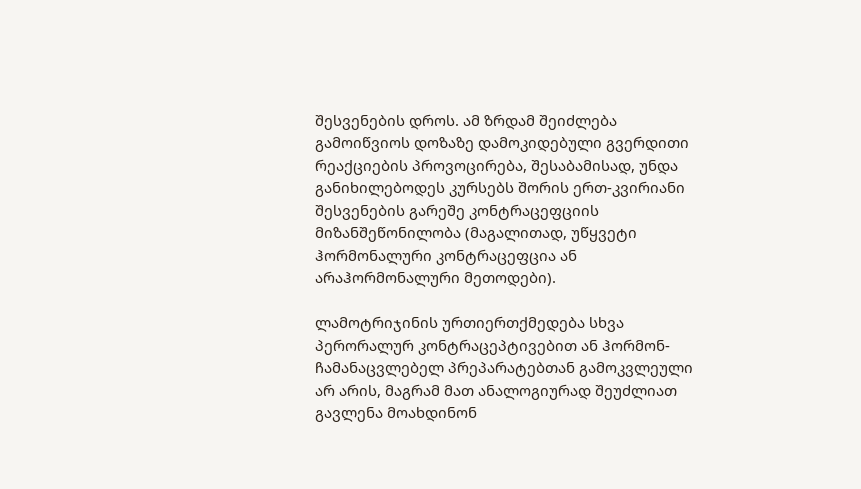შესვენების დროს. ამ ზრდამ შეიძლება გამოიწვიოს დოზაზე დამოკიდებული გვერდითი რეაქციების პროვოცირება, შესაბამისად, უნდა განიხილებოდეს კურსებს შორის ერთ-კვირიანი შესვენების გარეშე კონტრაცეფციის მიზანშეწონილობა (მაგალითად, უწყვეტი ჰორმონალური კონტრაცეფცია ან არაჰორმონალური მეთოდები).

ლამოტრიჯინის ურთიერთქმედება სხვა პერორალურ კონტრაცეპტივებით ან ჰორმონ-ჩამანაცვლებელ პრეპარატებთან გამოკვლეული  არ არის, მაგრამ მათ ანალოგიურად შეუძლიათ გავლენა მოახდინონ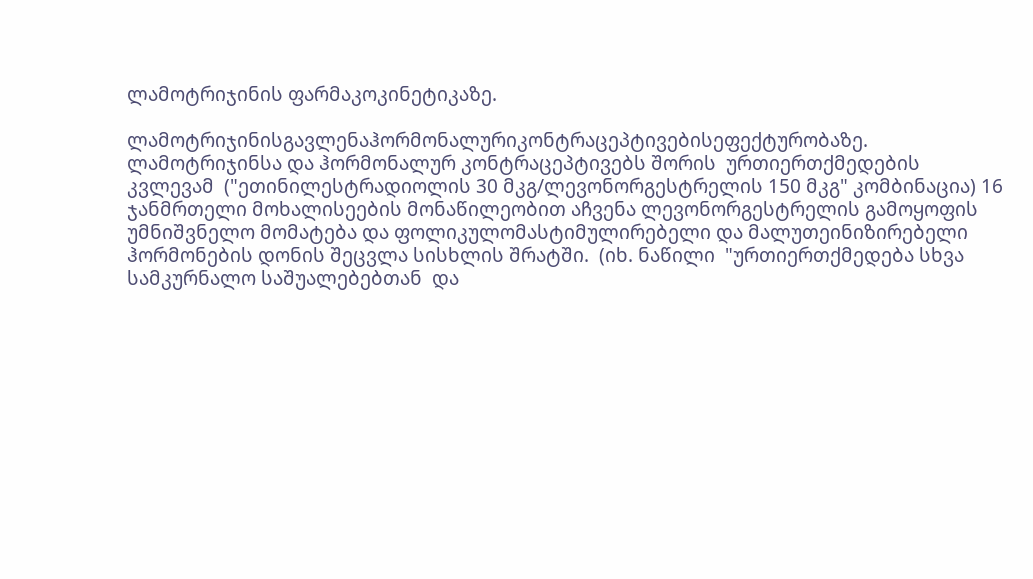ლამოტრიჯინის ფარმაკოკინეტიკაზე.

ლამოტრიჯინისგავლენაჰორმონალურიკონტრაცეპტივებისეფექტურობაზე. ლამოტრიჯინსა და ჰორმონალურ კონტრაცეპტივებს შორის  ურთიერთქმედების კვლევამ  ("ეთინილესტრადიოლის 30 მკგ/ლევონორგესტრელის 150 მკგ" კომბინაცია) 16 ჯანმრთელი მოხალისეების მონაწილეობით აჩვენა ლევონორგესტრელის გამოყოფის უმნიშვნელო მომატება და ფოლიკულომასტიმულირებელი და მალუთეინიზირებელი  ჰორმონების დონის შეცვლა სისხლის შრატში.  (იხ. ნაწილი  "ურთიერთქმედება სხვა სამკურნალო საშუალებებთან  და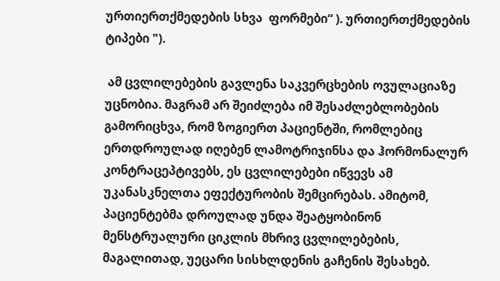ურთიერთქმედების სხვა  ფორმები“ ). ურთიერთქმედების ტიპები ").

 ამ ცვლილებების გავლენა საკვერცხების ოვულაციაზე უცნობია. მაგრამ არ შეიძლება იმ შესაძლებლობების გამორიცხვა, რომ ზოგიერთ პაციენტში, რომლებიც ერთდროულად იღებენ ლამოტრიჯინსა და ჰორმონალურ კონტრაცეპტივებს, ეს ცვლილებები იწვევს ამ უკანასკნელთა ეფექტურობის შემცირებას. ამიტომ, პაციენტებმა დროულად უნდა შეატყობინონ მენსტრუალური ციკლის მხრივ ცვლილებების,  მაგალითად, უეცარი სისხლდენის გაჩენის შესახებ.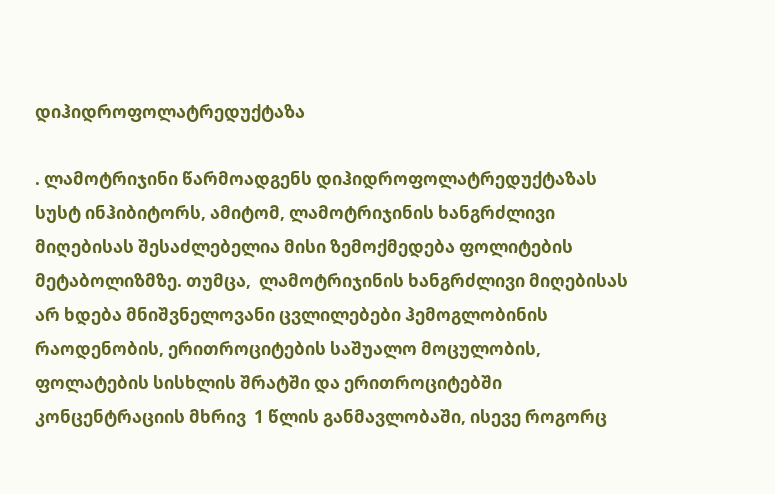დიჰიდროფოლატრედუქტაზა

. ლამოტრიჯინი წარმოადგენს დიჰიდროფოლატრედუქტაზას  სუსტ ინჰიბიტორს, ამიტომ, ლამოტრიჯინის ხანგრძლივი მიღებისას შესაძლებელია მისი ზემოქმედება ფოლიტების მეტაბოლიზმზე. თუმცა,  ლამოტრიჯინის ხანგრძლივი მიღებისას არ ხდება მნიშვნელოვანი ცვლილებები ჰემოგლობინის რაოდენობის, ერითროციტების საშუალო მოცულობის, ფოლატების სისხლის შრატში და ერითროციტებში კონცენტრაციის მხრივ  1 წლის განმავლობაში, ისევე როგორც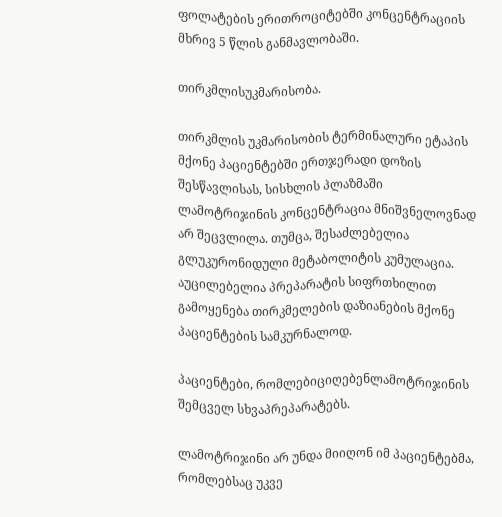ფოლატების ერითროციტებში კონცენტრაციის  მხრივ 5 წლის განმავლობაში.

თირკმლისუკმარისობა.

თირკმლის უკმარისობის ტერმინალური ეტაპის მქონე პაციენტებში ერთჯერადი დოზის შესწავლისას, სისხლის პლაზმაში ლამოტრიჯინის კონცენტრაცია მნიშვნელოვნად არ შეცვლილა. თუმცა, შესაძლებელია გლუკურონიდული მეტაბოლიტის კუმულაცია. აუცილებელია პრეპარატის სიფრთხილით გამოყენება თირკმელების დაზიანების მქონე პაციენტების სამკურნალოდ.

პაციენტები, რომლებიციღებენლამოტრიჯინის შემცველ სხვაპრეპარატებს.

ლამოტრიჯინი არ უნდა მიიღონ იმ პაციენტებმა, რომლებსაც უკვე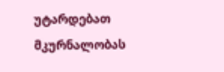უტარდებათ მკურნალობას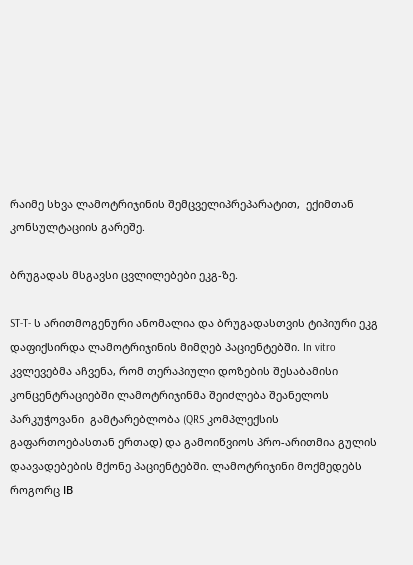რაიმე სხვა ლამოტრიჯინის შემცველიპრეპარატით,  ექიმთან კონსულტაციის გარეშე.

ბრუგადას მსგავსი ცვლილებები ეკგ-ზე.

ST-T- ს არითმოგენური ანომალია და ბრუგადასთვის ტიპიური ეკგ დაფიქსირდა ლამოტრიჯინის მიმღებ პაციენტებში. In vitro კვლევებმა აჩვენა, რომ თერაპიული დოზების შესაბამისი კონცენტრაციებში ლამოტრიჯინმა შეიძლება შეანელოს პარკუჭოვანი  გამტარებლობა (QRS კომპლექსის გაფართოებასთან ერთად) და გამოიწვიოს პრო-არითმია გულის დაავადებების მქონე პაციენტებში. ლამოტრიჯინი მოქმედებს როგორც ІВ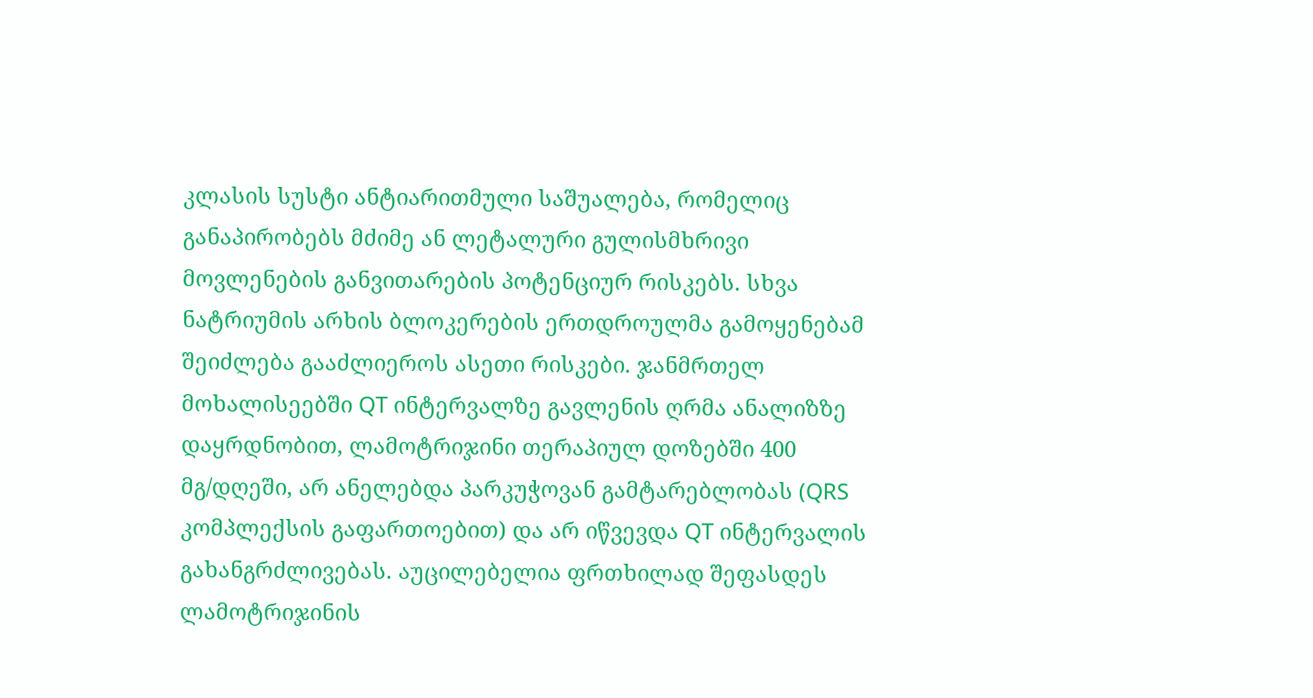კლასის სუსტი ანტიარითმული საშუალება, რომელიც განაპირობებს მძიმე ან ლეტალური გულისმხრივი მოვლენების განვითარების პოტენციურ რისკებს. სხვა ნატრიუმის არხის ბლოკერების ერთდროულმა გამოყენებამ შეიძლება გააძლიეროს ასეთი რისკები. ჯანმრთელ მოხალისეებში QT ინტერვალზე გავლენის ღრმა ანალიზზე დაყრდნობით, ლამოტრიჯინი თერაპიულ დოზებში 400 მგ/დღეში, არ ანელებდა პარკუჭოვან გამტარებლობას (QRS კომპლექსის გაფართოებით) და არ იწვევდა QT ინტერვალის გახანგრძლივებას. აუცილებელია ფრთხილად შეფასდეს ლამოტრიჯინის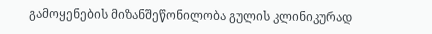გამოყენების მიზანშეწონილობა გულის კლინიკურად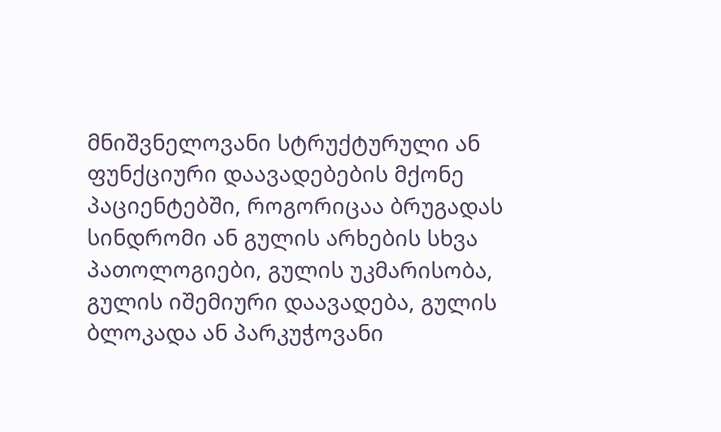მნიშვნელოვანი სტრუქტურული ან ფუნქციური დაავადებების მქონე პაციენტებში, როგორიცაა ბრუგადას სინდრომი ან გულის არხების სხვა პათოლოგიები, გულის უკმარისობა, გულის იშემიური დაავადება, გულის ბლოკადა ან პარკუჭოვანი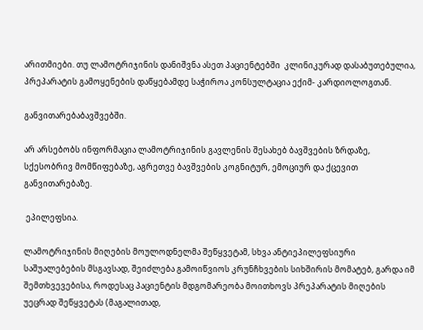არითმიები. თუ ლამოტრიჯინის დანიშვნა ასეთ პაციენტებში  კლინიკურად დასაბუთებულია, პრეპარატის გამოყენების დაწყებამდე საჭიროა კონსულტაცია ექიმ- კარდიოლოგთან.

განვითარებაბავშვებში.

არ არსებობს ინფორმაცია ლამოტრიჯინის გავლენის შესახებ ბავშვების ზრდაზე, სქესობრივ მომწიფებაზე, აგრეთვე ბავშვების კოგნიტურ, ემოციურ და ქცევით განვითარებაზე.

 ეპილეფსია.

ლამოტრიჯინის მიღების მოულოდნელმა შეწყვეტამ, სხვა ანტიეპილეფსიური საშუალებების მსგავსად, შეიძლება გამოიწვიოს კრუნჩხვების სიხშირის მომატებ, გარდა იმ შემთხვევებისა, როდესაც პაციენტის მდგომარეობა მოითხოვს პრეპარატის მიღების უეცრად შეწყვეტას (მაგალითად,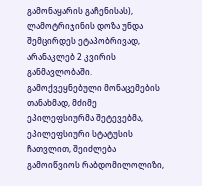გამონაყარის გაჩენისას), ლამოტრიჯინის დოზა უნდა შემცირდეს ეტაპობრივად, არანაკლებ 2 კვირის განმავლობაში. გამოქვეყნებული მონაცემების თანახმად, მძიმე ეპილეფსიურმა შეტევებმა, ეპილეფსიური სტატუსის ჩათვლით, შეიძლება გამოიწვიოს რაბდომილოლიზი,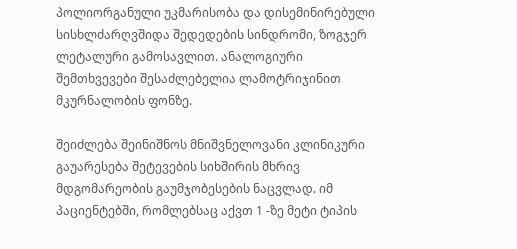პოლიორგანული უკმარისობა და დისემინირებული სისხლძარღვშიდა შედედების სინდრომი, ზოგჯერ ლეტალური გამოსავლით. ანალოგიური შემთხვევები შესაძლებელია ლამოტრიჯინით მკურნალობის ფონზე.

შეიძლება შეინიშნოს მნიშვნელოვანი კლინიკური გაუარესება შეტევების სიხშირის მხრივ  მდგომარეობის გაუმჯობესების ნაცვლად. იმ პაციენტებში, რომლებსაც აქვთ 1 -ზე მეტი ტიპის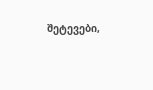შეტევები,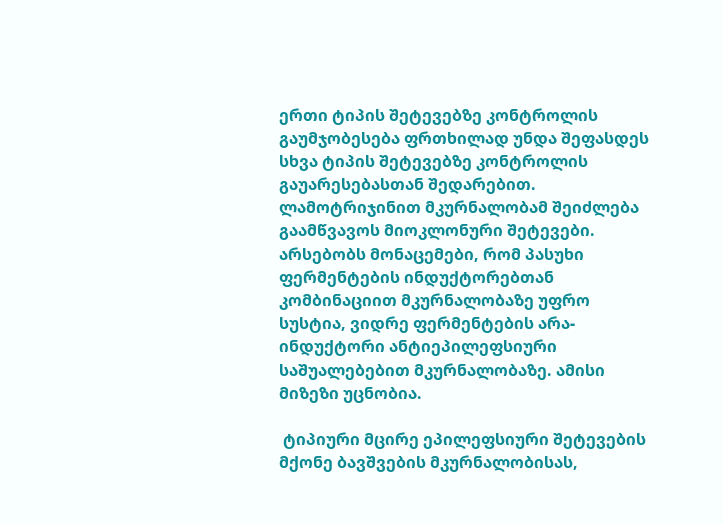ერთი ტიპის შეტევებზე კონტროლის გაუმჯობესება ფრთხილად უნდა შეფასდეს სხვა ტიპის შეტევებზე კონტროლის გაუარესებასთან შედარებით. ლამოტრიჯინით მკურნალობამ შეიძლება გაამწვავოს მიოკლონური შეტევები. არსებობს მონაცემები, რომ პასუხი ფერმენტების ინდუქტორებთან კომბინაციით მკურნალობაზე უფრო სუსტია, ვიდრე ფერმენტების არა-ინდუქტორი ანტიეპილეფსიური საშუალებებით მკურნალობაზე. ამისი მიზეზი უცნობია.

 ტიპიური მცირე ეპილეფსიური შეტევების მქონე ბავშვების მკურნალობისას,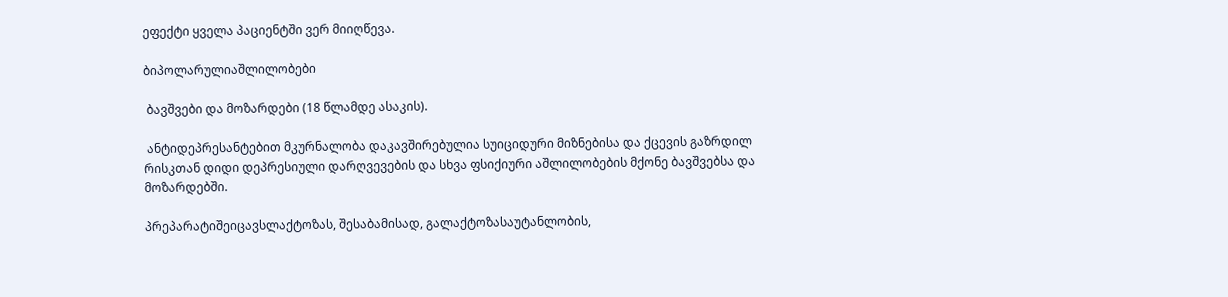ეფექტი ყველა პაციენტში ვერ მიიღწევა.

ბიპოლარულიაშლილობები

 ბავშვები და მოზარდები (18 წლამდე ასაკის).

 ანტიდეპრესანტებით მკურნალობა დაკავშირებულია სუიციდური მიზნებისა და ქცევის გაზრდილ რისკთან დიდი დეპრესიული დარღვევების და სხვა ფსიქიური აშლილობების მქონე ბავშვებსა და მოზარდებში.

პრეპარატიშეიცავსლაქტოზას, შესაბამისად, გალაქტოზასაუტანლობის,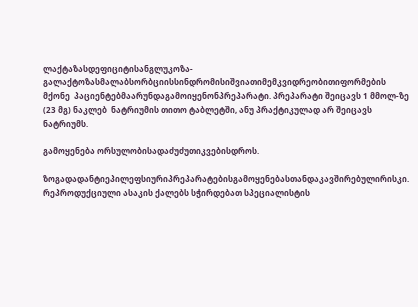ლაქტაზასდეფიციტისანგლუკოზა-გალაქტოზასმალაბსორბციისსინდრომისიშვიათიმემკვიდრეობითიფორმების მქონე  პაციენტებმაარუნდაგამოიყენონპრეპარატი. პრეპარატი შეიცავს 1 მმოლ-ზე (23 მგ) ნაკლებ  ნატრიუმის თითო ტაბლეტში, ანუ პრაქტიკულად არ შეიცავს ნატრიუმს.

გამოყენება ორსულობისადაძუძუთიკვებისდროს.

ზოგადადანტიეპილეფსიურიპრეპარატებისგამოყენებასთანდაკავშირებულირისკი. რეპროდუქციული ასაკის ქალებს სჭირდებათ სპეციალისტის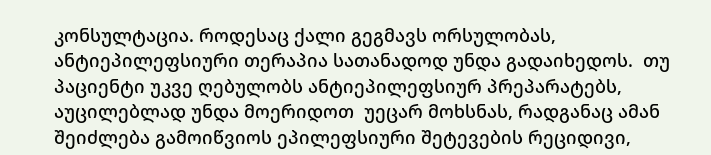კონსულტაცია. როდესაც ქალი გეგმავს ორსულობას, ანტიეპილეფსიური თერაპია სათანადოდ უნდა გადაიხედოს.  თუ პაციენტი უკვე ღებულობს ანტიეპილეფსიურ პრეპარატებს, აუცილებლად უნდა მოერიდოთ  უეცარ მოხსნას, რადგანაც ამან შეიძლება გამოიწვიოს ეპილეფსიური შეტევების რეციდივი,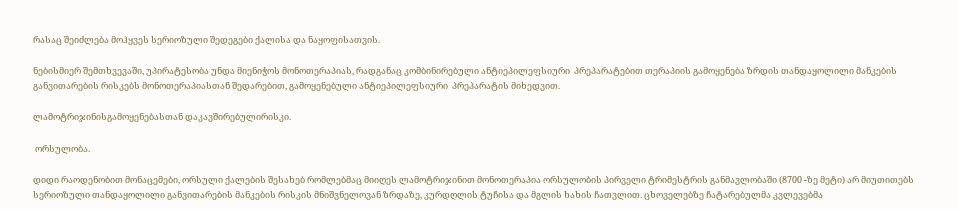რასაც შეიძლება მოჰყვეს სერიოზული შედეგები ქალისა და ნაყოფისათვის.

ნებისმიერ შემთხვევაში, უპირატესობა უნდა მიენიჭოს მონოთერაპიას, რადგანაც კომბინირებული ანტიეპილეფსიური  პრეპარატებით თერაპიის გამოყენება ზრდის თანდაყოლილი მანკების განვითარების რისკებს მონოთერაპიასთან შედარებით, გამოყენებული ანტიეპილეფსიური  პრეპარატის მიხედვით.

ლამოტრიჯინისგამოყენებასთან დაკავშირებულირისკი.

 ორსულობა.

დიდი რაოდენობით მონაცემები, ორსული ქალების შესახებ რომლებმაც მიიღეს ლამოტრიჯინით მონოთერაპია ორსულობის პირველი ტრიმესტრის განმავლობაში (8700 -ზე მეტი) არ მიუთითებს სერიოზული თანდაყოლილი განვითარების მანკების რისკის მნიშვნელოვან ზრდაზე, კურდღლის ტუჩისა და მგლის ხახის ჩათვლით. ცხოველებზე ჩატარებულმა კვლევებმა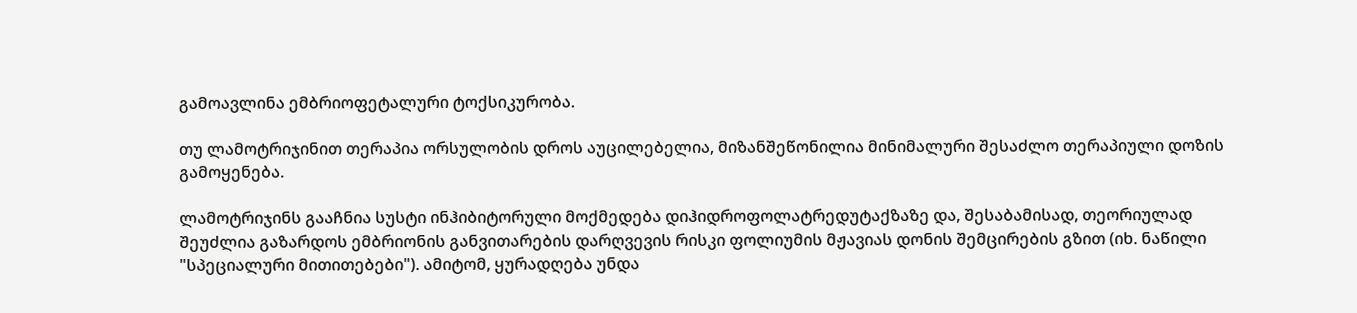გამოავლინა ემბრიოფეტალური ტოქსიკურობა.

თუ ლამოტრიჯინით თერაპია ორსულობის დროს აუცილებელია, მიზანშეწონილია მინიმალური შესაძლო თერაპიული დოზის გამოყენება.

ლამოტრიჯინს გააჩნია სუსტი ინჰიბიტორული მოქმედება დიჰიდროფოლატრედუტაქზაზე და, შესაბამისად, თეორიულად შეუძლია გაზარდოს ემბრიონის განვითარების დარღვევის რისკი ფოლიუმის მჟავიას დონის შემცირების გზით (იხ. ნაწილი  "სპეციალური მითითებები"). ამიტომ, ყურადღება უნდა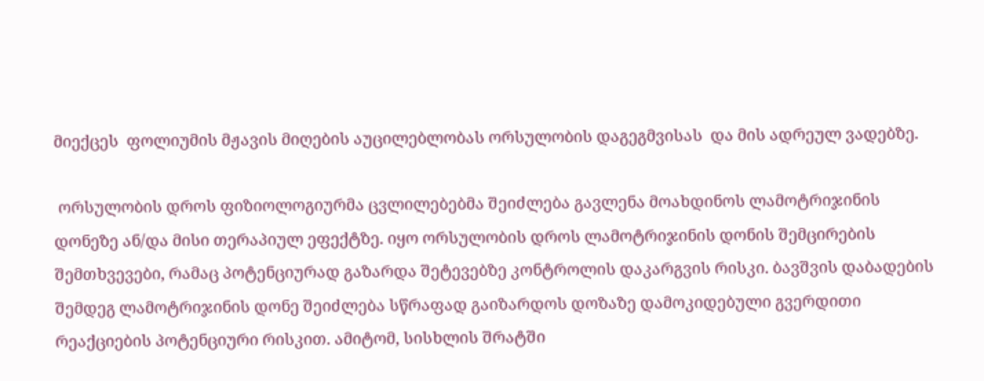მიექცეს  ფოლიუმის მჟავის მიღების აუცილებლობას ორსულობის დაგეგმვისას  და მის ადრეულ ვადებზე.

 ორსულობის დროს ფიზიოლოგიურმა ცვლილებებმა შეიძლება გავლენა მოახდინოს ლამოტრიჯინის დონეზე ან/და მისი თერაპიულ ეფექტზე. იყო ორსულობის დროს ლამოტრიჯინის დონის შემცირების შემთხვევები, რამაც პოტენციურად გაზარდა შეტევებზე კონტროლის დაკარგვის რისკი. ბავშვის დაბადების შემდეგ ლამოტრიჯინის დონე შეიძლება სწრაფად გაიზარდოს დოზაზე დამოკიდებული გვერდითი რეაქციების პოტენციური რისკით. ამიტომ, სისხლის შრატში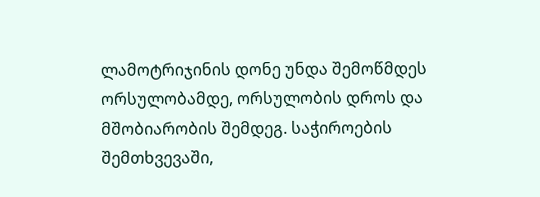ლამოტრიჯინის დონე უნდა შემოწმდეს ორსულობამდე, ორსულობის დროს და მშობიარობის შემდეგ. საჭიროების შემთხვევაში,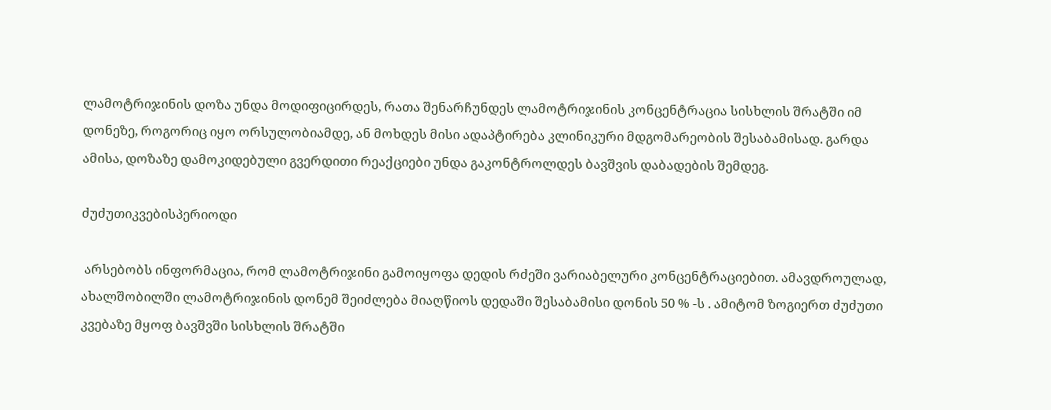ლამოტრიჯინის დოზა უნდა მოდიფიცირდეს, რათა შენარჩუნდეს ლამოტრიჯინის კონცენტრაცია სისხლის შრატში იმ დონეზე, როგორიც იყო ორსულობიამდე, ან მოხდეს მისი ადაპტირება კლინიკური მდგომარეობის შესაბამისად. გარდა ამისა, დოზაზე დამოკიდებული გვერდითი რეაქციები უნდა გაკონტროლდეს ბავშვის დაბადების შემდეგ.

ძუძუთიკვებისპერიოდი

 არსებობს ინფორმაცია, რომ ლამოტრიჯინი გამოიყოფა დედის რძეში ვარიაბელური კონცენტრაციებით. ამავდროულად, ახალშობილში ლამოტრიჯინის დონემ შეიძლება მიაღწიოს დედაში შესაბამისი დონის 50 % -ს . ამიტომ ზოგიერთ ძუძუთი კვებაზე მყოფ ბავშვში სისხლის შრატში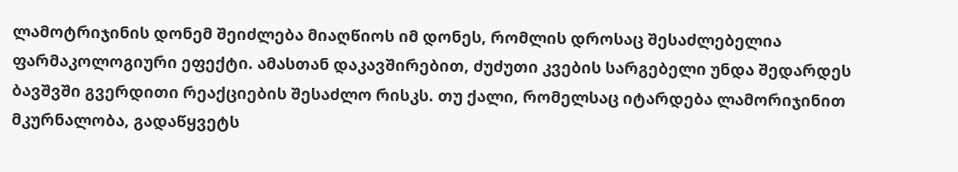ლამოტრიჯინის დონემ შეიძლება მიაღწიოს იმ დონეს, რომლის დროსაც შესაძლებელია ფარმაკოლოგიური ეფექტი. ამასთან დაკავშირებით, ძუძუთი კვების სარგებელი უნდა შედარდეს ბავშვში გვერდითი რეაქციების შესაძლო რისკს. თუ ქალი, რომელსაც იტარდება ლამორიჯინით მკურნალობა, გადაწყვეტს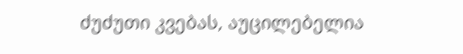ძუძუთი კვებას, აუცილებელია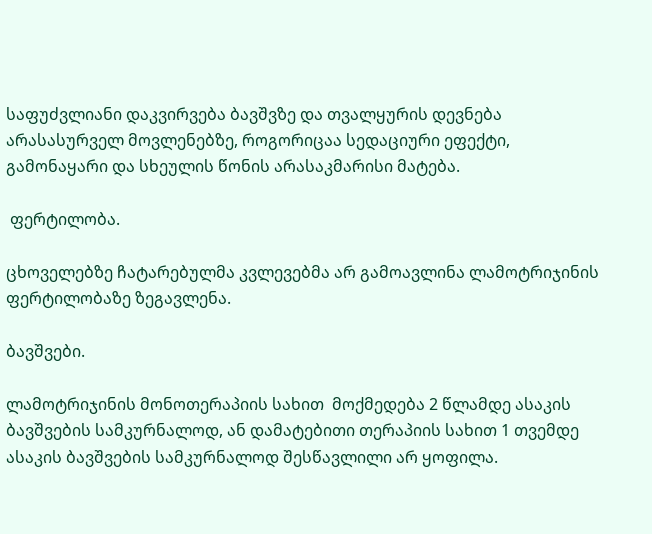საფუძვლიანი დაკვირვება ბავშვზე და თვალყურის დევნება არასასურველ მოვლენებზე, როგორიცაა სედაციური ეფექტი, გამონაყარი და სხეულის წონის არასაკმარისი მატება.

 ფერტილობა.

ცხოველებზე ჩატარებულმა კვლევებმა არ გამოავლინა ლამოტრიჯინის ფერტილობაზე ზეგავლენა.

ბავშვები.

ლამოტრიჯინის მონოთერაპიის სახით  მოქმედება 2 წლამდე ასაკის ბავშვების სამკურნალოდ, ან დამატებითი თერაპიის სახით 1 თვემდე ასაკის ბავშვების სამკურნალოდ შესწავლილი არ ყოფილა.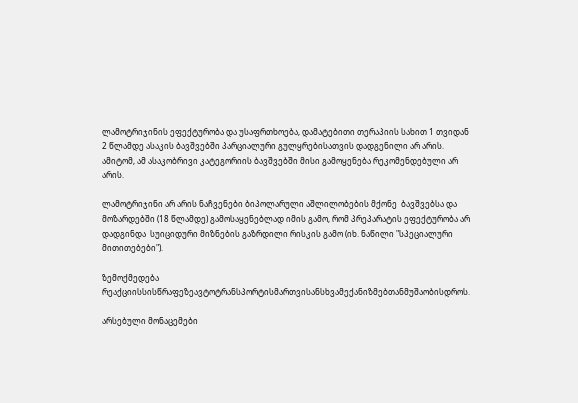ლამოტრიჯინის ეფექტურობა და უსაფრთხოება, დამატებითი თერაპიის სახით 1 თვიდან 2 წლამდე ასაკის ბავშვებში პარციალური გულყრებისათვის დადგენილი არ არის. ამიტომ, ამ ასაკობრივი კატეგორიის ბავშვებში მისი გამოყენება რეკომენდებული არ არის.

ლამოტრიჯინი არ არის ნაჩვენები ბიპოლარული აშლილობების მქონე  ბავშვებსა და მოზარდებში (18 წლამდე) გამოსაყენებლად იმის გამო, რომ პრეპარატის ეფექტურობა არ დადგინდა  სუიციდური მიზნების გაზრდილი რისკის გამო (იხ. ნაწილი "სპეციალური მითითებები").

ზემოქმედება რეაქციისსისწრაფეზეავტოტრანსპორტისმართვისანსხვამექანიზმებთანმუშაობისდროს.

არსებული მონაცემები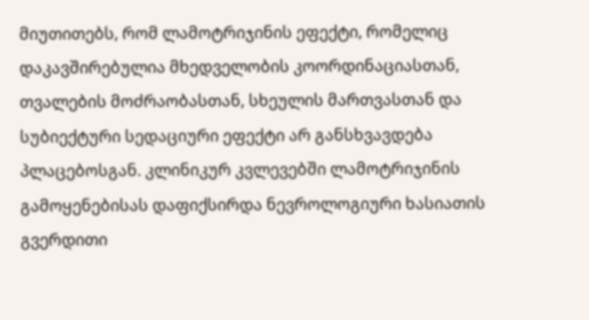მიუთითებს, რომ ლამოტრიჯინის ეფექტი, რომელიც დაკავშირებულია მხედველობის კოორდინაციასთან, თვალების მოძრაობასთან, სხეულის მართვასთან და სუბიექტური სედაციური ეფექტი არ განსხვავდება პლაცებოსგან. კლინიკურ კვლევებში ლამოტრიჯინის გამოყენებისას დაფიქსირდა ნევროლოგიური ხასიათის  გვერდითი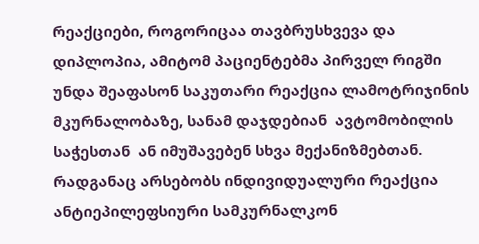რეაქციები, როგორიცაა თავბრუსხვევა და დიპლოპია, ამიტომ პაციენტებმა პირველ რიგში უნდა შეაფასონ საკუთარი რეაქცია ლამოტრიჯინის მკურნალობაზე, სანამ დაჯდებიან  ავტომობილის საჭესთან  ან იმუშავებენ სხვა მექანიზმებთან.  რადგანაც არსებობს ინდივიდუალური რეაქცია ანტიეპილეფსიური სამკურნალკონ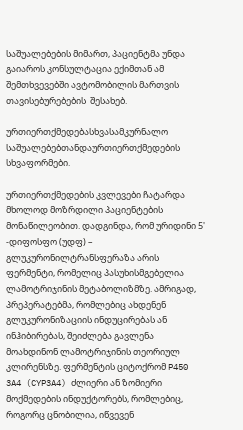საშუალებების მიმართ, პაციენტმა უნდა გაიაროს კონსულტაცია ექიმთან ამ შემთხვევებში ავტომობილის მართვის თავისებურებების  შესახებ.

ურთიერთქმედებასხვასამკურნალო საშუალებებთანდაურთიერთქმედების სხვაფორმები.

ურთიერთქმედების კვლევები ჩატარდა მხოლოდ მოზრდილი პაციენტების მონაწილეობით. დადგინდა, რომ ურიდინი 5' -დიფოსფო (უდფ) – გლუკურონილტრანსფერაზა არის ფერმენტი, რომელიც პასუხისმგებელია ლამოტრიჯინის მეტაბოლიზმზე. ამრიგად, პრეპერატებმა, რომლებიც ახდენენ გლუკურონიზაციის ინდუცირებას ან ინჰიბირებას, შეიძლება გავლენა მოახდინონ ლამოტრიჯინის თეორიულ კლირენსზე. ფერმენტის ციტოქრომ P450 3A4 (CYP3A4) ძლიერი ან ზომიერი მოქმედების ინდუქტორებს, რომლებიც, როგორც ცნობილია, იწვევენ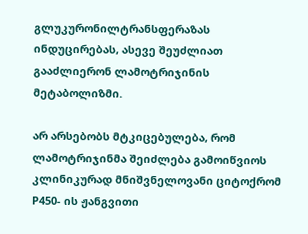გლუკურონილტრანსფერაზას ინდუცირებას, ასევე შეუძლიათ გააძლიერონ ლამოტრიჯინის მეტაბოლიზმი.

არ არსებობს მტკიცებულება, რომ ლამოტრიჯინმა შეიძლება გამოიწვიოს კლინიკურად მნიშვნელოვანი ციტოქრომ P450- ის ჟანგვითი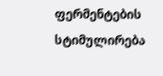ფერმენტების სტიმულირება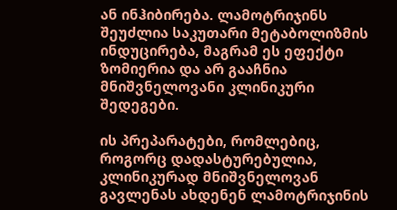ან ინჰიბირება. ლამოტრიჯინს შეუძლია საკუთარი მეტაბოლიზმის ინდუცირება, მაგრამ ეს ეფექტი ზომიერია და არ გააჩნია მნიშვნელოვანი კლინიკური შედეგები.

ის პრეპარატები, რომლებიც, როგორც დადასტურებულია, კლინიკურად მნიშვნელოვან გავლენას ახდენენ ლამოტრიჯინის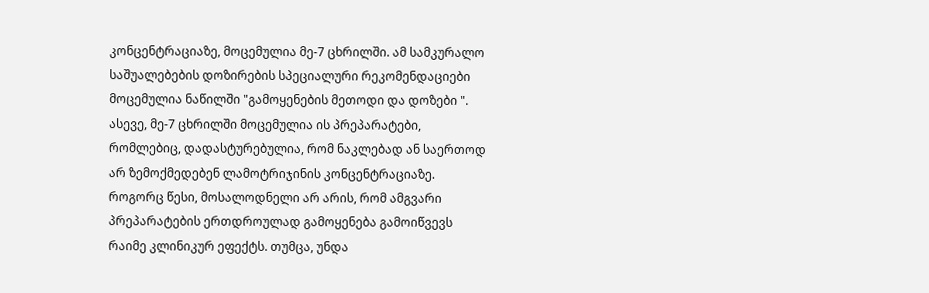კონცენტრაციაზე, მოცემულია მე-7 ცხრილში. ამ სამკურალო საშუალებების დოზირების სპეციალური რეკომენდაციები მოცემულია ნაწილში "გამოყენების მეთოდი და დოზები ". ასევე, მე-7 ცხრილში მოცემულია ის პრეპარატები, რომლებიც, დადასტურებულია, რომ ნაკლებად ან საერთოდ არ ზემოქმედებენ ლამოტრიჯინის კონცენტრაციაზე. როგორც წესი, მოსალოდნელი არ არის, რომ ამგვარი პრეპარატების ერთდროულად გამოყენება გამოიწვევს რაიმე კლინიკურ ეფექტს. თუმცა, უნდა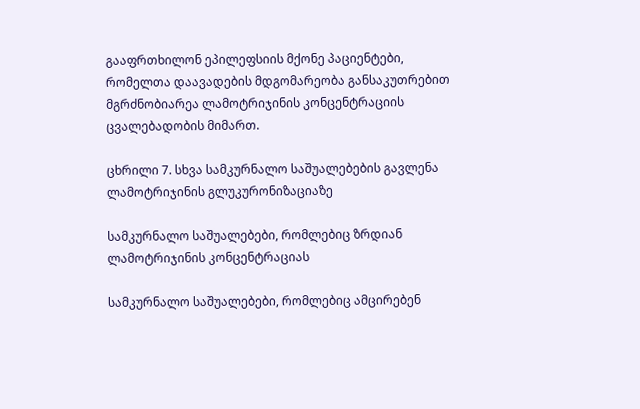გააფრთხილონ ეპილეფსიის მქონე პაციენტები, რომელთა დაავადების მდგომარეობა განსაკუთრებით მგრძნობიარეა ლამოტრიჯინის კონცენტრაციის ცვალებადობის მიმართ.

ცხრილი 7. სხვა სამკურნალო საშუალებების გავლენა ლამოტრიჯინის გლუკურონიზაციაზე

სამკურნალო საშუალებები, რომლებიც ზრდიან ლამოტრიჯინის კონცენტრაციას

სამკურნალო საშუალებები, რომლებიც ამცირებენ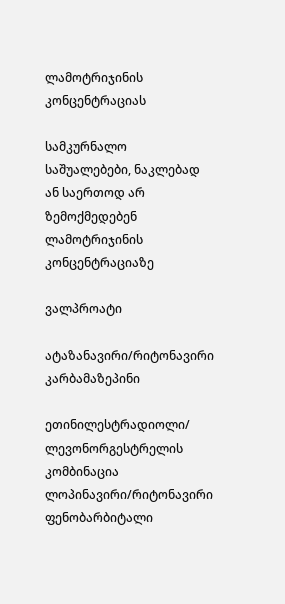ლამოტრიჯინის კონცენტრაციას

სამკურნალო საშუალებები, ნაკლებად ან საერთოდ არ ზემოქმედებენ ლამოტრიჯინის კონცენტრაციაზე

ვალპროატი

ატაზანავირი/რიტონავირი კარბამაზეპინი

ეთინილესტრადიოლი/ ლევონორგესტრელის კომბინაცია ლოპინავირი/რიტონავირი ფენობარბიტალი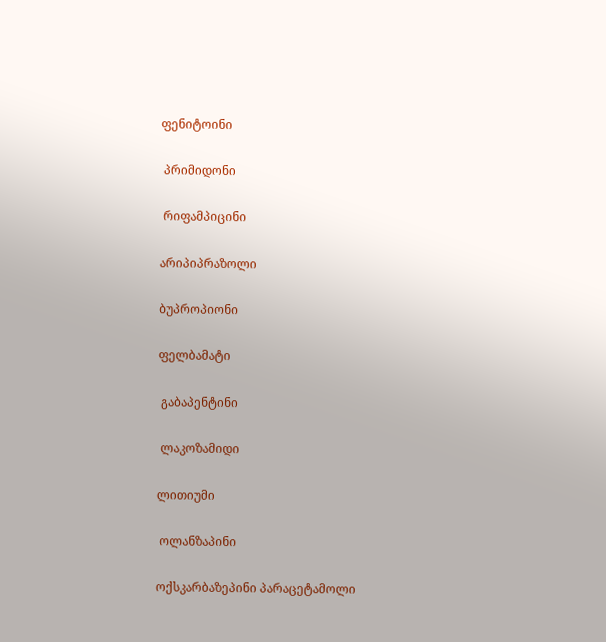ფენიტოინი

 პრიმიდონი

 რიფამპიცინი

არიპიპრაზოლი

ბუპროპიონი

ფელბამატი

 გაბაპენტინი

 ლაკოზამიდი

ლითიუმი

 ოლანზაპინი

ოქსკარბაზეპინი პარაცეტამოლი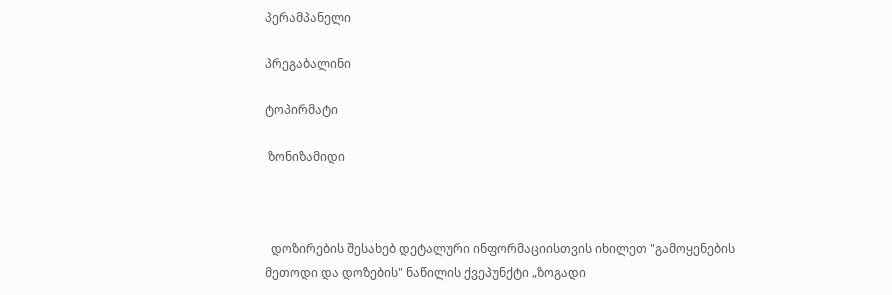პერამპანელი

პრეგაბალინი

ტოპირმატი

 ზონიზამიდი



  დოზირების შესახებ დეტალური ინფორმაციისთვის იხილეთ "გამოყენების მეთოდი და დოზების" ნაწილის ქვეპუნქტი „ზოგადი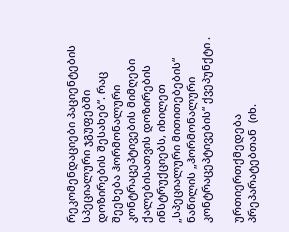რეკომენდაციები პაციენტების სპეციალური ჯგუფებში დოზირების შესახებ“. რაც შეეხება ჰორმონალური კონტრაცეპტივების მიმღები ქალებისათვის დოზირების ინსტრუქციებს, იხილეთ „სპეციალური მითითებების“ ნაწილის „ჰორმონალური კონტრაცეპტივების“ ქვეპუნქტი .

ურთიერთქმედება პრეპარატებთან  (იხ.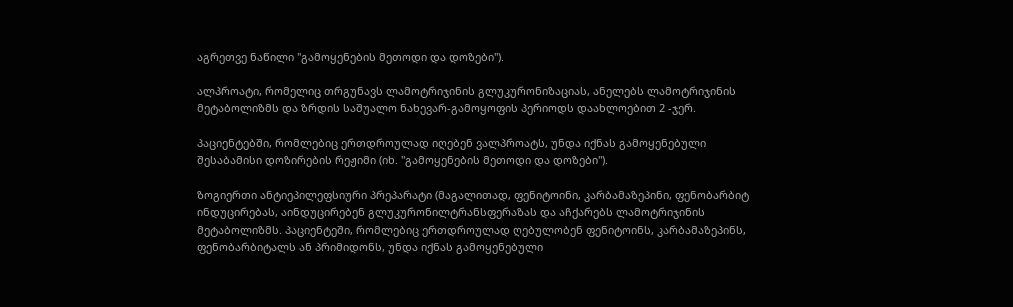აგრეთვე ნაწილი "გამოყენების მეთოდი და დოზები").

ალპროატი, რომელიც თრგუნავს ლამოტრიჯინის გლუკურონიზაციას, ანელებს ლამოტრიჯინის მეტაბოლიზმს და ზრდის საშუალო ნახევარ-გამოყოფის პერიოდს დაახლოებით 2 -ჯერ.

პაციენტებში, რომლებიც ერთდროულად იღებენ ვალპროატს, უნდა იქნას გამოყენებული შესაბამისი დოზირების რეჟიმი (იხ. "გამოყენების მეთოდი და დოზები").

ზოგიერთი ანტიეპილეფსიური პრეპარატი (მაგალითად, ფენიტოინი, კარბამაზეპინი, ფენობარბიტ ინდუცირებას, აინდუცირებენ გლუკურონილტრანსფერაზას და აჩქარებს ლამოტრიჯინის მეტაბოლიზმს. პაციენტეში, რომლებიც ერთდროულად ღებულობენ ფენიტოინს, კარბამაზეპინს, ფენობარბიტალს ან პრიმიდონს, უნდა იქნას გამოყენებული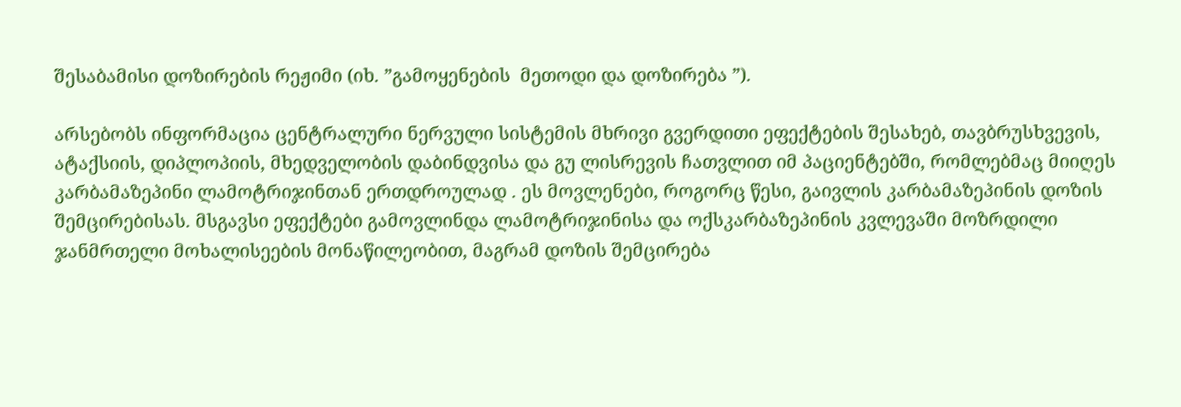შესაბამისი დოზირების რეჟიმი (იხ. ”გამოყენების  მეთოდი და დოზირება ”).

არსებობს ინფორმაცია ცენტრალური ნერვული სისტემის მხრივი გვერდითი ეფექტების შესახებ, თავბრუსხვევის, ატაქსიის, დიპლოპიის, მხედველობის დაბინდვისა და გუ ლისრევის ჩათვლით იმ პაციენტებში, რომლებმაც მიიღეს კარბამაზეპინი ლამოტრიჯინთან ერთდროულად . ეს მოვლენები, როგორც წესი, გაივლის კარბამაზეპინის დოზის შემცირებისას. მსგავსი ეფექტები გამოვლინდა ლამოტრიჯინისა და ოქსკარბაზეპინის კვლევაში მოზრდილი ჯანმრთელი მოხალისეების მონაწილეობით, მაგრამ დოზის შემცირება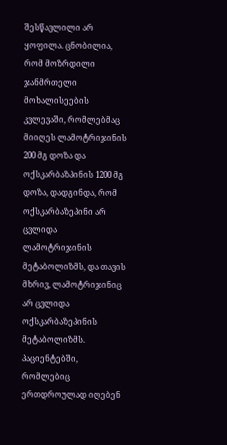შესწავლილი არ ყოფილა. ცნობილია, რომ მოზრდილი ჯანმრთელი მოხალისეების კვლევაში, რომლებმაც მიიღეს ლამოტრიჯინის 200 მგ დოზა და ოქსკარბაზპინის 1200 მგ დოზა, დადგინდა, რომ ოქსკარბაზეპინი არ ცვლიდა ლამოტრიჯინის მეტაბოლიზმს, და თავის მხრივ, ლამოტრიჯინიც არ ცვლიდა ოქსკარბაზეპინის მეტაბოლიზმს. პაციენტებში, რომლებიც ერთდროულად იღებენ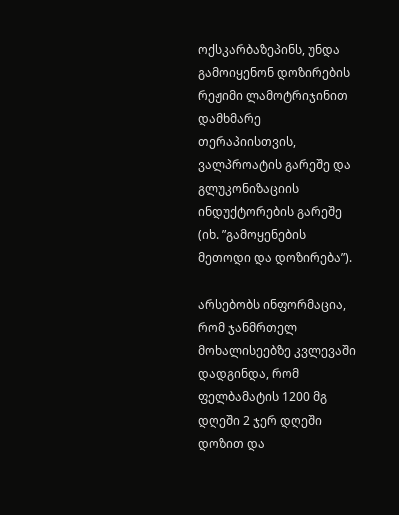ოქსკარბაზეპინს, უნდა გამოიყენონ დოზირების რეჟიმი ლამოტრიჯინით დამხმარე თერაპიისთვის, ვალპროატის გარეშე და გლუკონიზაციის ინდუქტორების გარეშე (იხ. ”გამოყენების  მეთოდი და დოზირება”).

არსებობს ინფორმაცია, რომ ჯანმრთელ მოხალისეებზე კვლევაში დადგინდა, რომ ფელბამატის 1200 მგ დღეში 2 ჯერ დღეში დოზით და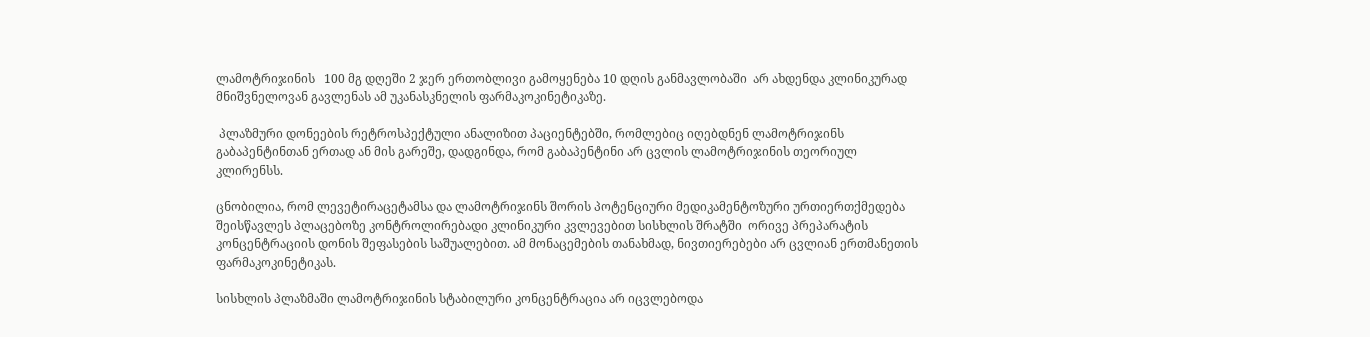ლამოტრიჯინის   100 მგ დღეში 2 ჯერ ერთობლივი გამოყენება 10 დღის განმავლობაში  არ ახდენდა კლინიკურად მნიშვნელოვან გავლენას ამ უკანასკნელის ფარმაკოკინეტიკაზე.

 პლაზმური დონეების რეტროსპექტული ანალიზით პაციენტებში, რომლებიც იღებდნენ ლამოტრიჯინს  გაბაპენტინთან ერთად ან მის გარეშე, დადგინდა, რომ გაბაპენტინი არ ცვლის ლამოტრიჯინის თეორიულ კლირენსს.

ცნობილია, რომ ლევეტირაცეტამსა და ლამოტრიჯინს შორის პოტენციური მედიკამენტოზური ურთიერთქმედება შეისწავლეს პლაცებოზე კონტროლირებადი კლინიკური კვლევებით სისხლის შრატში  ორივე პრეპარატის კონცენტრაციის დონის შეფასების საშუალებით. ამ მონაცემების თანახმად, ნივთიერებები არ ცვლიან ერთმანეთის ფარმაკოკინეტიკას.

სისხლის პლაზმაში ლამოტრიჯინის სტაბილური კონცენტრაცია არ იცვლებოდა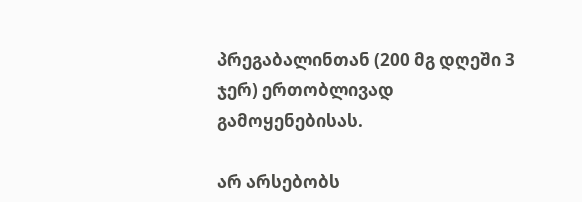პრეგაბალინთან (200 მგ დღეში 3 ჯერ) ერთობლივად გამოყენებისას.

არ არსებობს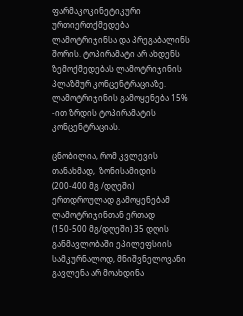ფარმაკოკინეტიკური ურთიერთქმედება ლამოტრიჯინსა და პრეგაბალინს შორის. ტოპირამატი არ ახდენს ზემოქმედებას ლამოტრიჯინის პლაზმურ კონცენტრაციაზე. ლამოტრიჯინის გამოყენება 15% -ით ზრდის ტოპირამატის კონცენტრაციას.

ცნობილია, რომ კვლევის თანახმად,  ზონისამიდის (200-400 მგ /დღეში) ერთდროულად გამოყენებამ ლამოტრიჯინთან ერთად (150-500 მგ/დღეში) 35 დღის განმავლობაში ეპილეფსიის სამკურნალოდ, მნიშვნელოვანი გავლენა არ მოახდინა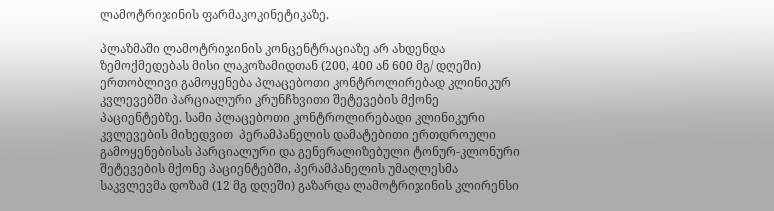ლამოტრიჯინის ფარმაკოკინეტიკაზე.

პლაზმაში ლამოტრიჯინის კონცენტრაციაზე არ ახდენდა ზემოქმედებას მისი ლაკოზამიდთან (200, 400 ან 600 მგ/ დღეში) ერთობლივი გამოყენება პლაცებოთი კონტროლირებად კლინიკურ კვლევებში პარციალური კრუნჩხვითი შეტევების მქონე პაციენტებზე. სამი პლაცებოთი კონტროლირებადი კლინიკური კვლევების მიხედვით  პერამპანელის დამატებითი ერთდროული გამოყენებისას პარციალური და გენერალიზებული ტონურ-კლონური შეტევების მქონე პაციენტებში, პერამპანელის უმაღლესმა საკვლევმა დოზამ (12 მგ დღეში) გაზარდა ლამოტრიჯინის კლირენსი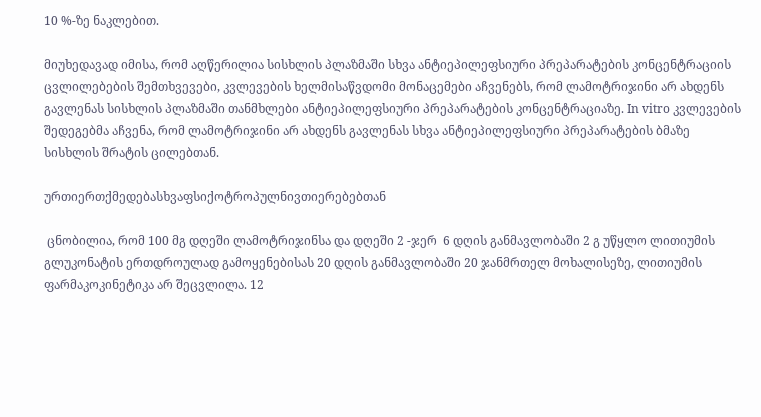10 %-ზე ნაკლებით.

მიუხედავად იმისა, რომ აღწერილია სისხლის პლაზმაში სხვა ანტიეპილეფსიური პრეპარატების კონცენტრაციის ცვლილებების შემთხვევები, კვლევების ხელმისაწვდომი მონაცემები აჩვენებს, რომ ლამოტრიჯინი არ ახდენს გავლენას სისხლის პლაზმაში თანმხლები ანტიეპილეფსიური პრეპარატების კონცენტრაციაზე. In vitro კვლევების შედეგებმა აჩვენა, რომ ლამოტრიჯინი არ ახდენს გავლენას სხვა ანტიეპილეფსიური პრეპარატების ბმაზე სისხლის შრატის ცილებთან.

ურთიერთქმედებასხვაფსიქოტროპულნივთიერებებთან

 ცნობილია, რომ 100 მგ დღეში ლამოტრიჯინსა და დღეში 2 -ჯერ  6 დღის განმავლობაში 2 გ უწყლო ლითიუმის გლუკონატის ერთდროულად გამოყენებისას 20 დღის განმავლობაში 20 ჯანმრთელ მოხალისეზე, ლითიუმის ფარმაკოკინეტიკა არ შეცვლილა. 12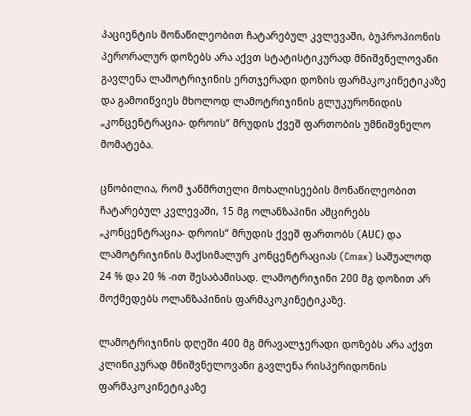პაციენტის მონაწილეობით ჩატარებულ კვლევაში, ბუპროპიონის პერორალურ დოზებს არა აქვთ სტატისტიკურად მნიშვნელოვანი გავლენა ლამოტრიჯინის ერთჯერადი დოზის ფარმაკოკინეტიკაზე და გამოიწვიეს მხოლოდ ლამოტრიჯინის გლუკურონიდის „კონცენტრაცია- დროის“ მრუდის ქვეშ ფართობის უმნიშვნელო მომატება.

ცნობილია, რომ ჯანმრთელი მოხალისეების მონაწილეობით ჩატარებულ კვლევაში, 15 მგ ოლანზაპინი ამცირებს „კონცენტრაცია- დროის“ მრუდის ქვეშ ფართობს (AUС) და ლამოტრიჯინის მაქსიმალურ კონცენტრაციას (Cmax) საშუალოდ 24 % და 20 % -ით შესაბამისად. ლამოტრიჯინი 200 მგ დოზით არ მოქმედებს ოლანზაპინის ფარმაკოკინეტიკაზე.

ლამოტრიჯინის დღეში 400 მგ მრავალჯერადი დოზებს არა აქვთ კლინიკურად მნიშვნელოვანი გავლენა რისპერიდონის ფარმაკოკინეტიკაზე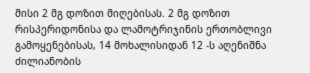მისი 2 მგ დოზით მიღებისას. 2 მგ დოზით  რისპერიდონისა და ლამოტრიჯინის ერთობლივი გამოყენებისას, 14 მოხალისიდან 12 -ს აღენიშნა  ძილიანობის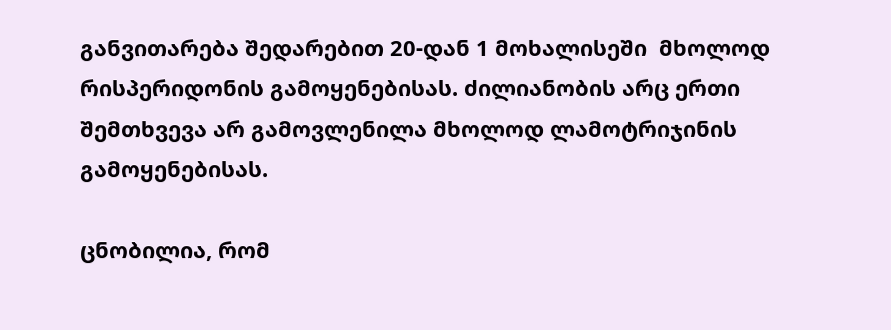განვითარება შედარებით 20-დან 1 მოხალისეში  მხოლოდ რისპერიდონის გამოყენებისას. ძილიანობის არც ერთი შემთხვევა არ გამოვლენილა მხოლოდ ლამოტრიჯინის გამოყენებისას.

ცნობილია, რომ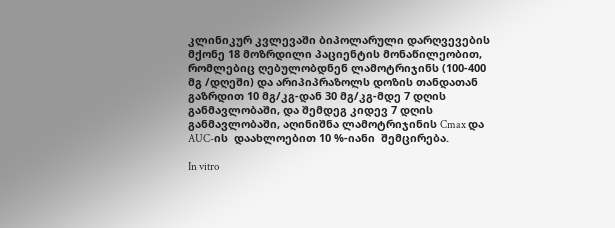კლინიკურ კვლევაში ბიპოლარული დარღვევების მქონე 18 მოზრდილი პაციენტის მონაწილეობით, რომლებიც ღებულობდნენ ლამოტრიჯინს (100-400 მგ /დღეში) და არიპიპრაზოლს დოზის თანდათან გაზრდით 10 მგ/კგ-დან 30 მგ/კგ-მდე 7 დღის განმავლობაში, და შემდეგ კიდევ 7 დღის განმავლობაში, აღინიშნა ლამოტრიჯინის Cmax და AUC-ის  დაახლოებით 10 %-იანი  შემცირება.

In vitro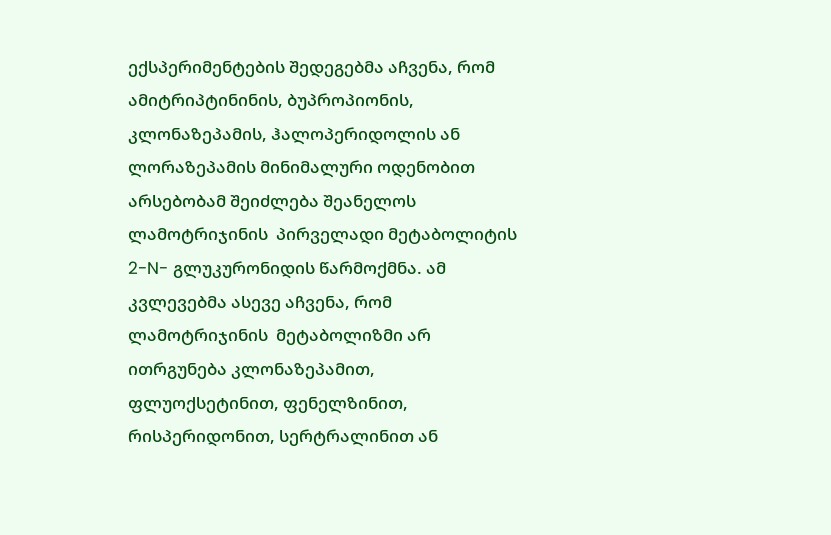ექსპერიმენტების შედეგებმა აჩვენა, რომ ამიტრიპტინინის, ბუპროპიონის, კლონაზეპამის, ჰალოპერიდოლის ან ლორაზეპამის მინიმალური ოდენობით არსებობამ შეიძლება შეანელოს ლამოტრიჯინის  პირველადი მეტაბოლიტის 2-N- გლუკურონიდის წარმოქმნა. ამ კვლევებმა ასევე აჩვენა, რომ ლამოტრიჯინის  მეტაბოლიზმი არ ითრგუნება კლონაზეპამით, ფლუოქსეტინით, ფენელზინით, რისპერიდონით, სერტრალინით ან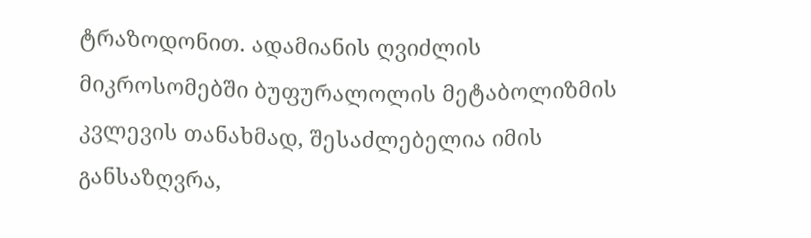ტრაზოდონით. ადამიანის ღვიძლის მიკროსომებში ბუფურალოლის მეტაბოლიზმის კვლევის თანახმად, შესაძლებელია იმის განსაზღვრა,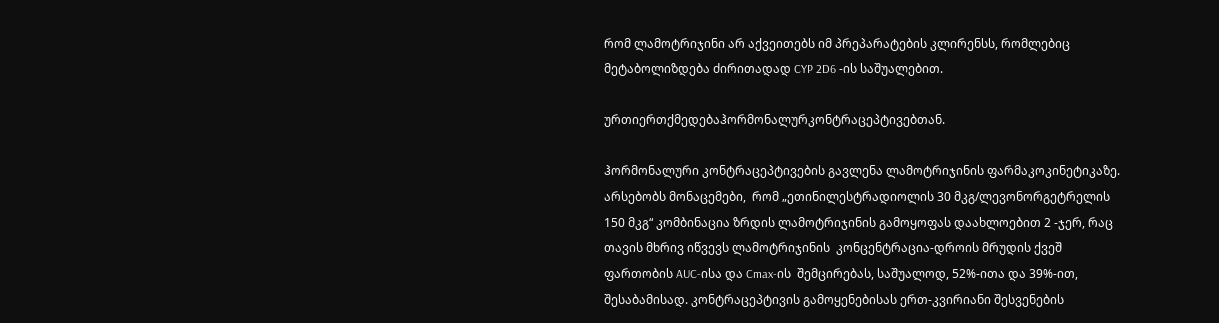რომ ლამოტრიჯინი არ აქვეითებს იმ პრეპარატების კლირენსს, რომლებიც მეტაბოლიზდება ძირითადად CYP 2D6 -ის საშუალებით.

ურთიერთქმედებაჰორმონალურკონტრაცეპტივებთან.

ჰორმონალური კონტრაცეპტივების გავლენა ლამოტრიჯინის ფარმაკოკინეტიკაზე. არსებობს მონაცემები,  რომ „ეთინილესტრადიოლის 30 მკგ/ლევონორგეტრელის 150 მკგ“ კომბინაცია ზრდის ლამოტრიჯინის გამოყოფას დაახლოებით 2 -ჯერ, რაც თავის მხრივ იწვევს ლამოტრიჯინის  კონცენტრაცია-დროის მრუდის ქვეშ ფართობის AUC-ისა და Cmax-ის  შემცირებას, საშუალოდ, 52%-ითა და 39%-ით, შესაბამისად. კონტრაცეპტივის გამოყენებისას ერთ-კვირიანი შესვენების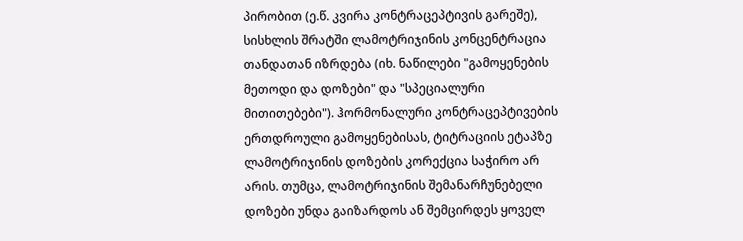პირობით (ე.წ. კვირა კონტრაცეპტივის გარეშე), სისხლის შრატში ლამოტრიჯინის კონცენტრაცია თანდათან იზრდება (იხ. ნაწილები "გამოყენების მეთოდი და დოზები" და "სპეციალური მითითებები"). ჰორმონალური კონტრაცეპტივების ერთდროული გამოყენებისას, ტიტრაციის ეტაპზე ლამოტრიჯინის დოზების კორექცია საჭირო არ არის. თუმცა, ლამოტრიჯინის შემანარჩუნებელი  დოზები უნდა გაიზარდოს ან შემცირდეს ყოველ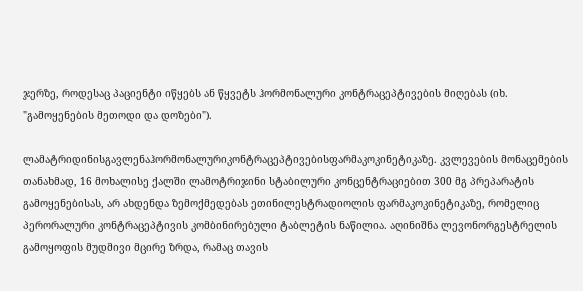ჯერზე, როდესაც პაციენტი იწყებს ან წყვეტს ჰორმონალური კონტრაცეპტივების მიღებას (იხ. "გამოყენების მეთოდი და დოზები").

ლამატრიდინისგავლენაჰორმონალურიკონტრაცეპტივებისფარმაკოკინეტიკაზე. კვლევების მონაცემების თანახმად, 16 მოხალისე ქალში ლამოტრიჯინი სტაბილური კონცენტრაციებით 300 მგ პრეპარატის გამოყენებისას, არ ახდენდა ზემოქმედებას ეთინილესტრადიოლის ფარმაკოკინეტიკაზე, რომელიც პერორალური კონტრაცეპტივის კომბინირებული ტაბლეტის ნაწილია. აღინიშნა ლევონორგესტრელის გამოყოფის მუდმივი მცირე ზრდა, რამაც თავის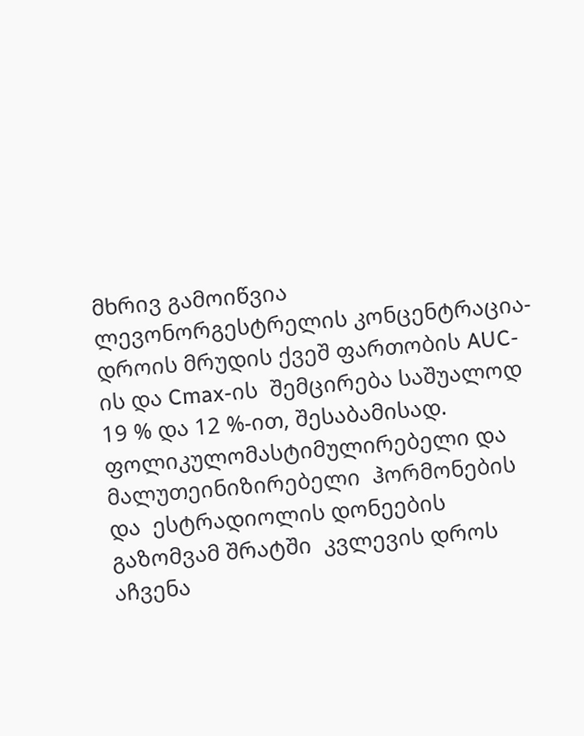მხრივ გამოიწვია ლევონორგესტრელის კონცენტრაცია-დროის მრუდის ქვეშ ფართობის AUC-ის და Cmax-ის  შემცირება საშუალოდ 19 % და 12 %-ით, შესაბამისად. ფოლიკულომასტიმულირებელი და მალუთეინიზირებელი  ჰორმონების და  ესტრადიოლის დონეების გაზომვამ შრატში  კვლევის დროს აჩვენა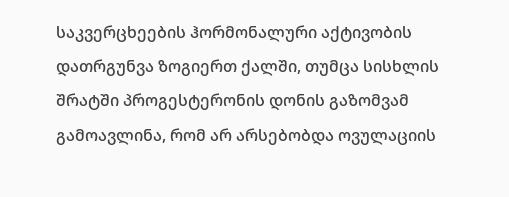საკვერცხეების ჰორმონალური აქტივობის დათრგუნვა ზოგიერთ ქალში, თუმცა სისხლის შრატში პროგესტერონის დონის გაზომვამ გამოავლინა, რომ არ არსებობდა ოვულაციის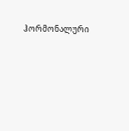ჰორმონალური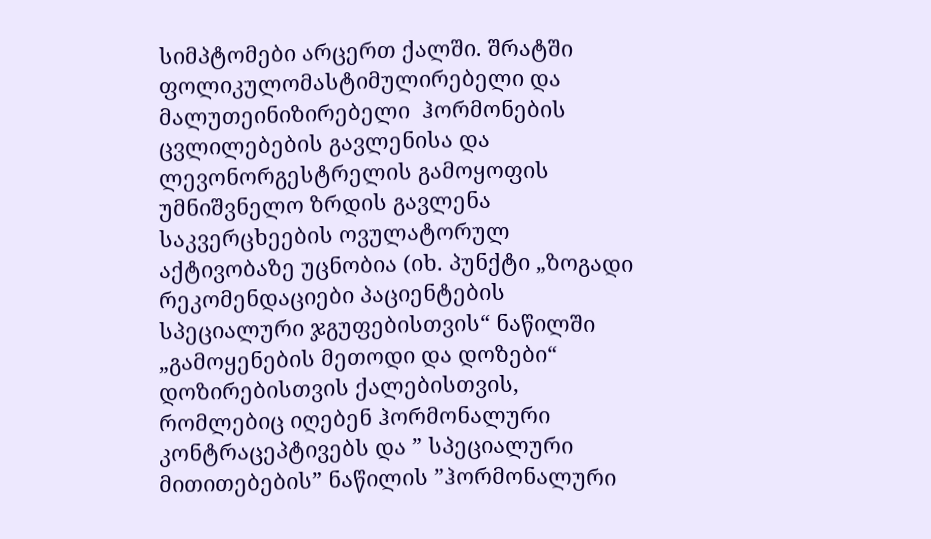სიმპტომები არცერთ ქალში. შრატში ფოლიკულომასტიმულირებელი და მალუთეინიზირებელი  ჰორმონების ცვლილებების გავლენისა და ლევონორგესტრელის გამოყოფის უმნიშვნელო ზრდის გავლენა საკვერცხეების ოვულატორულ აქტივობაზე უცნობია (იხ. პუნქტი „ზოგადი რეკომენდაციები პაციენტების სპეციალური ჯგუფებისთვის“ ნაწილში „გამოყენების მეთოდი და დოზები“ დოზირებისთვის ქალებისთვის, რომლებიც იღებენ ჰორმონალური კონტრაცეპტივებს და ” სპეციალური მითითებების” ნაწილის ”ჰორმონალური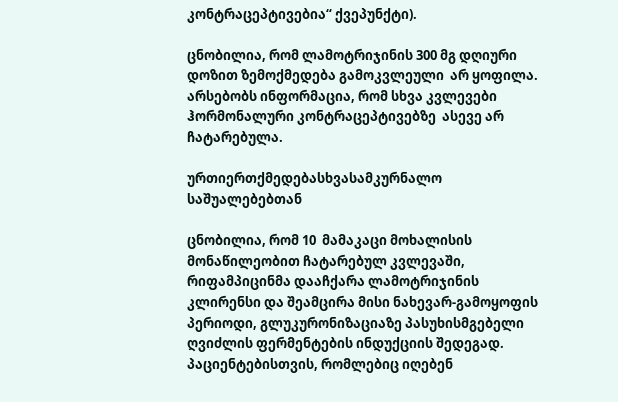კონტრაცეპტივებია“ ქვეპუნქტი).

ცნობილია, რომ ლამოტრიჯინის 300 მგ დღიური დოზით ზემოქმედება გამოკვლეული  არ ყოფილა. არსებობს ინფორმაცია, რომ სხვა კვლევები ჰორმონალური კონტრაცეპტივებზე  ასევე არ ჩატარებულა.

ურთიერთქმედებასხვასამკურნალო საშუალებებთან

ცნობილია, რომ 10  მამაკაცი მოხალისის მონაწილეობით ჩატარებულ კვლევაში, რიფამპიცინმა დააჩქარა ლამოტრიჯინის კლირენსი და შეამცირა მისი ნახევარ-გამოყოფის პერიოდი, გლუკურონიზაციაზე პასუხისმგებელი ღვიძლის ფერმენტების ინდუქციის შედეგად. პაციენტებისთვის, რომლებიც იღებენ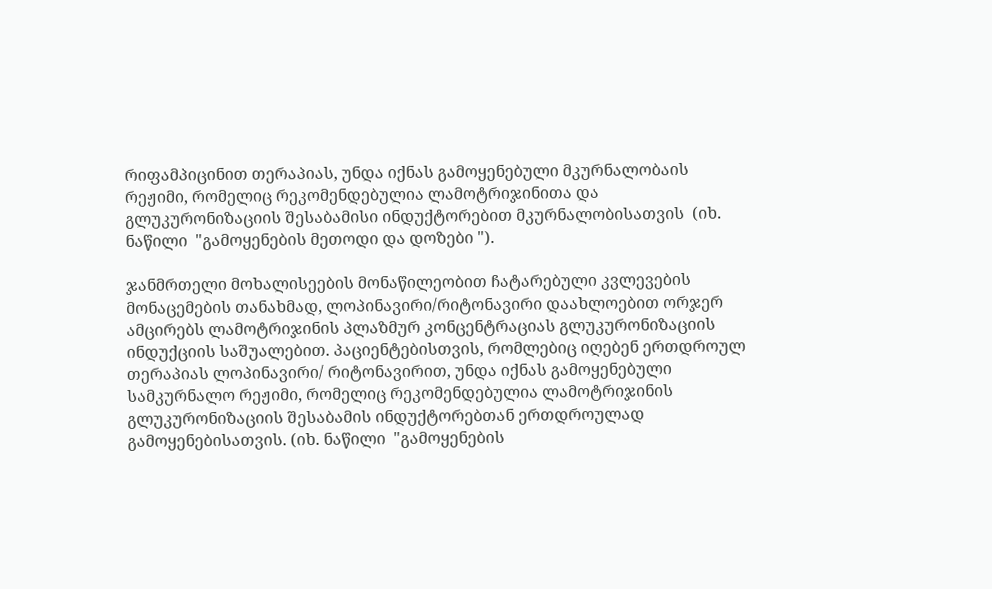რიფამპიცინით თერაპიას, უნდა იქნას გამოყენებული მკურნალობაის რეჟიმი, რომელიც რეკომენდებულია ლამოტრიჯინითა და გლუკურონიზაციის შესაბამისი ინდუქტორებით მკურნალობისათვის  (იხ. ნაწილი  "გამოყენების მეთოდი და დოზები ").

ჯანმრთელი მოხალისეების მონაწილეობით ჩატარებული კვლევების მონაცემების თანახმად, ლოპინავირი/რიტონავირი დაახლოებით ორჯერ ამცირებს ლამოტრიჯინის პლაზმურ კონცენტრაციას გლუკურონიზაციის ინდუქციის საშუალებით. პაციენტებისთვის, რომლებიც იღებენ ერთდროულ თერაპიას ლოპინავირი/ რიტონავირით, უნდა იქნას გამოყენებული სამკურნალო რეჟიმი, რომელიც რეკომენდებულია ლამოტრიჯინის გლუკურონიზაციის შესაბამის ინდუქტორებთან ერთდროულად გამოყენებისათვის. (იხ. ნაწილი  "გამოყენების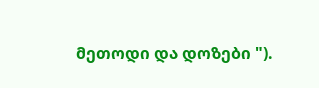მეთოდი და დოზები ").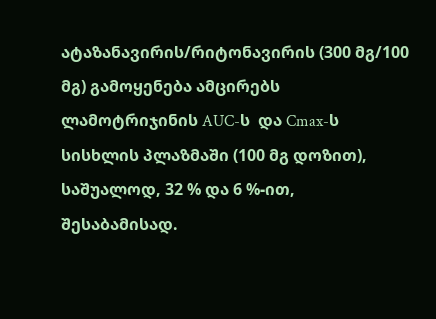ატაზანავირის/რიტონავირის (300 მგ/100 მგ) გამოყენება ამცირებს ლამოტრიჯინის AUC-ს  და Cmax-ს   სისხლის პლაზმაში (100 მგ დოზით), საშუალოდ, 32 % და 6 %-ით, შესაბამისად.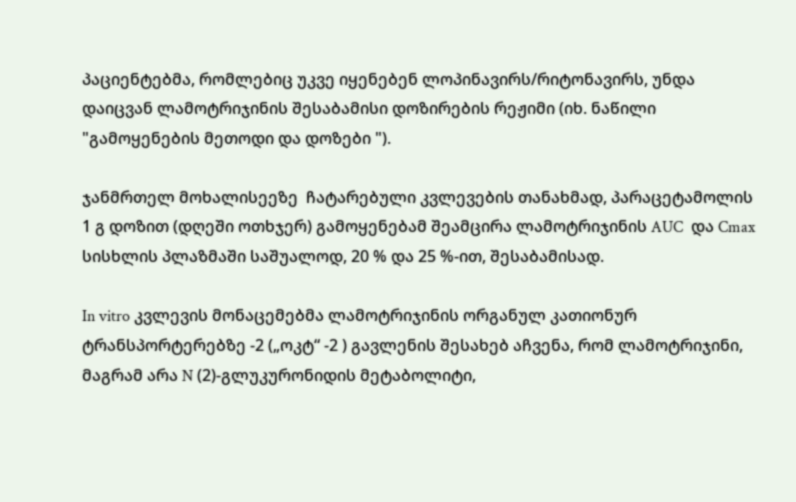პაციენტებმა, რომლებიც უკვე იყენებენ ლოპინავირს/რიტონავირს, უნდა დაიცვან ლამოტრიჯინის შესაბამისი დოზირების რეჟიმი (იხ. ნაწილი  "გამოყენების მეთოდი და დოზები ").

ჯანმრთელ მოხალისეეზე  ჩატარებული კვლევების თანახმად, პარაცეტამოლის 1 გ დოზით (დღეში ოთხჯერ) გამოყენებამ შეამცირა ლამოტრიჯინის AUC  და Cmax   სისხლის პლაზმაში საშუალოდ, 20 % და 25 %-ით, შესაბამისად.

In vitro კვლევის მონაცემებმა ლამოტრიჯინის ორგანულ კათიონურ ტრანსპორტერებზე -2 („ოკტ“ -2 ) გავლენის შესახებ აჩვენა, რომ ლამოტრიჯინი, მაგრამ არა N (2)-გლუკურონიდის მეტაბოლიტი,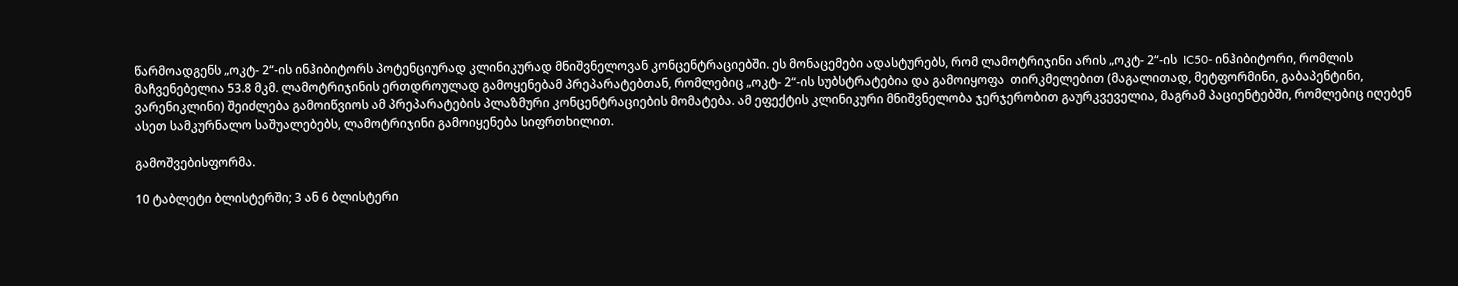წარმოადგენს „ოკტ- 2“-ის ინჰიბიტორს პოტენციურად კლინიკურად მნიშვნელოვან კონცენტრაციებში. ეს მონაცემები ადასტურებს, რომ ლამოტრიჯინი არის „ოკტ- 2“-ის  IC50- ინჰიბიტორი, რომლის მაჩვენებელია 53.8 მკმ. ლამოტრიჯინის ერთდროულად გამოყენებამ პრეპარატებთან, რომლებიც „ოკტ- 2“-ის სუბსტრატებია და გამოიყოფა  თირკმელებით (მაგალითად, მეტფორმინი, გაბაპენტინი, ვარენიკლინი) შეიძლება გამოიწვიოს ამ პრეპარატების პლაზმური კონცენტრაციების მომატება. ამ ეფექტის კლინიკური მნიშვნელობა ჯერჯერობით გაურკვეველია, მაგრამ პაციენტებში, რომლებიც იღებენ ასეთ სამკურნალო საშუალებებს, ლამოტრიჯინი გამოიყენება სიფრთხილით.

გამოშვებისფორმა.

10 ტაბლეტი ბლისტერში; 3 ან 6 ბლისტერი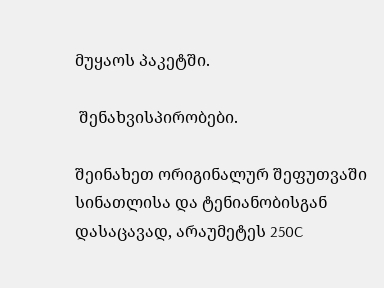მუყაოს პაკეტში.

 შენახვისპირობები.

შეინახეთ ორიგინალურ შეფუთვაში სინათლისა და ტენიანობისგან დასაცავად, არაუმეტეს 250C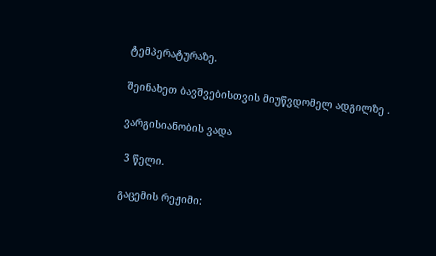ტემპერატურაზე.

შეინახეთ ბავშვებისთვის მიუწვდომელ ადგილზე .

ვარგისიანობის ვადა

 3 წელი.

გაცემის რეჟიმი: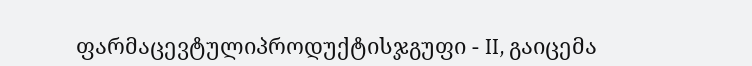ფარმაცევტულიპროდუქტისჯგუფი - II, გაიცემა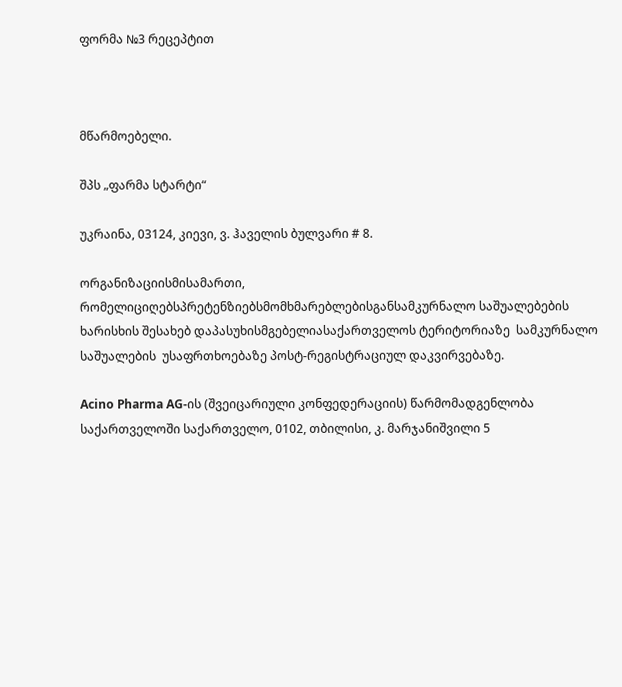ფორმა №3 რეცეპტით



მწარმოებელი.

შპს „ფარმა სტარტი“

უკრაინა, 03124, კიევი, ვ. ჰაველის ბულვარი # 8.

ორგანიზაციისმისამართი, რომელიციღებსპრეტენზიებსმომხმარებლებისგანსამკურნალო საშუალებების  ხარისხის შესახებ დაპასუხისმგებელიასაქართველოს ტერიტორიაზე  სამკურნალო საშუალების  უსაფრთხოებაზე პოსტ-რეგისტრაციულ დაკვირვებაზე.

Acino Pharma AG-ის (შვეიცარიული კონფედერაციის) წარმომადგენლობა საქართველოში საქართველო, 0102, თბილისი, კ. მარჯანიშვილი 5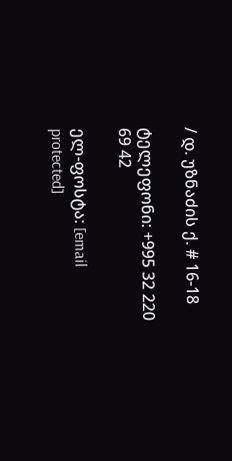/ დ. უზნაძის ქ. # 16-18

ტელეფონი: +995 32 220 69 42

ელ-ფოსტა: [email protected]